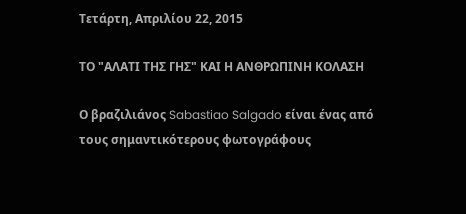Τετάρτη, Απριλίου 22, 2015

ΤΟ "ΑΛΑΤΙ ΤΗΣ ΓΗΣ" ΚΑΙ Η ΑΝΘΡΩΠΙΝΗ ΚΟΛΑΣΗ

Ο βραζιλιάνος Sabastiao Salgado είναι ένας από τους σημαντικότερους φωτογράφους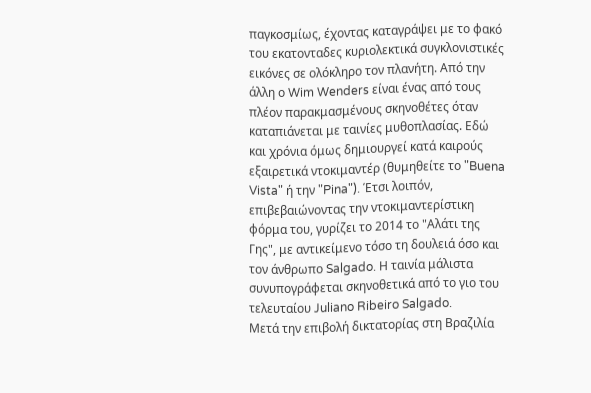παγκοσμίως, έχοντας καταγράψει με το φακό του εκατονταδες κυριολεκτικά συγκλονιστικές εικόνες σε ολόκληρο τον πλανήτη. Από την άλλη ο Wim Wenders είναι ένας από τους πλέον παρακμασμένους σκηνοθέτες όταν καταπιάνεται με ταινίες μυθοπλασίας. Εδώ και χρόνια όμως δημιουργεί κατά καιρούς εξαιρετικά ντοκιμαντέρ (θυμηθείτε το "Buena Vista" ή την "Pina"). Έτσι λοιπόν, επιβεβαιώνοντας την ντοκιμαντερίστικη φόρμα του, γυρίζει το 2014 το "Αλάτι της Γης", με αντικείμενο τόσο τη δουλειά όσο και τον άνθρωπο Salgado. Η ταινία μάλιστα συνυπογράφεται σκηνοθετικά από το γιο του τελευταίου Juliano Ribeiro Salgado.
Μετά την επιβολή δικτατορίας στη Βραζιλία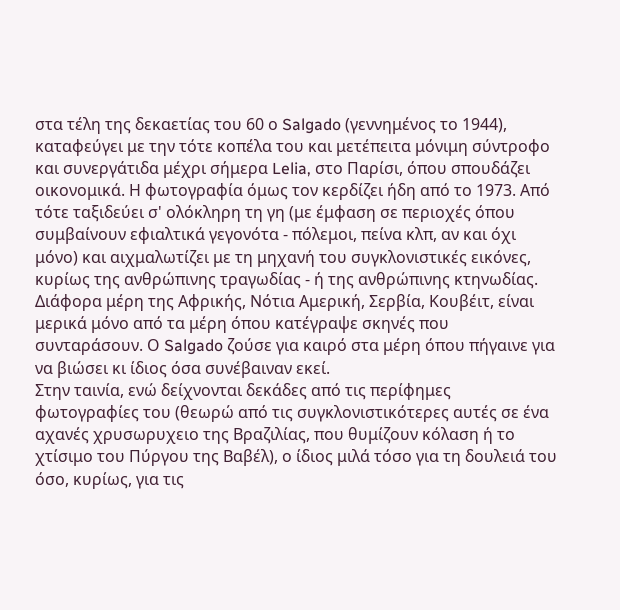στα τέλη της δεκαετίας του 60 ο Salgado (γεννημένος το 1944), καταφεύγει με την τότε κοπέλα του και μετέπειτα μόνιμη σύντροφο και συνεργάτιδα μέχρι σήμερα Lelia, στο Παρίσι, όπου σπουδάζει οικονομικά. Η φωτογραφία όμως τον κερδίζει ήδη από το 1973. Από τότε ταξιδεύει σ' ολόκληρη τη γη (με έμφαση σε περιοχές όπου συμβαίνουν εφιαλτικά γεγονότα - πόλεμοι, πείνα κλπ, αν και όχι μόνο) και αιχμαλωτίζει με τη μηχανή του συγκλονιστικές εικόνες, κυρίως της ανθρώπινης τραγωδίας - ή της ανθρώπινης κτηνωδίας. Διάφορα μέρη της Αφρικής, Νότια Αμερική, Σερβία, Κουβέιτ, είναι μερικά μόνο από τα μέρη όπου κατέγραψε σκηνές που συνταράσουν. Ο Salgado ζούσε για καιρό στα μέρη όπου πήγαινε για να βιώσει κι ίδιος όσα συνέβαιναν εκεί.
Στην ταινία, ενώ δείχνονται δεκάδες από τις περίφημες φωτογραφίες του (θεωρώ από τις συγκλονιστικότερες αυτές σε ένα αχανές χρυσωρυχειο της Βραζιλίας, που θυμίζουν κόλαση ή το χτίσιμο του Πύργου της Βαβέλ), ο ίδιος μιλά τόσο για τη δουλειά του όσο, κυρίως, για τις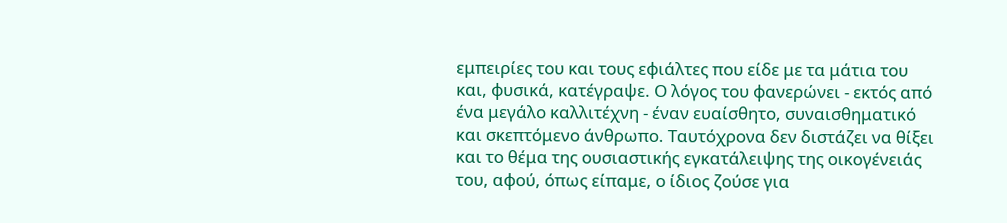εμπειρίες του και τους εφιάλτες που είδε με τα μάτια του και, φυσικά, κατέγραψε. Ο λόγος του φανερώνει - εκτός από ένα μεγάλο καλλιτέχνη - έναν ευαίσθητο, συναισθηματικό και σκεπτόμενο άνθρωπο. Ταυτόχρονα δεν διστάζει να θίξει και το θέμα της ουσιαστικής εγκατάλειψης της οικογένειάς του, αφού, όπως είπαμε, ο ίδιος ζούσε για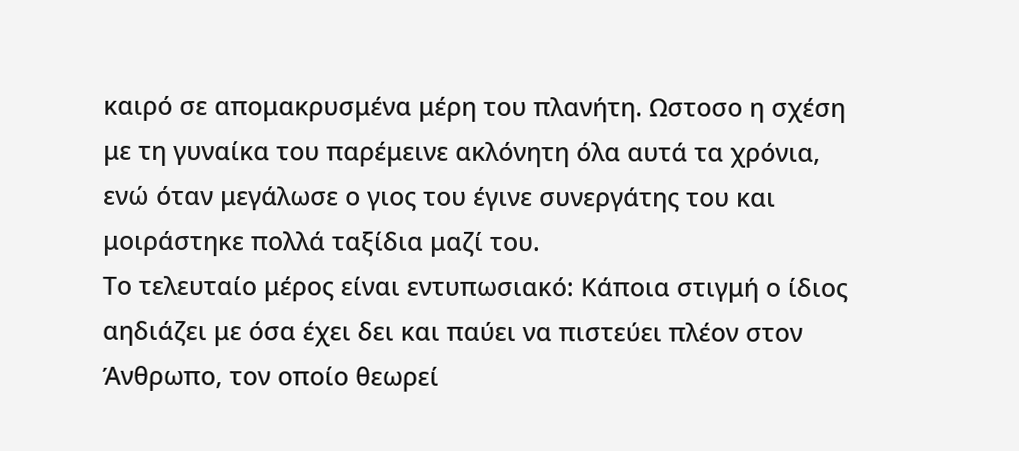καιρό σε απομακρυσμένα μέρη του πλανήτη. Ωστοσο η σχέση με τη γυναίκα του παρέμεινε ακλόνητη όλα αυτά τα χρόνια, ενώ όταν μεγάλωσε ο γιος του έγινε συνεργάτης του και μοιράστηκε πολλά ταξίδια μαζί του.
Το τελευταίο μέρος είναι εντυπωσιακό: Κάποια στιγμή ο ίδιος αηδιάζει με όσα έχει δει και παύει να πιστεύει πλέον στον Άνθρωπο, τον οποίο θεωρεί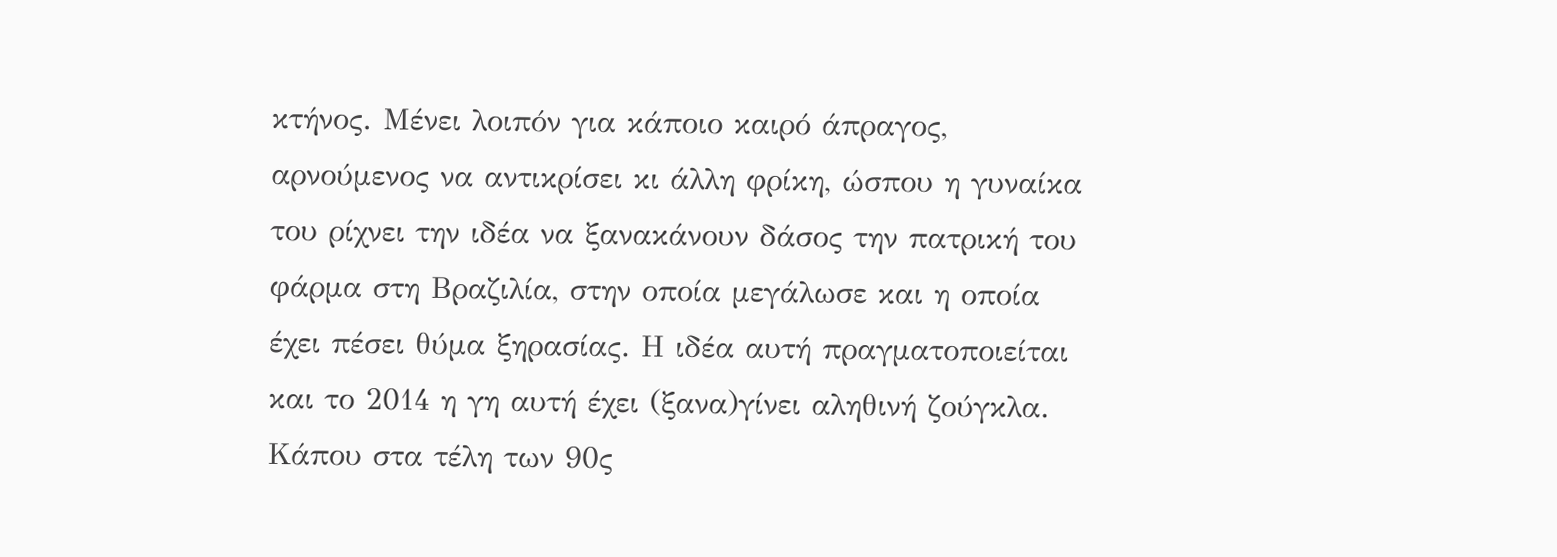κτήνος. Μένει λοιπόν για κάποιο καιρό άπραγος, αρνούμενος να αντικρίσει κι άλλη φρίκη, ώσπου η γυναίκα του ρίχνει την ιδέα να ξανακάνουν δάσος την πατρική του φάρμα στη Βραζιλία, στην οποία μεγάλωσε και η οποία έχει πέσει θύμα ξηρασίας. Η ιδέα αυτή πραγματοποιείται και το 2014 η γη αυτή έχει (ξανα)γίνει αληθινή ζούγκλα. Κάπου στα τέλη των 90ς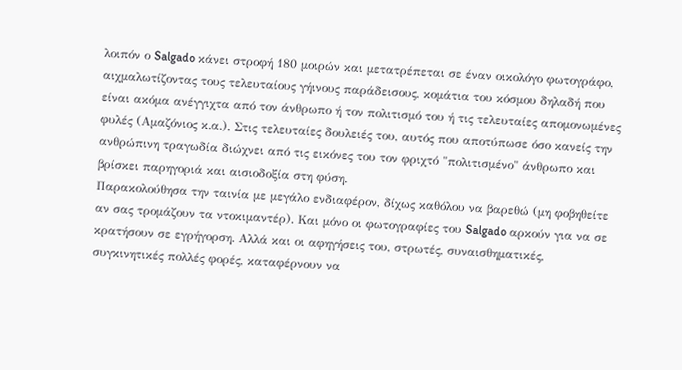λοιπόν ο Salgado κάνει στροφή 180 μοιρών και μετατρέπεται σε έναν οικολόγο φωτογράφο, αιχμαλωτίζοντας τους τελευταίους γήινους παράδεισους, κομάτια του κόσμου δηλαδή που είναι ακόμα ανέγγιχτα από τον άνθρωπο ή τον πολιτισμό του ή τις τελευταίες απομονωμένες φυλές (Αμαζόνιος κ.α.). Στις τελευταίες δουλειές του, αυτός που αποτύπωσε όσο κανείς την ανθρώπινη τραγωδία διώχνει από τις εικόνες του τον φριχτό "πολιτισμένο" άνθρωπο και βρίσκει παρηγοριά και αισιοδοξία στη φύση.
Παρακολούθησα την ταινία με μεγάλο ενδιαφέρον, δίχως καθόλου να βαρεθώ (μη φοβηθείτε αν σας τρομάζουν τα ντοκιμαντέρ). Και μόνο οι φωτογραφίες του Salgado αρκούν για να σε κρατήσουν σε εγρήγορση. Αλλά και οι αφηγήσεις του, στρωτές, συναισθηματικές, συγκινητικές πολλές φορές, καταφέρνουν να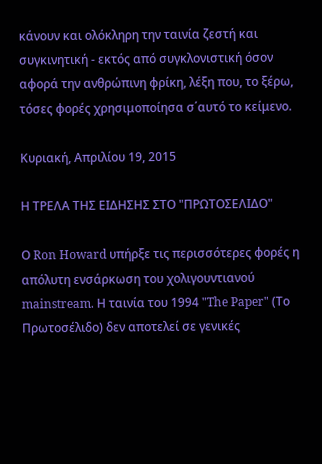κάνουν και ολόκληρη την ταινία ζεστή και συγκινητική - εκτός από συγκλονιστική όσον αφορά την ανθρώπινη φρίκη, λέξη που, το ξέρω, τόσες φορές χρησιμοποίησα σ΄αυτό το κείμενο.

Κυριακή, Απριλίου 19, 2015

Η ΤΡΕΛΑ ΤΗΣ ΕΙΔΗΣΗΣ ΣΤΟ "ΠΡΩΤΟΣΕΛΙΔΟ"

Ο Ron Howard υπήρξε τις περισσότερες φορές η απόλυτη ενσάρκωση του χολιγουντιανού mainstream. Η ταινία του 1994 "The Paper" (Το Πρωτοσέλιδο) δεν αποτελεί σε γενικές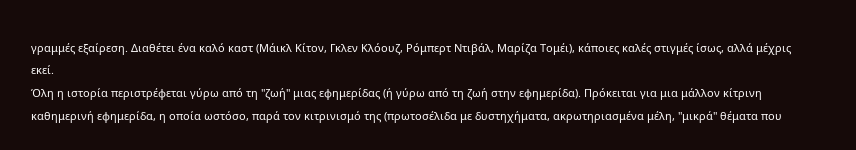γραμμές εξαίρεση. Διαθέτει ένα καλό καστ (Μάικλ Κίτον, Γκλεν Κλόουζ, Ρόμπερτ Ντιβάλ, Μαρίζα Τομέι), κάποιες καλές στιγμές ίσως, αλλά μέχρις εκεί.
Όλη η ιστορία περιστρέφεται γύρω από τη "ζωή" μιας εφημερίδας (ή γύρω από τη ζωή στην εφημερίδα). Πρόκειται για μια μάλλον κίτρινη καθημερινή εφημερίδα, η οποία ωστόσο, παρά τον κιτρινισμό της (πρωτοσέλιδα με δυστηχήματα, ακρωτηριασμένα μέλη, "μικρά" θέματα που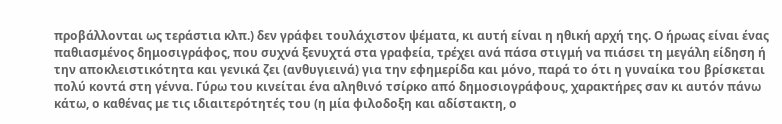προβάλλονται ως τεράστια κλπ.) δεν γράφει τουλάχιστον ψέματα, κι αυτή είναι η ηθική αρχή της. Ο ήρωας είναι ένας παθιασμένος δημοσιγράφος, που συχνά ξενυχτά στα γραφεία, τρέχει ανά πάσα στιγμή να πιάσει τη μεγάλη είδηση ή την αποκλειστικότητα και γενικά ζει (ανθυγιεινά) για την εφημερίδα και μόνο, παρά το ότι η γυναίκα του βρίσκεται πολύ κοντά στη γέννα. Γύρω του κινείται ένα αληθινό τσίρκο από δημοσιογράφους, χαρακτήρες σαν κι αυτόν πάνω κάτω, ο καθένας με τις ιδιαιτερότητές του (η μία φιλοδοξη και αδίστακτη, ο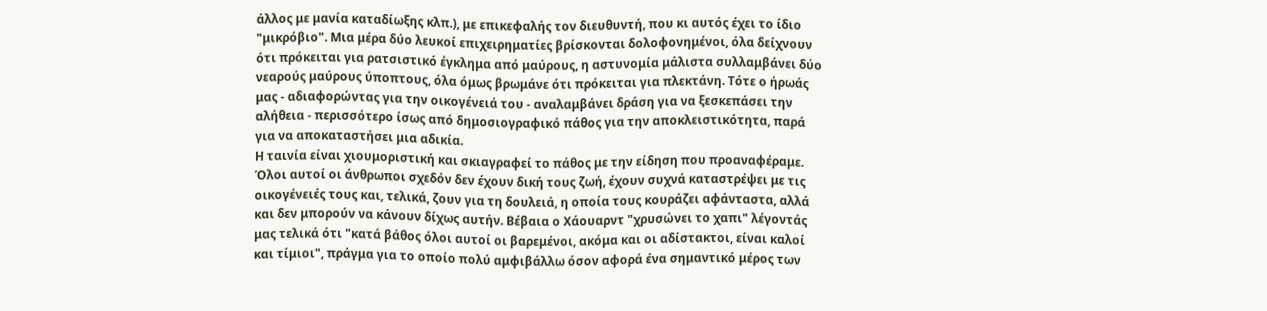άλλος με μανία καταδίωξης κλπ.), με επικεφαλής τον διευθυντή, που κι αυτός έχει το ίδιο "μικρόβιο". Μια μέρα δύο λευκοί επιχειρηματίες βρίσκονται δολοφονημένοι, όλα δείχνουν ότι πρόκειται για ρατσιστικό έγκλημα από μαύρους, η αστυνομία μάλιστα συλλαμβάνει δύο νεαρούς μαύρους ύποπτους, όλα όμως βρωμάνε ότι πρόκειται για πλεκτάνη. Τότε ο ήρωάς μας - αδιαφορώντας για την οικογένειά του - αναλαμβάνει δράση για να ξεσκεπάσει την αλήθεια - περισσότερο ίσως από δημοσιογραφικό πάθος για την αποκλειστικότητα, παρά για να αποκαταστήσει μια αδικία.
Η ταινία είναι χιουμοριστική και σκιαγραφεί το πάθος με την είδηση που προαναφέραμε. Όλοι αυτοί οι άνθρωποι σχεδόν δεν έχουν δική τους ζωή, έχουν συχνά καταστρέψει με τις οικογένειές τους και, τελικά, ζουν για τη δουλειά, η οποία τους κουράζει αφάνταστα, αλλά και δεν μπορούν να κάνουν δίχως αυτήν. Βέβαια ο Χάουαρντ "χρυσώνει το χαπι" λέγοντάς μας τελικά ότι "κατά βάθος όλοι αυτοί οι βαρεμένοι, ακόμα και οι αδίστακτοι, είναι καλοί και τίμιοι", πράγμα για το οποίο πολύ αμφιβάλλω όσον αφορά ένα σημαντικό μέρος των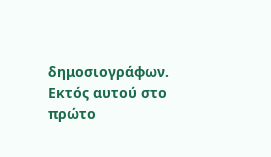δημοσιογράφων. Εκτός αυτού στο πρώτο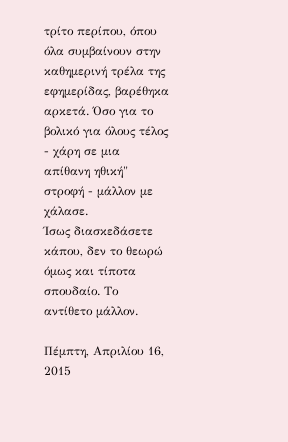τρίτο περίπου, όπου όλα συμβαίνουν στην καθημερινή τρέλα της εφημερίδας, βαρέθηκα αρκετά. Όσο για το βολικό για όλους τέλος - χάρη σε μια απίθανη ηθική" στροφή - μάλλον με χάλασε.
Ίσως διασκεδάσετε κάπου, δεν το θεωρώ όμως και τίποτα σπουδαίο. Το αντίθετο μάλλον.

Πέμπτη, Απριλίου 16, 2015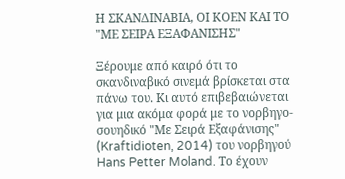Η ΣΚΑΝΔΙΝΑΒΙΑ, ΟΙ ΚΟΕΝ ΚΑΙ ΤΟ "ΜΕ ΣΕΙΡΑ ΕΞΑΦΑΝΙΣΗΣ"

Ξέρουμε από καιρό ότι το σκανδιναβικό σινεμά βρίσκεται στα πάνω του. Κι αυτό επιβεβαιώνεται για μια ακόμα φορά με το νορβηγο-σουηδικό "Με Σειρά Εξαφάνισης" (Kraftidioten, 2014) του νορβηγού Hans Petter Moland. Το έχουν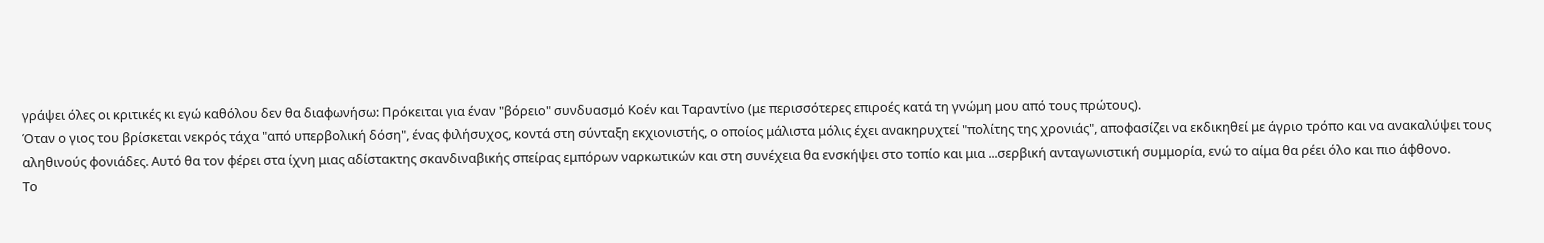γράψει όλες οι κριτικές κι εγώ καθόλου δεν θα διαφωνήσω: Πρόκειται για έναν "βόρειο" συνδυασμό Κοέν και Ταραντίνο (με περισσότερες επιροές κατά τη γνώμη μου από τους πρώτους).
Όταν ο γιος του βρίσκεται νεκρός τάχα "από υπερβολική δόση", ένας φιλήσυχος, κοντά στη σύνταξη εκχιονιστής, ο οποίος μάλιστα μόλις έχει ανακηρυχτεί "πολίτης της χρονιάς", αποφασίζει να εκδικηθεί με άγριο τρόπο και να ανακαλύψει τους αληθινούς φονιάδες. Αυτό θα τον φέρει στα ίχνη μιας αδίστακτης σκανδιναβικής σπείρας εμπόρων ναρκωτικών και στη συνέχεια θα ενσκήψει στο τοπίο και μια ...σερβική ανταγωνιστική συμμορία, ενώ το αίμα θα ρέει όλο και πιο άφθονο.
Το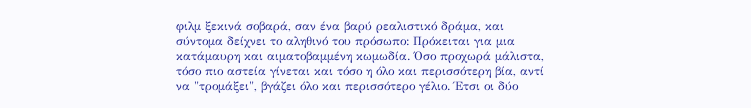φιλμ ξεκινά σοβαρά, σαν ένα βαρύ ρεαλιστικό δράμα, και σύντομα δείχνει το αληθινό του πρόσωπο: Πρόκειται για μια κατάμαυρη και αιματοβαμμένη κωμωδία. Όσο προχωρά μάλιστα, τόσο πιο αστεία γίνεται και τόσο η όλο και περισσότερη βία, αντί να "τρομάξει", βγάζει όλο και περισσότερο γέλιο. Έτσι οι δύο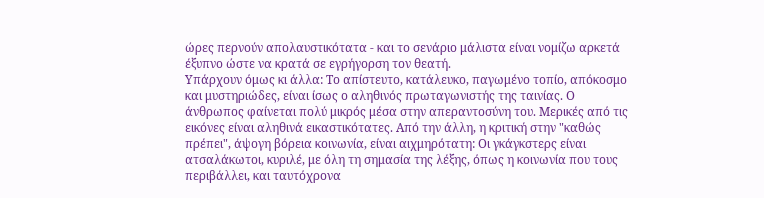ώρες περνούν απολαυστικότατα - και το σενάριο μάλιστα είναι νομίζω αρκετά έξυπνο ώστε να κρατά σε εγρήγορση τον θεατή.
Υπάρχουν όμως κι άλλα: Το απίστευτο, κατάλευκο, παγωμένο τοπίο, απόκοσμο και μυστηριώδες, είναι ίσως ο αληθινός πρωταγωνιστής της ταινίας. Ο άνθρωπος φαίνεται πολύ μικρός μέσα στην απεραντοσύνη του. Μερικές από τις εικόνες είναι αληθινά εικαστικότατες. Από την άλλη, η κριτική στην "καθώς πρέπει", άψογη βόρεια κοινωνία, είναι αιχμηρότατη: Οι γκάγκστερς είναι ατσαλάκωτοι, κυριλέ, με όλη τη σημασία της λέξης, όπως η κοινωνία που τους περιβάλλει, και ταυτόχρονα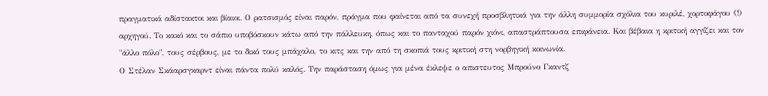πραγματικά αδίστακτοι και βίαιοι. Ο ρατσισμός είναι παρόν, πράγμα που φαίνεται από τα συνεχή προσβλητικά για την άλλη συμμορία σχόλια του κυριλέ, χορτοφάγου (!) αρχηγού. Το κακό και το σάπιο υποβόσκουν κάτω από την πάλλευκη, όπως και το πανταχού παρόν χιόνι, απαστράπτουσα επιφάνεια. Και βέβαια η κριτική αγγίζει και τον "άλλο πόλο", τους σέρβους, με το δικό τους μπάχαλο, το κιτς και την από τη σκοπιά τους κριτική στη νορβηγική κοινωνία.
Ο Στέλαν Σκάαρσγκαρντ είναι πάντα πολύ καλός. Την παράσταση όμως για μένα έκλεψε ο απιστευτος Μπρούνο Γκαντζ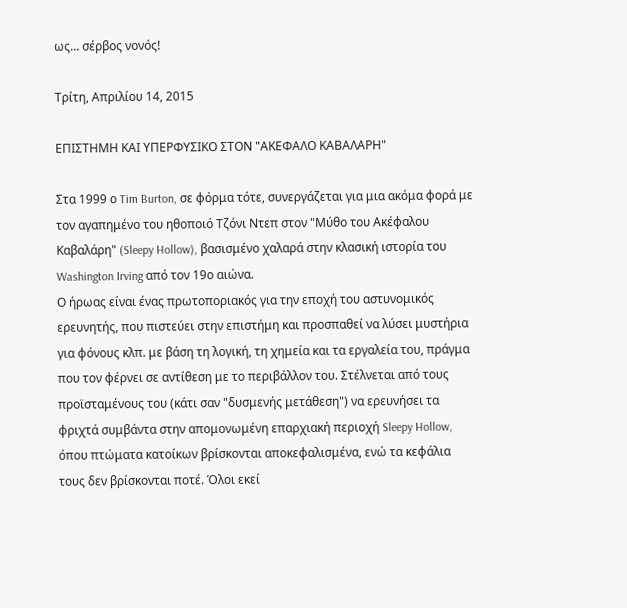ως... σέρβος νονός!

Τρίτη, Απριλίου 14, 2015

ΕΠΙΣΤΗΜΗ ΚΑΙ ΥΠΕΡΦΥΣΙΚΟ ΣΤΟΝ "ΑΚΕΦΑΛΟ ΚΑΒΑΛΑΡΗ"

Στα 1999 ο Tim Burton, σε φόρμα τότε, συνεργάζεται για μια ακόμα φορά με τον αγαπημένο του ηθοποιό Τζόνι Ντεπ στον "Μύθο του Ακέφαλου Καβαλάρη" (Sleepy Hollow), βασισμένο χαλαρά στην κλασική ιστορία του Washington Irving από τον 19ο αιώνα.
Ο ήρωας είναι ένας πρωτοποριακός για την εποχή του αστυνομικός ερευνητής, που πιστεύει στην επιστήμη και προσπαθεί να λύσει μυστήρια για φόνους κλπ. με βάση τη λογική, τη χημεία και τα εργαλεία του, πράγμα που τον φέρνει σε αντίθεση με το περιβάλλον του. Στέλνεται από τους προϊσταμένους του (κάτι σαν "δυσμενής μετάθεση") να ερευνήσει τα φριχτά συμβάντα στην απομονωμένη επαρχιακή περιοχή Sleepy Hollow, όπου πτώματα κατοίκων βρίσκονται αποκεφαλισμένα, ενώ τα κεφάλια τους δεν βρίσκονται ποτέ. Όλοι εκεί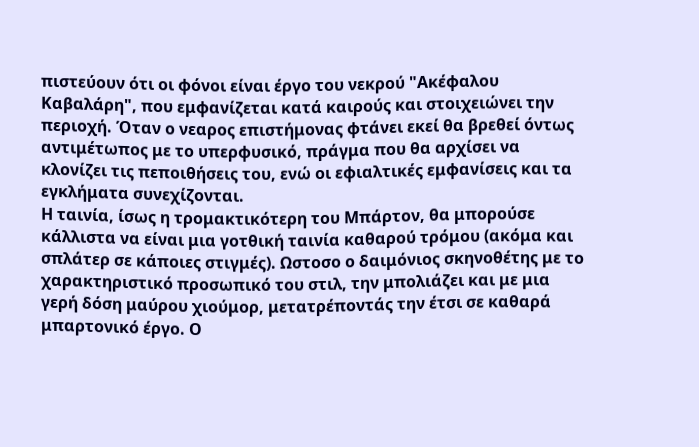πιστεύουν ότι οι φόνοι είναι έργο του νεκρού "Ακέφαλου Καβαλάρη", που εμφανίζεται κατά καιρούς και στοιχειώνει την περιοχή. Όταν ο νεαρος επιστήμονας φτάνει εκεί θα βρεθεί όντως αντιμέτωπος με το υπερφυσικό, πράγμα που θα αρχίσει να κλονίζει τις πεποιθήσεις του, ενώ οι εφιαλτικές εμφανίσεις και τα εγκλήματα συνεχίζονται.
Η ταινία, ίσως η τρομακτικότερη του Μπάρτον, θα μπορούσε κάλλιστα να είναι μια γοτθική ταινία καθαρού τρόμου (ακόμα και σπλάτερ σε κάποιες στιγμές). Ωστοσο ο δαιμόνιος σκηνοθέτης με το χαρακτηριστικό προσωπικό του στιλ, την μπολιάζει και με μια γερή δόση μαύρου χιούμορ, μετατρέποντάς την έτσι σε καθαρά μπαρτονικό έργο. Ο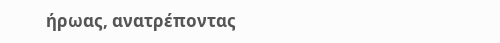ήρωας, ανατρέποντας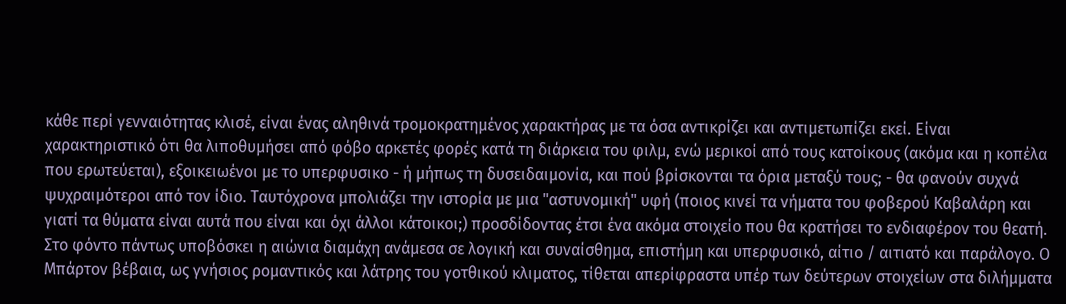κάθε περί γενναιότητας κλισέ, είναι ένας αληθινά τρομοκρατημένος χαρακτήρας με τα όσα αντικρίζει και αντιμετωπίζει εκεί. Είναι χαρακτηριστικό ότι θα λιποθυμήσει από φόβο αρκετές φορές κατά τη διάρκεια του φιλμ, ενώ μερικοί από τους κατοίκους (ακόμα και η κοπέλα που ερωτεύεται), εξοικειωένοι με το υπερφυσικο - ή μήπως τη δυσειδαιμονία, και πού βρίσκονται τα όρια μεταξύ τους; - θα φανούν συχνά ψυχραιμότεροι από τον ίδιο. Ταυτόχρονα μπολιάζει την ιστορία με μια "αστυνομική" υφή (ποιος κινεί τα νήματα του φοβερού Καβαλάρη και γιατί τα θύματα είναι αυτά που είναι και όχι άλλοι κάτοικοι;) προσδίδοντας έτσι ένα ακόμα στοιχείο που θα κρατήσει το ενδιαφέρον του θεατή. Στο φόντο πάντως υποβόσκει η αιώνια διαμάχη ανάμεσα σε λογική και συναίσθημα, επιστήμη και υπερφυσικό, αίτιο / αιτιατό και παράλογο. Ο Μπάρτον βέβαια, ως γνήσιος ρομαντικός και λάτρης του γοτθικού κλιματος, τίθεται απερίφραστα υπέρ των δεύτερων στοιχείων στα διλήμματα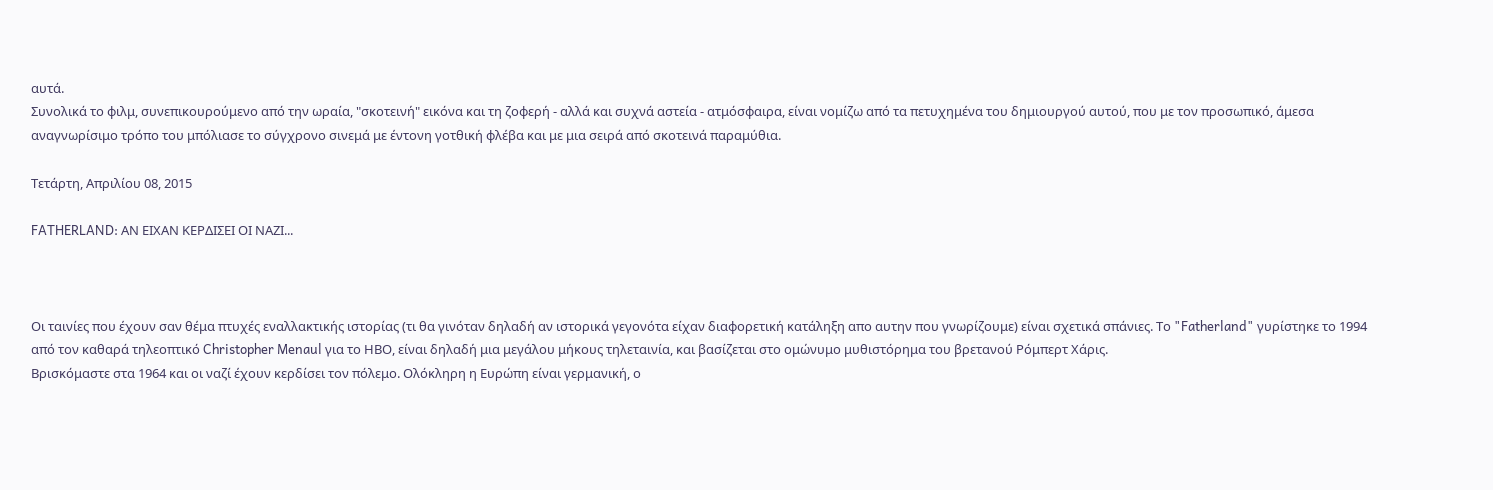αυτά.
Συνολικά το φιλμ, συνεπικουρούμενο από την ωραία, "σκοτεινή" εικόνα και τη ζοφερή - αλλά και συχνά αστεία - ατμόσφαιρα, είναι νομίζω από τα πετυχημένα του δημιουργού αυτού, που με τον προσωπικό, άμεσα αναγνωρίσιμο τρόπο του μπόλιασε το σύγχρονο σινεμά με έντονη γοτθική φλέβα και με μια σειρά από σκοτεινά παραμύθια.

Τετάρτη, Απριλίου 08, 2015

FATHERLAND: ΑΝ ΕΙΧΑΝ ΚΕΡΔΙΣΕΙ ΟΙ ΝΑΖΙ...



Οι ταινίες που έχουν σαν θέμα πτυχές εναλλακτικής ιστορίας (τι θα γινόταν δηλαδή αν ιστορικά γεγονότα είχαν διαφορετική κατάληξη απο αυτην που γνωρίζουμε) είναι σχετικά σπάνιες. Το "Fatherland" γυρίστηκε το 1994 από τον καθαρά τηλεοπτικό Christopher Menaul για το ΗΒΟ, είναι δηλαδή μια μεγάλου μήκους τηλεταινία, και βασίζεται στο ομώνυμο μυθιστόρημα του βρετανού Ρόμπερτ Χάρις.
Βρισκόμαστε στα 1964 και οι ναζί έχουν κερδίσει τον πόλεμο. Ολόκληρη η Ευρώπη είναι γερμανική, ο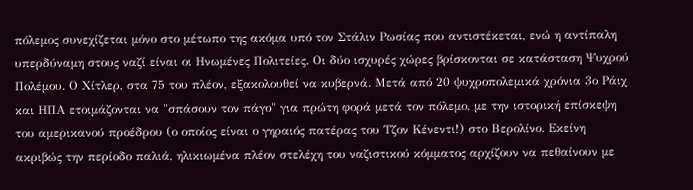πόλεμος συνεχίζεται μόνο στο μέτωπο της ακόμα υπό τον Στάλιν Ρωσίας που αντιστέκεται, ενώ η αντίπαλη υπερδύναμη στους ναζί είναι οι Ηνωμένες Πολιτείες. Οι δύο ισχυρές χώρες βρίσκονται σε κατάσταση Ψυχρού Πολέμου. Ο Χίτλερ, στα 75 του πλέον, εξακολουθεί να κυβερνά. Μετά από 20 ψυχροπολεμικά χρόνια 3ο Ράιχ και ΗΠΑ ετοιμάζονται να "σπάσουν τον πάγο" για πρώτη φορά μετά τον πόλεμο, με την ιστορική επίσκεψη του αμερικανού προέδρου (ο οποίος είναι ο γηραιός πατέρας του Τζον Κένεντι!) στο Βερολίνο. Εκείνη ακριβώς την περίοδο παλιά, ηλικιωμένα πλέον στελέχη του ναζιστικού κόμματος αρχίζουν να πεθαίνουν με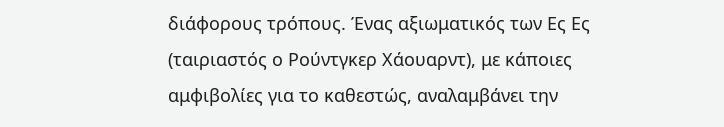διάφορους τρόπους. Ένας αξιωματικός των Ες Ες (ταιριαστός ο Ρούντγκερ Χάουαρντ), με κάποιες αμφιβολίες για το καθεστώς, αναλαμβάνει την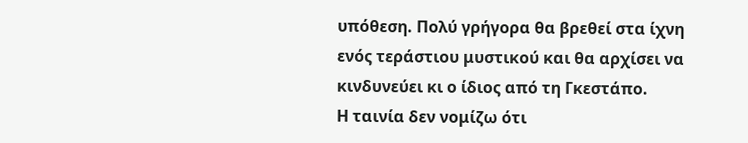υπόθεση. Πολύ γρήγορα θα βρεθεί στα ίχνη ενός τεράστιου μυστικού και θα αρχίσει να κινδυνεύει κι ο ίδιος από τη Γκεστάπο.
Η ταινία δεν νομίζω ότι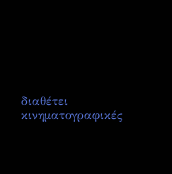διαθέτει κινηματογραφικές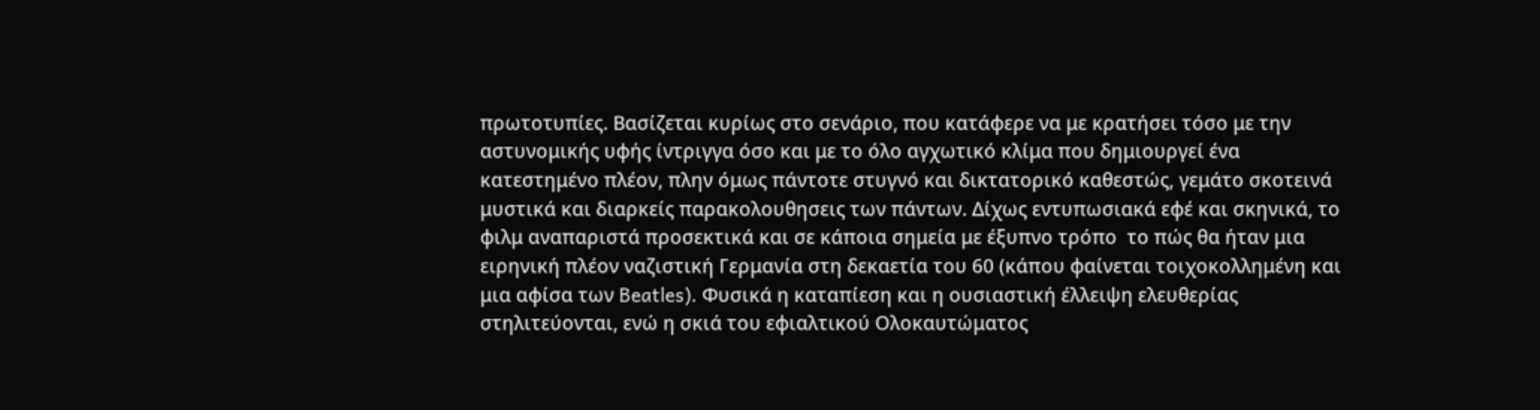πρωτοτυπίες. Βασίζεται κυρίως στο σενάριο, που κατάφερε να με κρατήσει τόσο με την αστυνομικής υφής ίντριγγα όσο και με το όλο αγχωτικό κλίμα που δημιουργεί ένα κατεστημένο πλέον, πλην όμως πάντοτε στυγνό και δικτατορικό καθεστώς, γεμάτο σκοτεινά μυστικά και διαρκείς παρακολουθησεις των πάντων. Δίχως εντυπωσιακά εφέ και σκηνικά, το φιλμ αναπαριστά προσεκτικά και σε κάποια σημεία με έξυπνο τρόπο  το πώς θα ήταν μια ειρηνική πλέον ναζιστική Γερμανία στη δεκαετία του 60 (κάπου φαίνεται τοιχοκολλημένη και μια αφίσα των Beatles). Φυσικά η καταπίεση και η ουσιαστική έλλειψη ελευθερίας στηλιτεύονται, ενώ η σκιά του εφιαλτικού Ολοκαυτώματος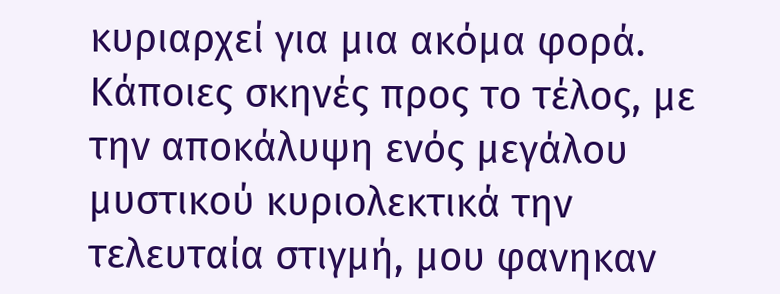κυριαρχεί για μια ακόμα φορά.
Κάποιες σκηνές προς το τέλος, με την αποκάλυψη ενός μεγάλου μυστικού κυριολεκτικά την τελευταία στιγμή, μου φανηκαν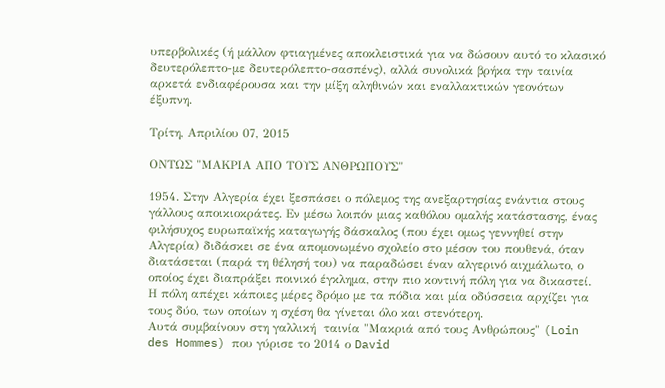υπερβολικές (ή μάλλον φτιαγμένες αποκλειστικά για να δώσουν αυτό το κλασικό δευτερόλεπτο-με δευτερόλεπτο-σασπένς), αλλά συνολικά βρήκα την ταινία αρκετά ενδιαφέρουσα και την μίξη αληθινών και εναλλακτικών γεονότων έξυπνη.

Τρίτη, Απριλίου 07, 2015

ΟΝΤΩΣ "ΜΑΚΡΙΑ ΑΠΟ ΤΟΥΣ ΑΝΘΡΩΠΟΥΣ"

1954. Στην Αλγερία έχει ξεσπάσει ο πόλεμος της ανεξαρτησίας ενάντια στους γάλλους αποικιοκράτες. Εν μέσω λοιπόν μιας καθόλου ομαλής κατάστασης, ένας φιλήσυχος ευρωπαϊκής καταγωγής δάσκαλος (που έχει ομως γεννηθεί στην Αλγερία) διδάσκει σε ένα απομονωμένο σχολείο στο μέσον του πουθενά, όταν διατάσεται (παρά τη θέλησή του) να παραδώσει έναν αλγερινό αιχμάλωτο, ο οποίος έχει διαπράξει ποινικό έγκλημα, στην πιο κοντινή πόλη για να δικαστεί. Η πόλη απέχει κάποιες μέρες δρόμο με τα πόδια και μία οδύσσεια αρχίζει για τους δύο, των οποίων η σχέση θα γίνεται όλο και στενότερη.
Αυτά συμβαίνουν στη γαλλική  ταινία "Μακριά από τους Ανθρώπους" (Loin des Hommes) που γύρισε το 2014 ο David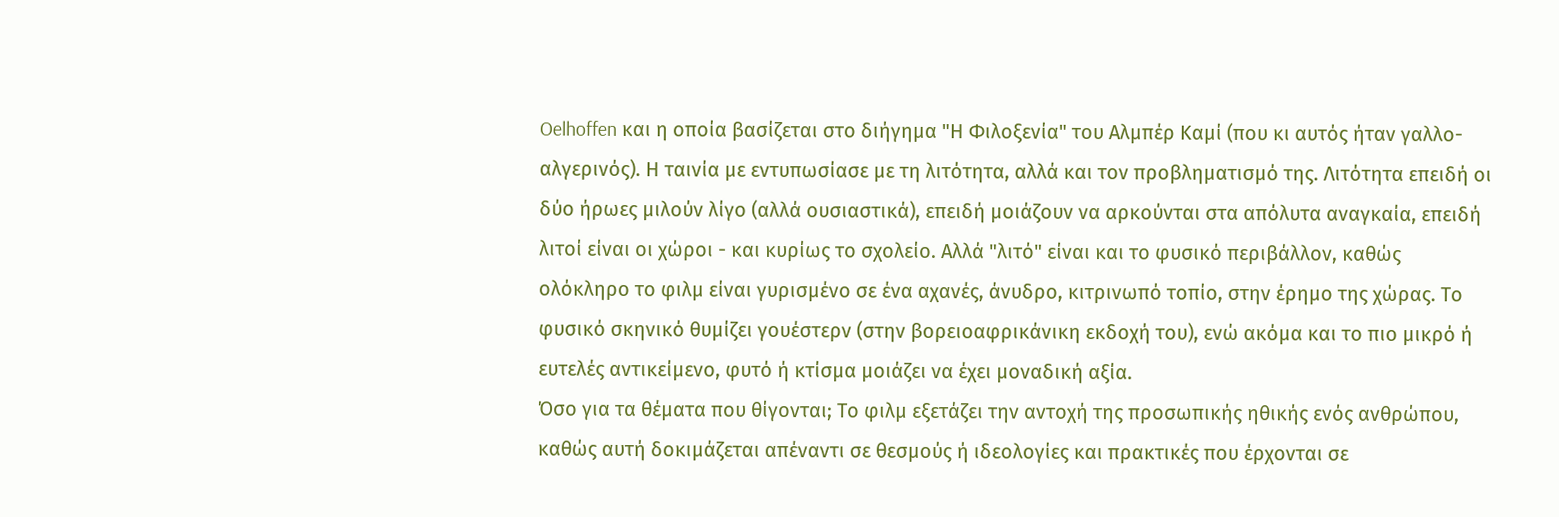Oelhoffen και η οποία βασίζεται στο διήγημα "Η Φιλοξενία" του Αλμπέρ Καμί (που κι αυτός ήταν γαλλο-αλγερινός). Η ταινία με εντυπωσίασε με τη λιτότητα, αλλά και τον προβληματισμό της. Λιτότητα επειδή οι δύο ήρωες μιλούν λίγο (αλλά ουσιαστικά), επειδή μοιάζουν να αρκούνται στα απόλυτα αναγκαία, επειδή λιτοί είναι οι χώροι - και κυρίως το σχολείο. Αλλά "λιτό" είναι και το φυσικό περιβάλλον, καθώς ολόκληρο το φιλμ είναι γυρισμένο σε ένα αχανές, άνυδρο, κιτρινωπό τοπίο, στην έρημο της χώρας. Το φυσικό σκηνικό θυμίζει γουέστερν (στην βορειοαφρικάνικη εκδοχή του), ενώ ακόμα και το πιο μικρό ή ευτελές αντικείμενο, φυτό ή κτίσμα μοιάζει να έχει μοναδική αξία.
Όσο για τα θέματα που θίγονται; Το φιλμ εξετάζει την αντοχή της προσωπικής ηθικής ενός ανθρώπου, καθώς αυτή δοκιμάζεται απέναντι σε θεσμούς ή ιδεολογίες και πρακτικές που έρχονται σε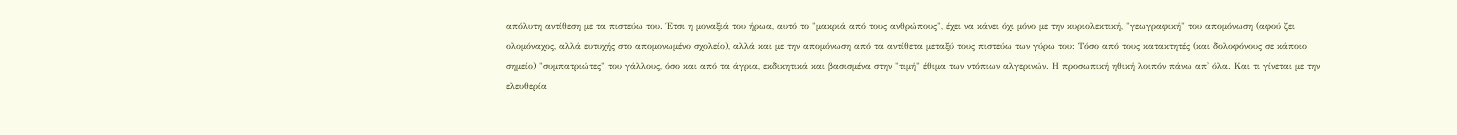απόλυτη αντίθεση με τα πιστεύω του. Έτσι η μοναξιά του ήρωα, αυτό το "μακριά από τους ανθρώπους", έχει να κάνει όχι μόνο με την κυριολεκτική, "γεωγραφική" του απομόνωση (αφού ζει ολομόναχος, αλλά ευτυχής στο απομονωμένο σχολείο), αλλά και με την απομόνωση από τα αντίθετα μεταξύ τους πιστεύω των γύρω του: Τόσο από τους κατακτητές (και δολοφόνους σε κάποιο σημείο) "συμπατριώτες" του γάλλους, όσο και από τα άγρια, εκδικητικά και βασισμένα στην "τιμή" έθιμα των ντόπιων αλγερινών. Η προσωπική ηθική λοιπόν πάνω απ' όλα. Και τι γίνεται με την ελευθερία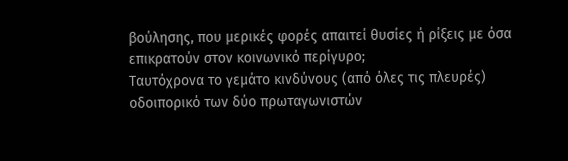βούλησης, που μερικές φορές απαιτεί θυσίες ή ρίξεις με όσα επικρατούν στον κοινωνικό περίγυρο;
Ταυτόχρονα το γεμάτο κινδύνους (από όλες τις πλευρές) οδοιπορικό των δύο πρωταγωνιστών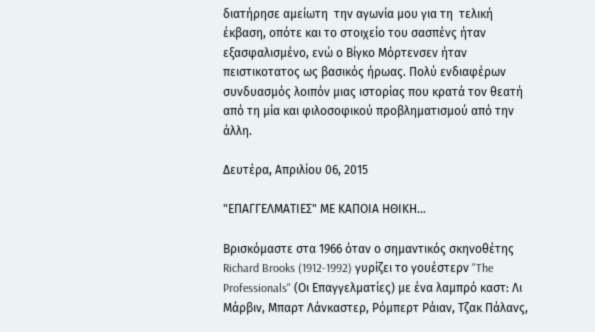διατήρησε αμείωτη  την αγωνία μου για τη  τελική έκβαση, οπότε και το στοιχείο του σασπένς ήταν εξασφαλισμένο, ενώ ο Βίγκο Μόρτενσεν ήταν πειστικοτατος ως βασικός ήρωας. Πολύ ενδιαφέρων συνδυασμός λοιπόν μιας ιστορίας που κρατά τον θεατή από τη μία και φιλοσοφικού προβληματισμού από την άλλη.

Δευτέρα, Απριλίου 06, 2015

"ΕΠΑΓΓΕΛΜΑΤΙΕΣ" ΜΕ ΚΑΠΟΙΑ ΗΘΙΚΗ...

Βρισκόμαστε στα 1966 όταν ο σημαντικός σκηνοθέτης Richard Brooks (1912-1992) γυρίζει το γουέστερν "The Professionals" (Οι Επαγγελματίες) με ένα λαμπρό καστ: Λι Μάρβιν, Μπαρτ Λάνκαστερ, Ρόμπερτ Ράιαν, Τζακ Πάλανς,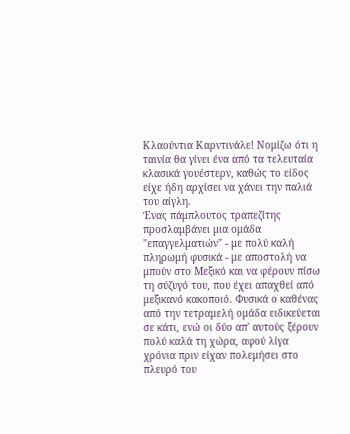Κλαούντια Καρντινάλε! Νομίζω ότι η ταινία θα γίνει ένα από τα τελευταία κλασικά γουέστερν, καθώς το είδος είχε ήδη αρχίσει να χάνει την παλιά του αίγλη.
Ένας πάμπλουτος τραπεζίτης προσλαμβάνει μια ομάδα "επαγγελματιών" - με πολύ καλή πληρωμή φυσικά - με αποστολή να μπούν στο Μεξικό και να φέρουν πίσω τη σύζυγό του, που έχει απαχθεί από μεξικανό κακοποιό. Φυσικά ο καθένας από την τετραμελή ομάδα ειδικεύεται σε κάτι, ενώ οι δύο απ' αυτούς ξέρουν πολύ καλά τη χώρα, αφού λίγα χρόνια πριν είχαν πολεμήσει στο πλευρό του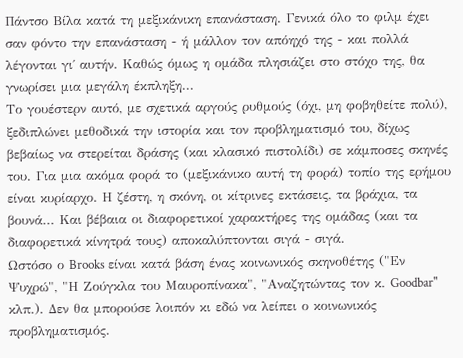Πάντσο Βίλα κατά τη μεξικάνικη επανάσταση. Γενικά όλο το φιλμ έχει σαν φόντο την επανάσταση - ή μάλλον τον απόηχό της - και πολλά λέγονται γι΄ αυτήν. Καθώς όμως η ομάδα πλησιάζει στο στόχο της, θα γνωρίσει μια μεγάλη έκπληξη...
Το γουέστερν αυτό, με σχετικά αργούς ρυθμούς (όχι, μη φοβηθείτε πολύ), ξεδιπλώνει μεθοδικά την ιστορία και τον προβληματισμό του, δίχως βεβαίως να στερείται δράσης (και κλασικό πιστολίδι) σε κάμποσες σκηνές του. Για μια ακόμα φορά το (μεξικάνικο αυτή τη φορά) τοπίο της ερήμου είναι κυρίαρχο. Η ζέστη, η σκόνη, οι κίτρινες εκτάσεις, τα βράχια, τα βουνά... Και βέβαια οι διαφορετικοί χαρακτήρες της ομάδας (και τα διαφορετικά κίνητρά τους) αποκαλύπτονται σιγά - σιγά.
Ωστόσο ο Brooks είναι κατά βάση ένας κοινωνικός σκηνοθέτης ("Εν Ψυχρώ", "Η Ζούγκλα του Μαυροπίνακα", "Αναζητώντας τον κ. Goodbar" κλπ.). Δεν θα μπορούσε λοιπόν κι εδώ να λείπει ο κοινωνικός προβληματισμός.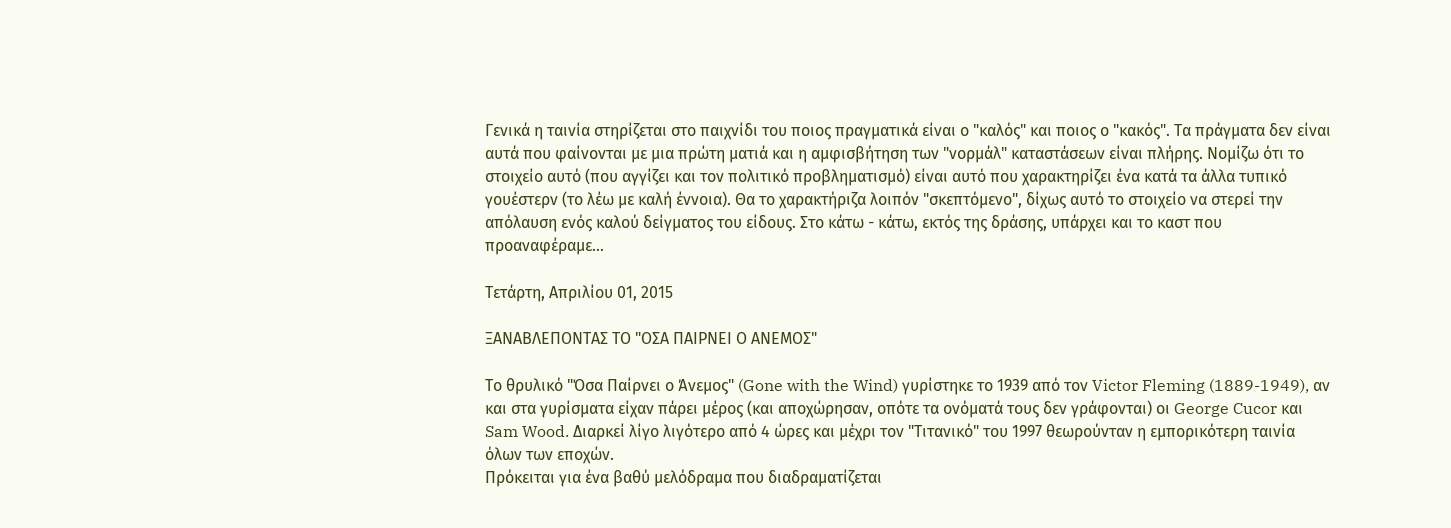Γενικά η ταινία στηρίζεται στο παιχνίδι του ποιος πραγματικά είναι ο "καλός" και ποιος ο "κακός". Τα πράγματα δεν είναι αυτά που φαίνονται με μια πρώτη ματιά και η αμφισβήτηση των "νορμάλ" καταστάσεων είναι πλήρης. Νομίζω ότι το στοιχείο αυτό (που αγγίζει και τον πολιτικό προβληματισμό) είναι αυτό που χαρακτηρίζει ένα κατά τα άλλα τυπικό γουέστερν (το λέω με καλή έννοια). Θα το χαρακτήριζα λοιπόν "σκεπτόμενο", δίχως αυτό το στοιχείο να στερεί την απόλαυση ενός καλού δείγματος του είδους. Στο κάτω - κάτω, εκτός της δράσης, υπάρχει και το καστ που προαναφέραμε...

Τετάρτη, Απριλίου 01, 2015

ΞΑΝΑΒΛΕΠΟΝΤΑΣ ΤΟ "ΟΣΑ ΠΑΙΡΝΕΙ Ο ΑΝΕΜΟΣ"

Το θρυλικό "Όσα Παίρνει ο Άνεμος" (Gone with the Wind) γυρίστηκε το 1939 από τον Victor Fleming (1889-1949), αν και στα γυρίσματα είχαν πάρει μέρος (και αποχώρησαν, οπότε τα ονόματά τους δεν γράφονται) οι George Cucor και Sam Wood. Διαρκεί λίγο λιγότερο από 4 ώρες και μέχρι τον "Τιτανικό" του 1997 θεωρούνταν η εμπορικότερη ταινία όλων των εποχών.
Πρόκειται για ένα βαθύ μελόδραμα που διαδραματίζεται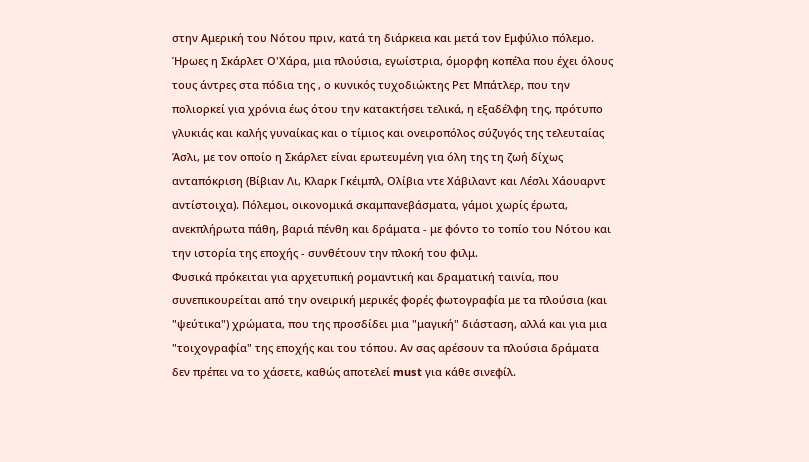στην Αμερική του Νότου πριν, κατά τη διάρκεια και μετά τον Εμφύλιο πόλεμο. Ήρωες η Σκάρλετ Ο'Χάρα, μια πλούσια, εγωίστρια, όμορφη κοπέλα που έχει όλους τους άντρες στα πόδια της , ο κυνικός τυχοδιώκτης Ρετ Μπάτλερ, που την πολιορκεί για χρόνια έως ότου την κατακτήσει τελικά, η εξαδέλφη της, πρότυπο γλυκιάς και καλής γυναίκας και ο τίμιος και ονειροπόλος σύζυγός της τελευταίας Άσλι, με τον οποίο η Σκάρλετ είναι ερωτευμένη για όλη της τη ζωή δίχως ανταπόκριση (Βίβιαν Λι, Κλαρκ Γκέιμπλ, Ολίβια ντε Χάβιλαντ και Λέσλι Χάουαρντ αντίστοιχα). Πόλεμοι, οικονομικά σκαμπανεβάσματα, γάμοι χωρίς έρωτα, ανεκπλήρωτα πάθη, βαριά πένθη και δράματα - με φόντο το τοπίο του Νότου και την ιστορία της εποχής - συνθέτουν την πλοκή του φιλμ.
Φυσικά πρόκειται για αρχετυπική ρομαντική και δραματική ταινία, που συνεπικουρείται από την ονειρική μερικές φορές φωτογραφία με τα πλούσια (και "ψεύτικα") χρώματα, που της προσδίδει μια "μαγική" διάσταση, αλλά και για μια "τοιχογραφία" της εποχής και του τόπου. Αν σας αρέσουν τα πλούσια δράματα δεν πρέπει να το χάσετε, καθώς αποτελεί must για κάθε σινεφίλ.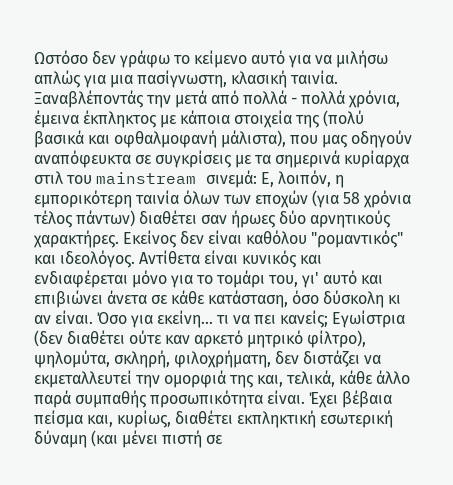Ωστόσο δεν γράφω το κείμενο αυτό για να μιλήσω απλώς για μια πασίγνωστη, κλασική ταινία. Ξαναβλέποντάς την μετά από πολλά - πολλά χρόνια, έμεινα έκπληκτος με κάποια στοιχεία της (πολύ βασικά και οφθαλμοφανή μάλιστα), που μας οδηγούν αναπόφευκτα σε συγκρίσεις με τα σημερινά κυρίαρχα στιλ του mainstream σινεμά: Ε, λοιπόν, η εμπορικότερη ταινία όλων των εποχών (για 58 χρόνια τέλος πάντων) διαθέτει σαν ήρωες δύο αρνητικούς χαρακτήρες. Εκείνος δεν είναι καθόλου "ρομαντικός" και ιδεολόγος. Αντίθετα είναι κυνικός και ενδιαφέρεται μόνο για το τομάρι του, γι' αυτό και επιβιώνει άνετα σε κάθε κατάσταση, όσο δύσκολη κι αν είναι. Όσο για εκείνη... τι να πει κανείς; Εγωίστρια (δεν διαθέτει ούτε καν αρκετό μητρικό φίλτρο), ψηλομύτα, σκληρή, φιλοχρήματη, δεν διστάζει να εκμεταλλευτεί την ομορφιά της και, τελικά, κάθε άλλο παρά συμπαθής προσωπικότητα είναι. Έχει βέβαια πείσμα και, κυρίως, διαθέτει εκπληκτική εσωτερική δύναμη (και μένει πιστή σε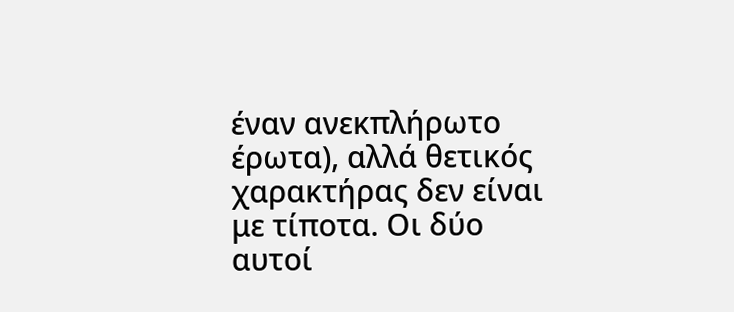έναν ανεκπλήρωτο έρωτα), αλλά θετικός χαρακτήρας δεν είναι με τίποτα. Οι δύο αυτοί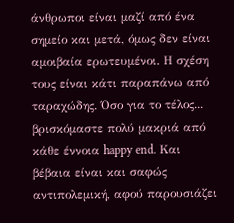άνθρωποι είναι μαζί από ένα σημείο και μετά, όμως δεν είναι αμοιβαία ερωτευμένοι. Η σχέση τους είναι κάτι παραπάνω από ταραχώδης. Όσο για το τέλος... βρισκόμαστε πολύ μακριά από κάθε έννοια happy end. Και βέβαια είναι και σαφώς αντιπολεμική, αφού παρουσιάζει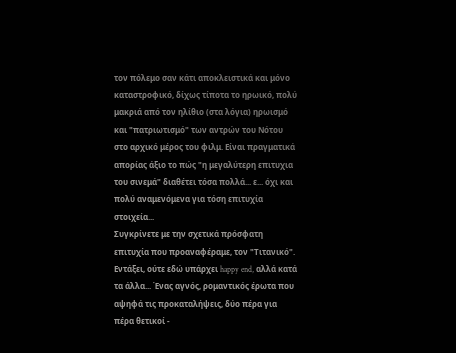τον πόλεμο σαν κάτι αποκλειστικά και μόνο καταστροφικό, δίχως τίποτα το ηρωικό, πολύ μακριά από τον ηλίθιο (στα λόγια) ηρωισμό και "πατριωτισμό" των αντρών του Νότου στο αρχικό μέρος του φιλμ. Είναι πραγματικά απορίας άξιο το πώς "η μεγαλύτερη επιτυχια του σινεμά" διαθέτει τόσα πολλά... ε... όχι και πολύ αναμενόμενα για τόση επιτυχία στοιχεία...
Συγκρίνετε με την σχετικά πρόσφατη επιτυχία που προαναφέραμε, τον "Τιτανικό". Εντάξει, ούτε εδώ υπάρχει happy end, αλλά κατά τα άλλα... Ένας αγνός, ρομαντικός έρωτα που αψηφά τις προκαταλήψεις, δύο πέρα για πέρα θετικοί -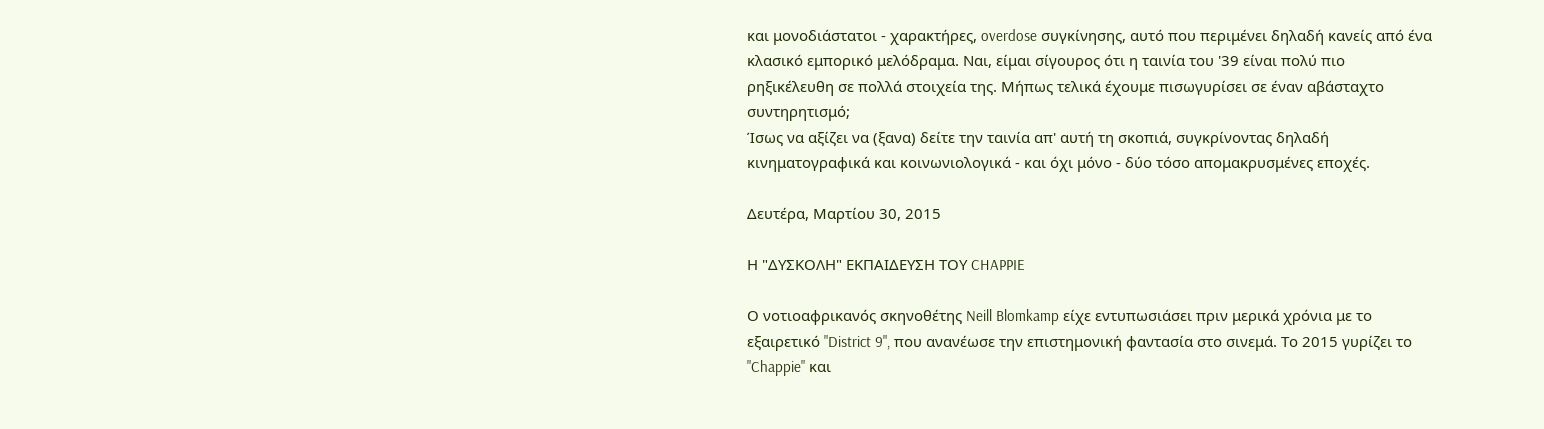και μονοδιάστατοι - χαρακτήρες, overdose συγκίνησης, αυτό που περιμένει δηλαδή κανείς από ένα κλασικό εμπορικό μελόδραμα. Ναι, είμαι σίγουρος ότι η ταινία του '39 είναι πολύ πιο ρηξικέλευθη σε πολλά στοιχεία της. Μήπως τελικά έχουμε πισωγυρίσει σε έναν αβάσταχτο συντηρητισμό;
Ίσως να αξίζει να (ξανα) δείτε την ταινία απ' αυτή τη σκοπιά, συγκρίνοντας δηλαδή κινηματογραφικά και κοινωνιολογικά - και όχι μόνο - δύο τόσο απομακρυσμένες εποχές.

Δευτέρα, Μαρτίου 30, 2015

Η "ΔΥΣΚΟΛΗ" ΕΚΠΑΙΔΕΥΣΗ ΤΟΥ CHAPPIE

Ο νοτιοαφρικανός σκηνοθέτης Neill Blomkamp είχε εντυπωσιάσει πριν μερικά χρόνια με το εξαιρετικό "District 9", που ανανέωσε την επιστημονική φαντασία στο σινεμά. Το 2015 γυρίζει το "Chappie" και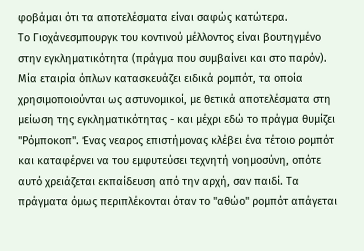φοβάμαι ότι τα αποτελέσματα είναι σαφώς κατώτερα.
Το Γιοχάνεσμπουργκ του κοντινού μέλλοντος είναι βουτηγμένο στην εγκληματικότητα (πράγμα που συμβαίνει και στο παρόν). Μία εταιρία όπλων κατασκευάζει ειδικά ρομπότ, τα οποία χρησιμοποιούνται ως αστυνομικοί, με θετικά αποτελέσματα στη μείωση της εγκληματικότητας - και μέχρι εδώ το πράγμα θυμίζει "Ρόμποκοπ". Ένας νεαρος επιστήμονας κλέβει ένα τέτοιο ρομπότ και καταφέρνει να του εμφυτεύσει τεχνητή νοημοσύνη, οπότε αυτό χρειάζεται εκπαίδευση από την αρχή, σαν παιδί. Τα πράγματα όμως περιπλέκονται όταν το "αθώο" ρομπότ απάγεται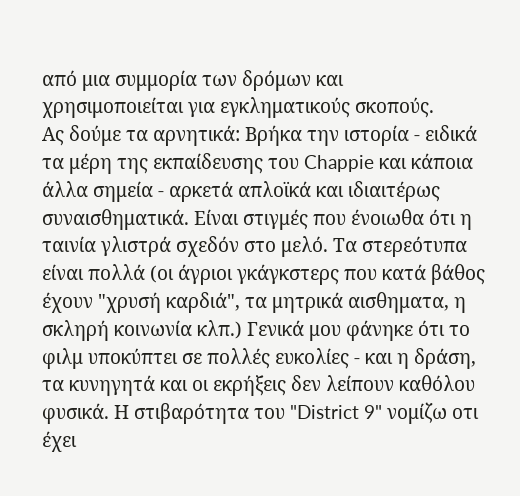από μια συμμορία των δρόμων και χρησιμοποιείται για εγκληματικούς σκοπούς.
Ας δούμε τα αρνητικά: Βρήκα την ιστορία - ειδικά τα μέρη της εκπαίδευσης του Chappie και κάποια άλλα σημεία - αρκετά απλοϊκά και ιδιαιτέρως συναισθηματικά. Είναι στιγμές που ένοιωθα ότι η ταινία γλιστρά σχεδόν στο μελό. Τα στερεότυπα είναι πολλά (οι άγριοι γκάγκστερς που κατά βάθος έχουν "χρυσή καρδιά", τα μητρικά αισθηματα, η σκληρή κοινωνία κλπ.) Γενικά μου φάνηκε ότι το φιλμ υποκύπτει σε πολλές ευκολίες - και η δράση, τα κυνηγητά και οι εκρήξεις δεν λείπουν καθόλου φυσικά. Η στιβαρότητα του "District 9" νομίζω οτι έχει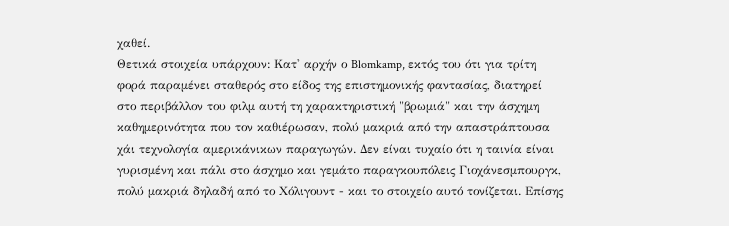χαθεί.
Θετικά στοιχεία υπάρχουν: Κατ' αρχήν ο Blomkamp, εκτός του ότι για τρίτη φορά παραμένει σταθερός στο είδος της επιστημονικής φαντασίας, διατηρεί στο περιβάλλον του φιλμ αυτή τη χαρακτηριστική "βρωμιά" και την άσχημη καθημερινότητα που τον καθιέρωσαν, πολύ μακριά από την απαστράπτουσα χάι τεχνολογία αμερικάνικων παραγωγών. Δεν είναι τυχαίο ότι η ταινία είναι γυρισμένη και πάλι στο άσχημο και γεμάτο παραγκουπόλεις Γιοχάνεσμπουργκ, πολύ μακριά δηλαδή από το Χόλιγουντ - και το στοιχείο αυτό τονίζεται. Επίσης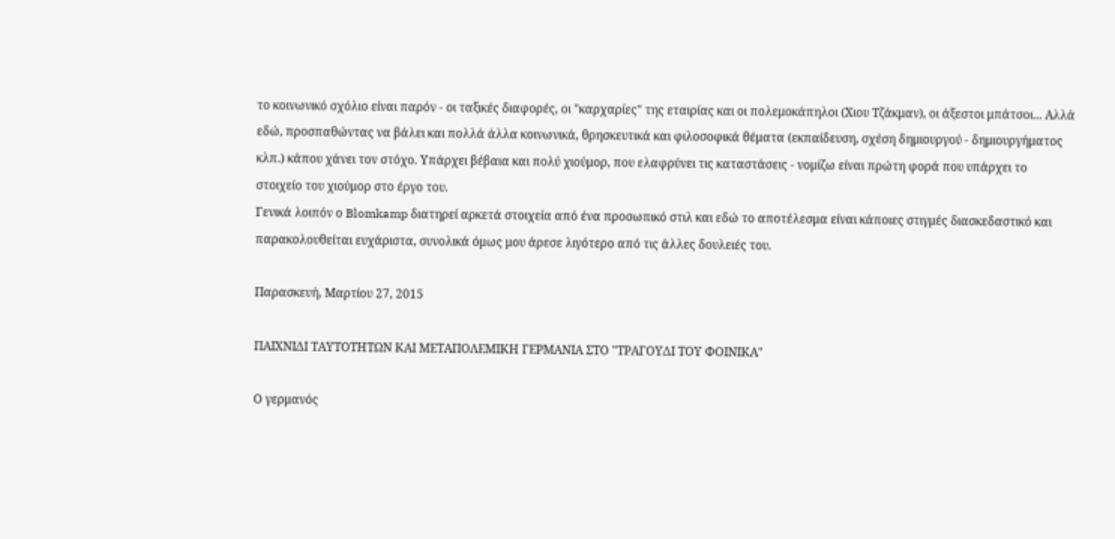το κοινωνικό σχόλιο είναι παρόν - οι ταξικές διαφορές, οι "καρχαρίες" της εταιρίας και οι πολεμοκάπηλοι (Χιου Τζάκμαν), οι άξεστοι μπάτσοι... Αλλά εδώ, προσπαθώντας να βάλει και πολλά άλλα κοινωνικά, θρησκευτικά και φιλοσοφικά θέματα (εκπαίδευση, σχέση δημιουργού - δημιουργήματος κλπ.) κάπου χάνει τον στόχο. Υπάρχει βέβαια και πολύ χιούμορ, που ελαφρύνει τις καταστάσεις - νομίζω είναι πρώτη φορά που υπάρχει το στοιχείο του χιούμορ στο έργο του.
Γενικά λοιπόν ο Blomkamp διατηρεί αρκετά στοιχεία από ένα προσωπικό στιλ και εδώ το αποτέλεσμα είναι κάποιες στιγμές διασκεδαστικό και παρακολουθείται ευχάριστα, συνολικά όμως μου άρεσε λιγότερο από τις άλλες δουλειές του.

Παρασκευή, Μαρτίου 27, 2015

ΠΑΙΧΝΙΔΙ ΤΑΥΤΟΤΗΤΩΝ ΚΑΙ ΜΕΤΑΠΟΛΕΜΙΚΗ ΓΕΡΜΑΝΙΑ ΣΤΟ "ΤΡΑΓΟΥΔΙ ΤΟΥ ΦΟΙΝΙΚΑ"

Ο γερμανός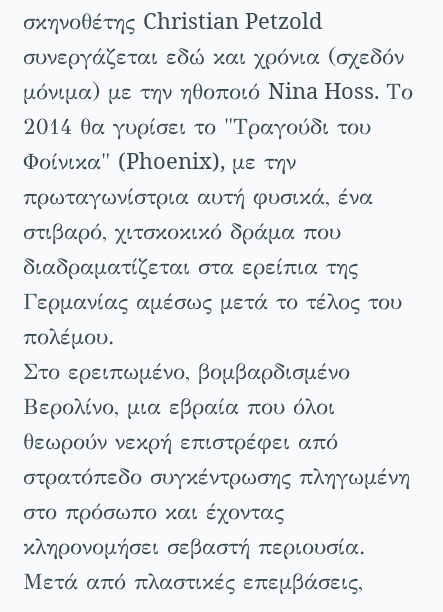σκηνοθέτης Christian Petzold συνεργάζεται εδώ και χρόνια (σχεδόν μόνιμα) με την ηθοποιό Nina Hoss. Το 2014 θα γυρίσει το "Τραγούδι του Φοίνικα" (Phoenix), με την πρωταγωνίστρια αυτή φυσικά, ένα στιβαρό, χιτσκοκικό δράμα που διαδραματίζεται στα ερείπια της Γερμανίας αμέσως μετά το τέλος του πολέμου.
Στο ερειπωμένο, βομβαρδισμένο Βερολίνο, μια εβραία που όλοι θεωρούν νεκρή επιστρέφει από στρατόπεδο συγκέντρωσης πληγωμένη στο πρόσωπο και έχοντας κληρονομήσει σεβαστή περιουσία. Μετά από πλαστικές επεμβάσεις,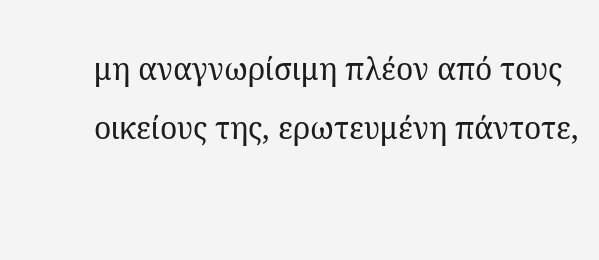μη αναγνωρίσιμη πλέον από τους οικείους της, ερωτευμένη πάντοτε,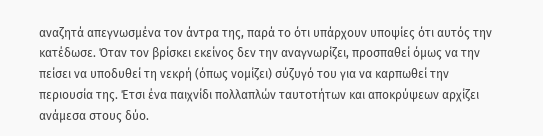αναζητά απεγνωσμένα τον άντρα της, παρά το ότι υπάρχουν υποψίες ότι αυτός την κατέδωσε. Όταν τον βρίσκει εκείνος δεν την αναγνωρίζει, προσπαθεί όμως να την πείσει να υποδυθεί τη νεκρή (όπως νομίζει) σύζυγό του για να καρπωθεί την περιουσία της. Έτσι ένα παιχνίδι πολλαπλών ταυτοτήτων και αποκρύψεων αρχίζει ανάμεσα στους δύο.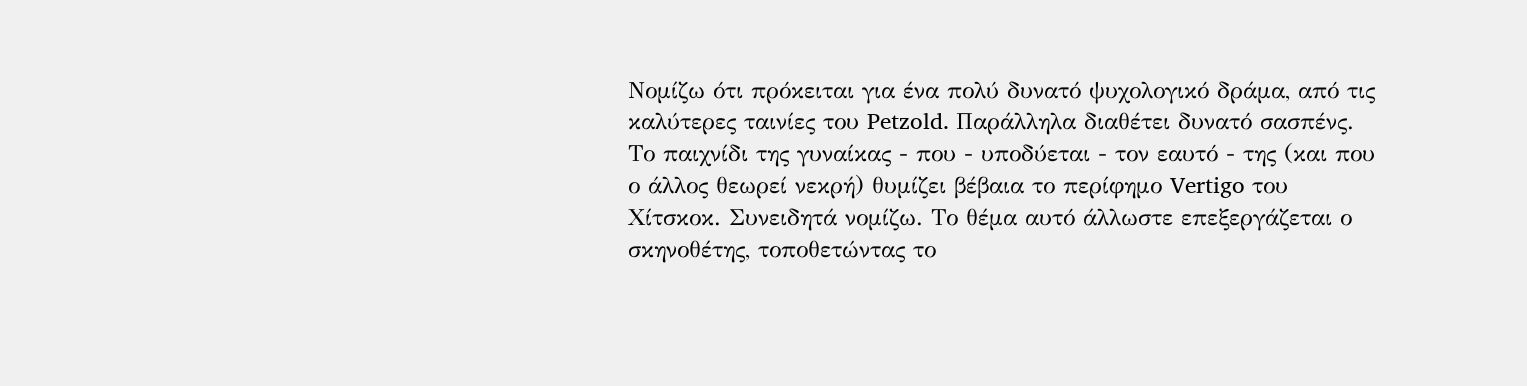Νομίζω ότι πρόκειται για ένα πολύ δυνατό ψυχολογικό δράμα, από τις καλύτερες ταινίες του Petzold. Παράλληλα διαθέτει δυνατό σασπένς. Το παιχνίδι της γυναίκας - που - υποδύεται - τον εαυτό - της (και που ο άλλος θεωρεί νεκρή) θυμίζει βέβαια το περίφημο Vertigo του Χίτσκοκ. Συνειδητά νομίζω. Το θέμα αυτό άλλωστε επεξεργάζεται ο σκηνοθέτης, τοποθετώντας το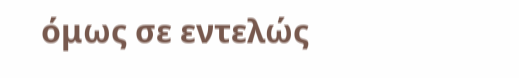όμως σε εντελώς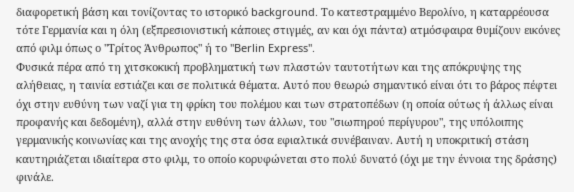διαφορετική βάση και τονίζοντας το ιστορικό background. Το κατεστραμμένο Βερολίνο, η καταρρέουσα τότε Γερμανία και η όλη (εξπρεσιονιστική κάποιες στιγμές, αν και όχι πάντα) ατμόσφαιρα θυμίζουν εικόνες από φιλμ όπως ο "Τρίτος Άνθρωπος" ή το "Berlin Express".
Φυσικά πέρα από τη χιτσκοκική προβληματική των πλαστών ταυτοτήτων και της απόκρυψης της αλήθειας, η ταινία εστιάζει και σε πολιτικά θέματα. Αυτό που θεωρώ σημαντικό είναι ότι το βάρος πέφτει όχι στην ευθύνη των ναζί για τη φρίκη του πολέμου και των στρατοπέδων (η οποία ούτως ή άλλως είναι προφανής και δεδομένη), αλλά στην ευθύνη των άλλων, του "σιωπηρού περίγυρου", της υπόλοιπης γερμανικής κοινωνίας και της ανοχής της στα όσα εφιαλτικά συνέβαιναν. Αυτή η υποκριτική στάση καυτηριάζεται ιδιαίτερα στο φιλμ, το οποίο κορυφώνεται στο πολύ δυνατό (όχι με την έννοια της δράσης) φινάλε.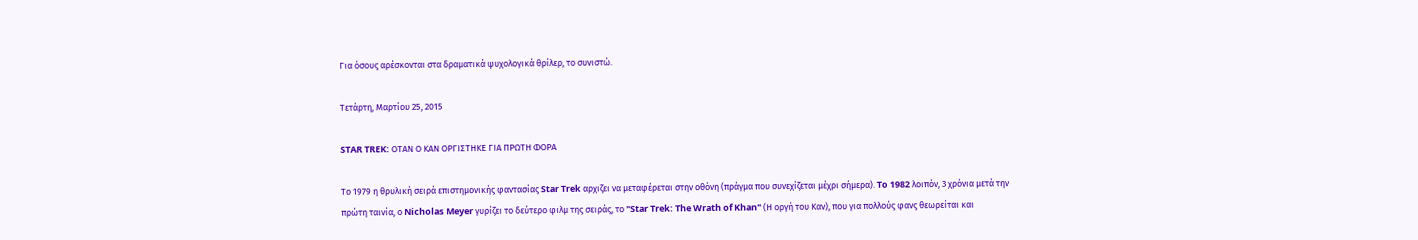Για όσους αρέσκονται στα δραματικά ψυχολογικά θρίλερ, το συνιστώ.

Τετάρτη, Μαρτίου 25, 2015

STAR TREK: ΟΤΑΝ Ο ΚΑΝ ΟΡΓΙΣΤΗΚΕ ΓΙΑ ΠΡΩΤΗ ΦΟΡΑ

Το 1979 η θρυλική σειρά επιστημονικής φαντασίας Star Trek αρχιζει να μεταφέρεται στην οθόνη (πράγμα που συνεχίζεται μέχρι σήμερα). To 1982 λοιπόν, 3 χρόνια μετά την πρώτη ταινία, ο Nicholas Meyer γυρίζει το δεύτερο φιλμ της σειράς, το "Star Trek: The Wrath of Khan" (Η οργή του Καν), που για πολλούς φανς θεωρείται και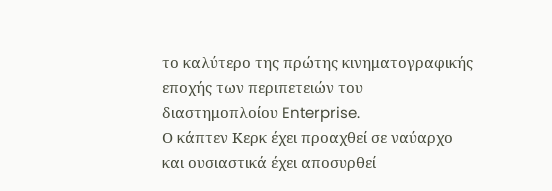το καλύτερο της πρώτης κινηματογραφικής εποχής των περιπετειών του διαστημοπλοίου Enterprise.
Ο κάπτεν Κερκ έχει προαχθεί σε ναύαρχο και ουσιαστικά έχει αποσυρθεί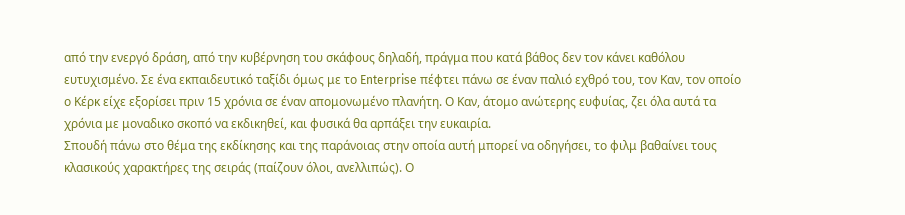από την ενεργό δράση, από την κυβέρνηση του σκάφους δηλαδή, πράγμα που κατά βάθος δεν τον κάνει καθόλου ευτυχισμένο. Σε ένα εκπαιδευτικό ταξίδι όμως με το Enterprise πέφτει πάνω σε έναν παλιό εχθρό του, τον Καν, τον οποίο ο Κέρκ είχε εξορίσει πριν 15 χρόνια σε έναν απομονωμένο πλανήτη. Ο Καν, άτομο ανώτερης ευφυίας, ζει όλα αυτά τα χρόνια με μοναδικο σκοπό να εκδικηθεί, και φυσικά θα αρπάξει την ευκαιρία.
Σπουδή πάνω στο θέμα της εκδίκησης και της παράνοιας στην οποία αυτή μπορεί να οδηγήσει, το φιλμ βαθαίνει τους κλασικούς χαρακτήρες της σειράς (παίζουν όλοι, ανελλιπώς). Ο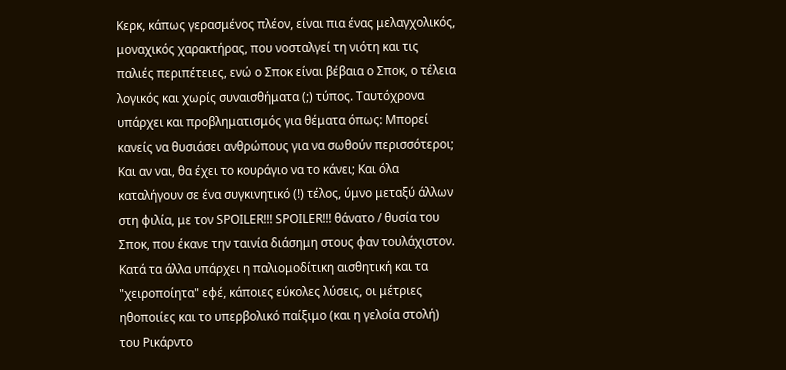Κερκ, κάπως γερασμένος πλέον, είναι πια ένας μελαγχολικός, μοναχικός χαρακτήρας, που νοσταλγεί τη νιότη και τις παλιές περιπέτειες, ενώ ο Σποκ είναι βέβαια ο Σποκ, ο τέλεια λογικός και χωρίς συναισθήματα (;) τύπος. Ταυτόχρονα υπάρχει και προβληματισμός για θέματα όπως: Μπορεί κανείς να θυσιάσει ανθρώπους για να σωθούν περισσότεροι; Και αν ναι, θα έχει το κουράγιο να το κάνει; Και όλα καταλήγουν σε ένα συγκινητικό (!) τέλος, ύμνο μεταξύ άλλων στη φιλία, με τον SPOILER!!! SPOILER!!! θάνατο / θυσία του Σποκ, που έκανε την ταινία διάσημη στους φαν τουλάχιστον.
Κατά τα άλλα υπάρχει η παλιομοδίτικη αισθητική και τα "χειροποίητα" εφέ, κάποιες εύκολες λύσεις, οι μέτριες ηθοποιίες και το υπερβολικό παίξιμο (και η γελοία στολή) του Ρικάρντο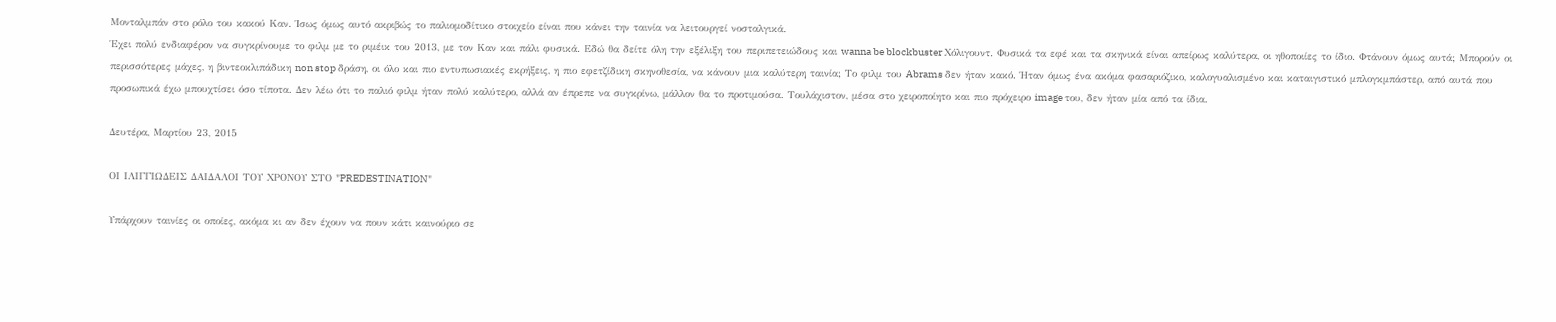Μονταλμπάν στο ρόλο του κακού Καν. Ίσως όμως αυτό ακριβώς το παλιομοδίτικο στοιχείο είναι που κάνει την ταινία να λειτουργεί νοσταλγικά.
Έχει πολύ ενδιαφέρον να συγκρίνουμε το φιλμ με το ριμέικ του 2013, με τον Καν και πάλι φυσικά. Εδώ θα δείτε όλη την εξέλιξη του περιπετειώδους και wanna be blockbuster Χόλιγουντ. Φυσικά τα εφέ και τα σκηνικά είναι απείρως καλύτερα, οι ηθοποιίες το ίδιο. Φτάνουν όμως αυτά; Μπορούν οι περισσότερες μάχες, η βιντεοκλιπάδικη non stop δράση, οι όλο και πιο εντυπωσιακές εκρήξεις, η πιο εφετζίδικη σκηνοθεσία, να κάνουν μια καλύτερη ταινία; Το φιλμ του Abrams δεν ήταν κακό. Ήταν όμως ένα ακόμα φασαριόζικο, καλογυαλισμένο και καταιγιστικό μπλογκμπάστερ, από αυτά που προσωπικά έχω μπουχτίσει όσο τίποτα. Δεν λέω ότι το παλιό φιλμ ήταν πολύ καλύτερο, αλλά αν έπρεπε να συγκρίνω, μάλλον θα το προτιμούσα. Τουλάχιστον, μέσα στο χειροποίητο και πιο πρόχειρο image του, δεν ήταν μία από τα ίδια.

Δευτέρα, Μαρτίου 23, 2015

ΟΙ ΙΛΙΓΓΙΩΔΕΙΣ ΔΑΙΔΑΛΟΙ ΤΟΥ ΧΡΟΝΟΥ ΣΤΟ "PREDESTINATION"

Υπάρχουν ταινίες οι οποίες, ακόμα κι αν δεν έχουν να πουν κάτι καινούριο σε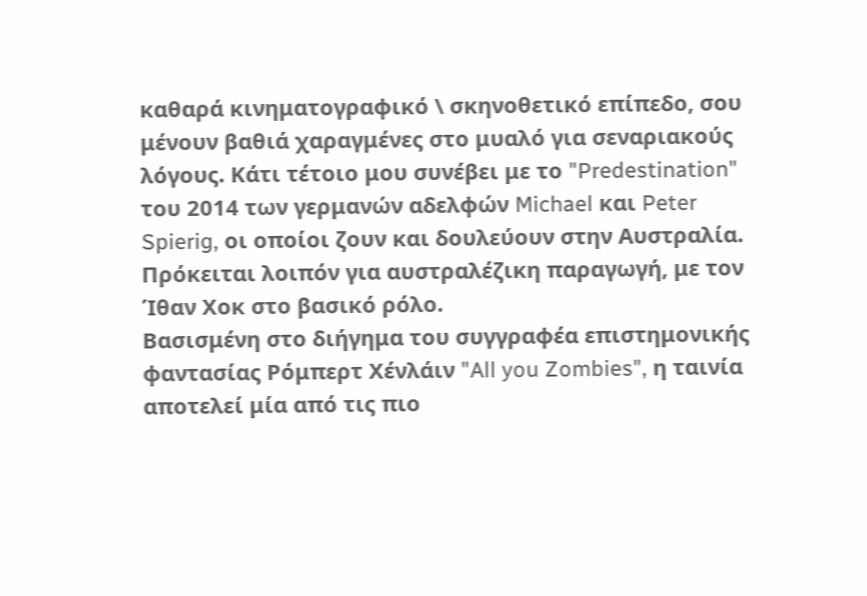καθαρά κινηματογραφικό \ σκηνοθετικό επίπεδο, σου μένουν βαθιά χαραγμένες στο μυαλό για σεναριακούς λόγους. Κάτι τέτοιο μου συνέβει με το "Predestination" του 2014 των γερμανών αδελφών Michael και Peter Spierig, οι οποίοι ζουν και δουλεύουν στην Αυστραλία. Πρόκειται λοιπόν για αυστραλέζικη παραγωγή, με τον Ίθαν Χοκ στο βασικό ρόλο.
Βασισμένη στο διήγημα του συγγραφέα επιστημονικής φαντασίας Ρόμπερτ Χένλάιν "All you Zombies", η ταινία αποτελεί μία από τις πιο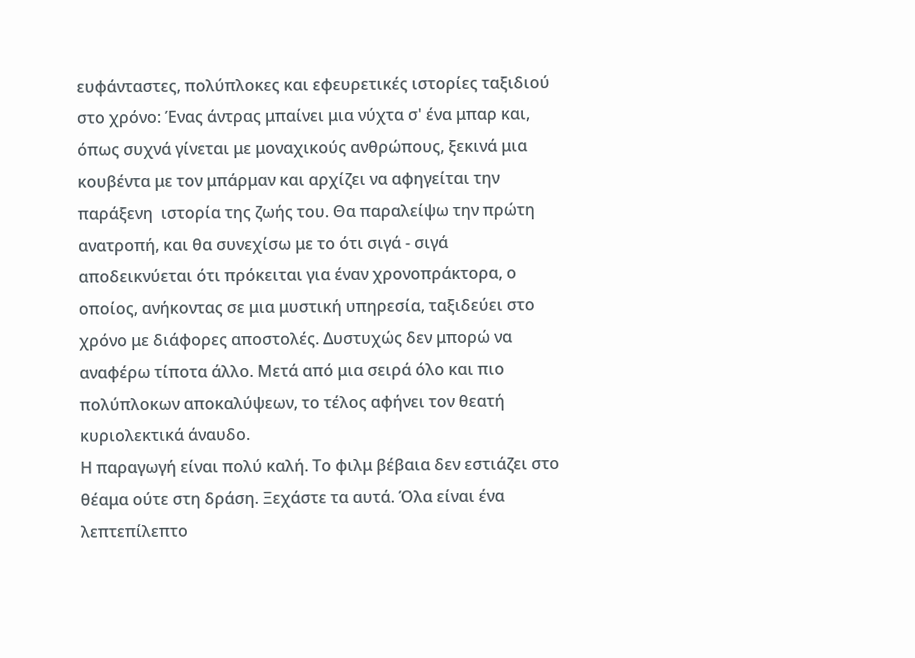ευφάνταστες, πολύπλοκες και εφευρετικές ιστορίες ταξιδιού στο χρόνο: Ένας άντρας μπαίνει μια νύχτα σ' ένα μπαρ και, όπως συχνά γίνεται με μοναχικούς ανθρώπους, ξεκινά μια κουβέντα με τον μπάρμαν και αρχίζει να αφηγείται την παράξενη  ιστορία της ζωής του. Θα παραλείψω την πρώτη ανατροπή, και θα συνεχίσω με το ότι σιγά - σιγά αποδεικνύεται ότι πρόκειται για έναν χρονοπράκτορα, ο οποίος, ανήκοντας σε μια μυστική υπηρεσία, ταξιδεύει στο χρόνο με διάφορες αποστολές. Δυστυχώς δεν μπορώ να αναφέρω τίποτα άλλο. Μετά από μια σειρά όλο και πιο πολύπλοκων αποκαλύψεων, το τέλος αφήνει τον θεατή κυριολεκτικά άναυδο.
Η παραγωγή είναι πολύ καλή. Το φιλμ βέβαια δεν εστιάζει στο θέαμα ούτε στη δράση. Ξεχάστε τα αυτά. Όλα είναι ένα λεπτεπίλεπτο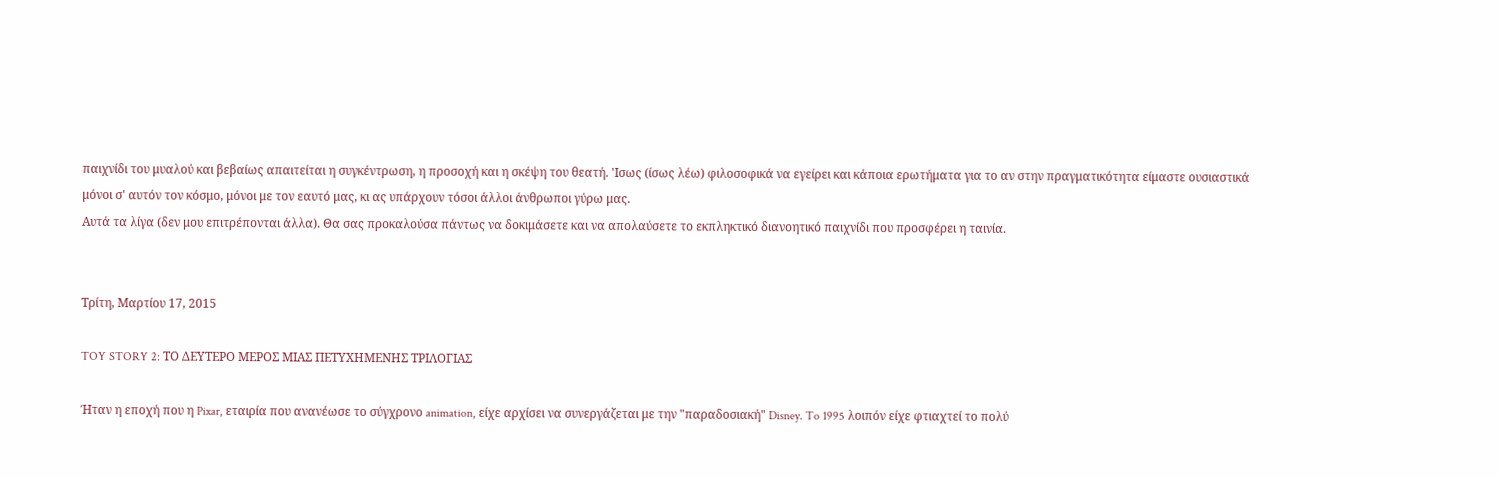παιχνίδι του μυαλού και βεβαίως απαιτείται η συγκέντρωση, η προσοχή και η σκέψη του θεατή. 'Ισως (ίσως λέω) φιλοσοφικά να εγείρει και κάποια ερωτήματα για το αν στην πραγματικότητα είμαστε ουσιαστικά μόνοι σ' αυτόν τον κόσμο, μόνοι με τον εαυτό μας, κι ας υπάρχουν τόσοι άλλοι άνθρωποι γύρω μας.
Αυτά τα λίγα (δεν μου επιτρέπονται άλλα). Θα σας προκαλούσα πάντως να δοκιμάσετε και να απολαύσετε το εκπληκτικό διανοητικό παιχνίδι που προσφέρει η ταινία.


Τρίτη, Μαρτίου 17, 2015

TOY STORY 2: ΤΟ ΔΕΥΤΕΡΟ ΜΕΡΟΣ ΜΙΑΣ ΠΕΤΥΧΗΜΕΝΗΣ ΤΡΙΛΟΓΙΑΣ

Ήταν η εποχή που η Pixar, εταιρία που ανανέωσε το σύγχρονο animation, είχε αρχίσει να συνεργάζεται με την "παραδοσιακή" Disney. To 1995 λοιπόν είχε φτιαχτεί το πολύ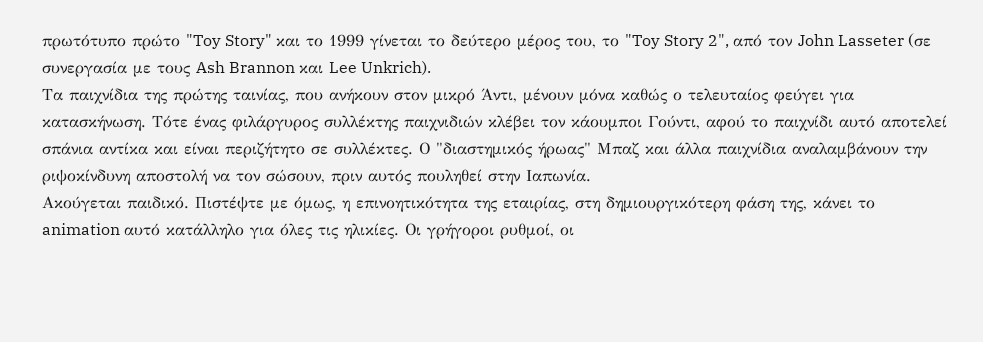πρωτότυπο πρώτο "Toy Story" και το 1999 γίνεται το δεύτερο μέρος του, το "Toy Story 2", από τον John Lasseter (σε συνεργασία με τους Ash Brannon και Lee Unkrich).
Τα παιχνίδια της πρώτης ταινίας, που ανήκουν στον μικρό Άντι, μένουν μόνα καθώς ο τελευταίος φεύγει για κατασκήνωση. Τότε ένας φιλάργυρος συλλέκτης παιχνιδιών κλέβει τον κάουμποι Γούντι, αφού το παιχνίδι αυτό αποτελεί σπάνια αντίκα και είναι περιζήτητο σε συλλέκτες. Ο "διαστημικός ήρωας" Μπαζ και άλλα παιχνίδια αναλαμβάνουν την ριψοκίνδυνη αποστολή να τον σώσουν, πριν αυτός πουληθεί στην Ιαπωνία.
Ακούγεται παιδικό. Πιστέψτε με όμως, η επινοητικότητα της εταιρίας, στη δημιουργικότερη φάση της, κάνει το animation αυτό κατάλληλο για όλες τις ηλικίες. Οι γρήγοροι ρυθμοί, οι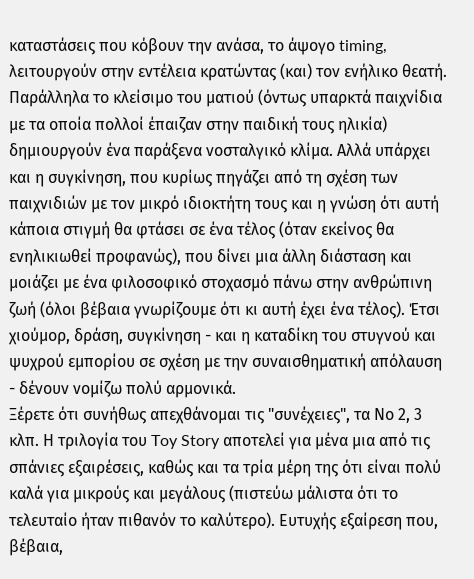καταστάσεις που κόβουν την ανάσα, το άψογο timing, λειτουργούν στην εντέλεια κρατώντας (και) τον ενήλικο θεατή. Παράλληλα το κλείσιμο του ματιού (όντως υπαρκτά παιχνίδια με τα οποία πολλοί έπαιζαν στην παιδική τους ηλικία) δημιουργούν ένα παράξενα νοσταλγικό κλίμα. Αλλά υπάρχει και η συγκίνηση, που κυρίως πηγάζει από τη σχέση των παιχνιδιών με τον μικρό ιδιοκτήτη τους και η γνώση ότι αυτή κάποια στιγμή θα φτάσει σε ένα τέλος (όταν εκείνος θα ενηλικιωθεί προφανώς), που δίνει μια άλλη διάσταση και μοιάζει με ένα φιλοσοφικό στοχασμό πάνω στην ανθρώπινη ζωή (όλοι βέβαια γνωρίζουμε ότι κι αυτή έχει ένα τέλος). Έτσι χιούμορ, δράση, συγκίνηση - και η καταδίκη του στυγνού και ψυχρού εμπορίου σε σχέση με την συναισθηματική απόλαυση - δένουν νομίζω πολύ αρμονικά.
Ξέρετε ότι συνήθως απεχθάνομαι τις "συνέχειες", τα Νο 2, 3 κλπ. Η τριλογία του Toy Story αποτελεί για μένα μια από τις σπάνιες εξαιρέσεις, καθώς και τα τρία μέρη της ότι είναι πολύ καλά για μικρούς και μεγάλους (πιστεύω μάλιστα ότι το τελευταίο ήταν πιθανόν το καλύτερο). Ευτυχής εξαίρεση που, βέβαια,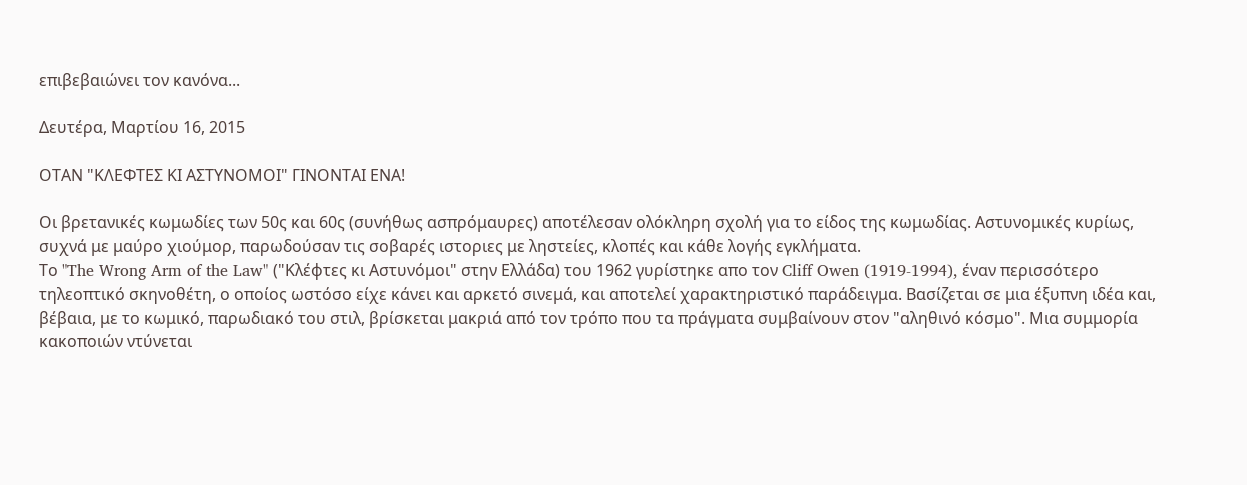επιβεβαιώνει τον κανόνα...

Δευτέρα, Μαρτίου 16, 2015

ΟΤΑΝ "ΚΛΕΦΤΕΣ ΚΙ ΑΣΤΥΝΟΜΟΙ" ΓΙΝΟΝΤΑΙ ΕΝΑ!

Οι βρετανικές κωμωδίες των 50ς και 60ς (συνήθως ασπρόμαυρες) αποτέλεσαν ολόκληρη σχολή για το είδος της κωμωδίας. Αστυνομικές κυρίως, συχνά με μαύρο χιούμορ, παρωδούσαν τις σοβαρές ιστοριες με ληστείες, κλοπές και κάθε λογής εγκλήματα.
Το "The Wrong Arm of the Law" ("Κλέφτες κι Αστυνόμοι" στην Ελλάδα) του 1962 γυρίστηκε απο τον Cliff Owen (1919-1994), έναν περισσότερο τηλεοπτικό σκηνοθέτη, ο οποίος ωστόσο είχε κάνει και αρκετό σινεμά, και αποτελεί χαρακτηριστικό παράδειγμα. Βασίζεται σε μια έξυπνη ιδέα και, βέβαια, με το κωμικό, παρωδιακό του στιλ, βρίσκεται μακριά από τον τρόπο που τα πράγματα συμβαίνουν στον "αληθινό κόσμο". Μια συμμορία κακοποιών ντύνεται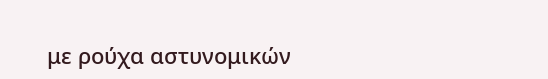με ρούχα αστυνομικών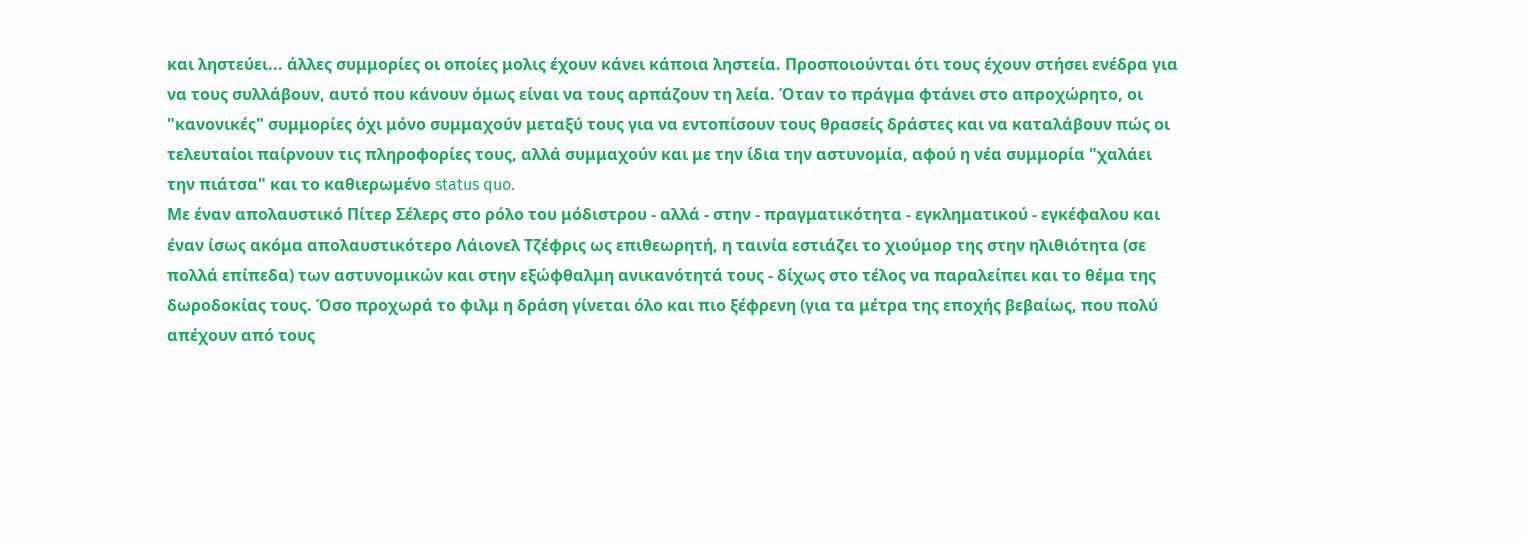και ληστεύει... άλλες συμμορίες οι οποίες μολις έχουν κάνει κάποια ληστεία. Προσποιούνται ότι τους έχουν στήσει ενέδρα για να τους συλλάβουν, αυτό που κάνουν όμως είναι να τους αρπάζουν τη λεία. Όταν το πράγμα φτάνει στο απροχώρητο, οι "κανονικές" συμμορίες όχι μόνο συμμαχούν μεταξύ τους για να εντοπίσουν τους θρασείς δράστες και να καταλάβουν πώς οι τελευταίοι παίρνουν τις πληροφορίες τους, αλλά συμμαχούν και με την ίδια την αστυνομία, αφού η νέα συμμορία "χαλάει την πιάτσα" και το καθιερωμένο status quo.
Με έναν απολαυστικό Πίτερ Σέλερς στο ρόλο του μόδιστρου - αλλά - στην - πραγματικότητα - εγκληματικού - εγκέφαλου και έναν ίσως ακόμα απολαυστικότερο Λάιονελ Τζέφρις ως επιθεωρητή, η ταινία εστιάζει το χιούμορ της στην ηλιθιότητα (σε πολλά επίπεδα) των αστυνομικών και στην εξώφθαλμη ανικανότητά τους - δίχως στο τέλος να παραλείπει και το θέμα της δωροδοκίας τους. Όσο προχωρά το φιλμ η δράση γίνεται όλο και πιο ξέφρενη (για τα μέτρα της εποχής βεβαίως, που πολύ απέχουν από τους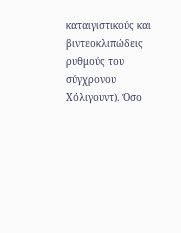καταιγιστικούς και βιντεοκλιπώδεις ρυθμούς του σύγχρονου Χόλιγουντ). Όσο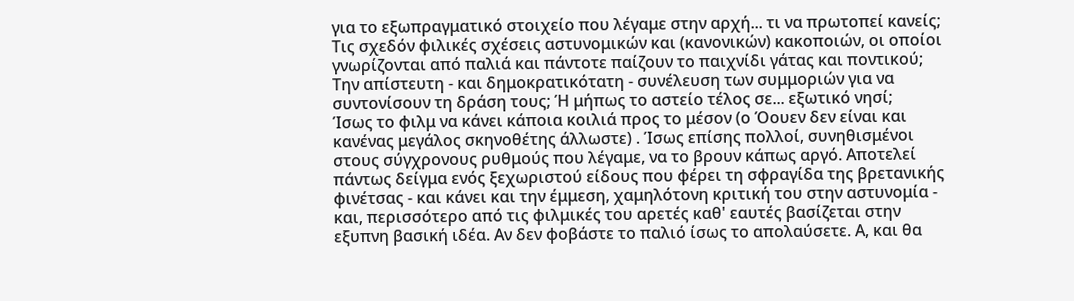για το εξωπραγματικό στοιχείο που λέγαμε στην αρχή... τι να πρωτοπεί κανείς; Τις σχεδόν φιλικές σχέσεις αστυνομικών και (κανονικών) κακοποιών, οι οποίοι γνωρίζονται από παλιά και πάντοτε παίζουν το παιχνίδι γάτας και ποντικού; Την απίστευτη - και δημοκρατικότατη - συνέλευση των συμμοριών για να συντονίσουν τη δράση τους; Ή μήπως το αστείο τέλος σε... εξωτικό νησί;
Ίσως το φιλμ να κάνει κάποια κοιλιά προς το μέσον (ο Όουεν δεν είναι και κανένας μεγάλος σκηνοθέτης άλλωστε) . Ίσως επίσης πολλοί, συνηθισμένοι στους σύγχρονους ρυθμούς που λέγαμε, να το βρουν κάπως αργό. Αποτελεί πάντως δείγμα ενός ξεχωριστού είδους που φέρει τη σφραγίδα της βρετανικής φινέτσας - και κάνει και την έμμεση, χαμηλότονη κριτική του στην αστυνομία - και, περισσότερο από τις φιλμικές του αρετές καθ' εαυτές βασίζεται στην εξυπνη βασική ιδέα. Αν δεν φοβάστε το παλιό ίσως το απολαύσετε. Α, και θα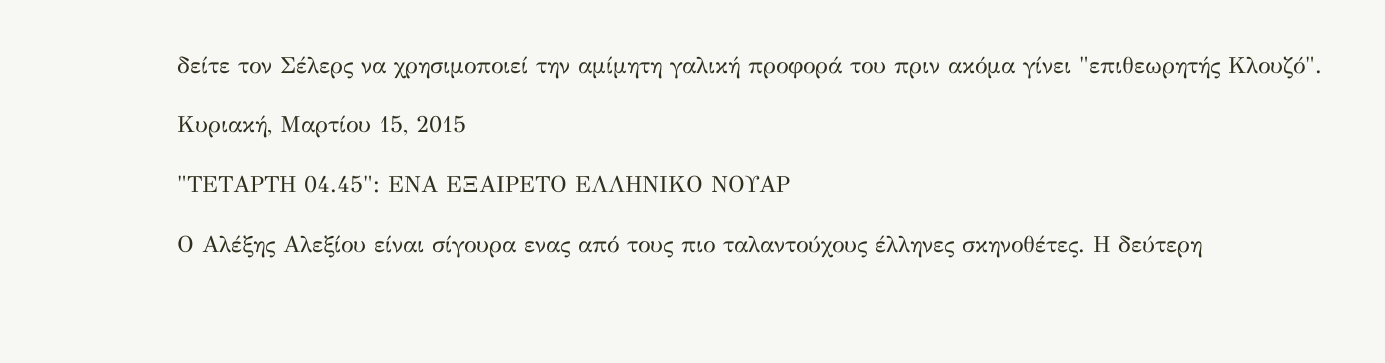δείτε τον Σέλερς να χρησιμοποιεί την αμίμητη γαλική προφορά του πριν ακόμα γίνει "επιθεωρητής Κλουζό".

Κυριακή, Μαρτίου 15, 2015

"ΤΕΤΑΡΤΗ 04.45": ΕΝΑ ΕΞΑΙΡΕΤΟ ΕΛΛΗΝΙΚΟ ΝΟΥΑΡ

Ο Αλέξης Αλεξίου είναι σίγουρα ενας από τους πιο ταλαντούχους έλληνες σκηνοθέτες. Η δεύτερη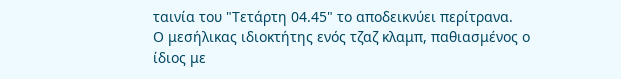ταινία του "Τετάρτη 04.45" το αποδεικνύει περίτρανα.
Ο μεσήλικας ιδιοκτήτης ενός τζαζ κλαμπ, παθιασμένος ο ίδιος με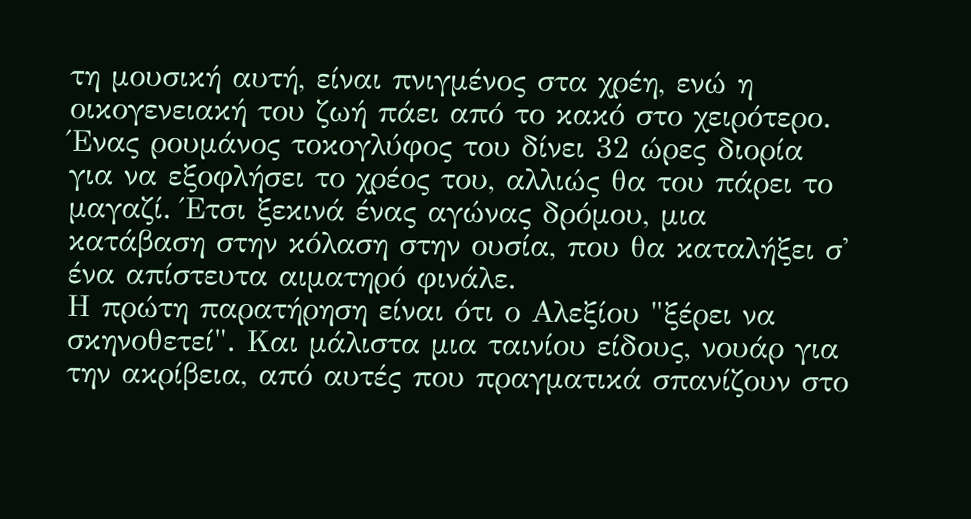τη μουσική αυτή, είναι πνιγμένος στα χρέη, ενώ η οικογενειακή του ζωή πάει από το κακό στο χειρότερο. Ένας ρουμάνος τοκογλύφος του δίνει 32 ώρες διορία για να εξοφλήσει το χρέος του, αλλιώς θα του πάρει το μαγαζί. Έτσι ξεκινά ένας αγώνας δρόμου, μια κατάβαση στην κόλαση στην ουσία, που θα καταλήξει σ' ένα απίστευτα αιματηρό φινάλε.
Η πρώτη παρατήρηση είναι ότι ο Αλεξίου "ξέρει να σκηνοθετεί". Και μάλιστα μια ταινίου είδους, νουάρ για την ακρίβεια, από αυτές που πραγματικά σπανίζουν στο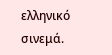ελληνικό σινεμά.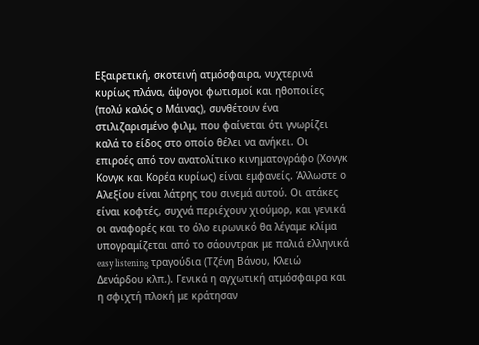Εξαιρετική, σκοτεινή ατμόσφαιρα, νυχτερινά κυρίως πλάνα, άψογοι φωτισμοί και ηθοποιίες (πολύ καλός ο Μάινας), συνθέτουν ένα στιλιζαρισμένο φιλμ, που φαίνεται ότι γνωρίζει καλά το είδος στο οποίο θέλει να ανήκει. Οι επιροές από τον ανατολίτικο κινηματογράφο (Χονγκ Κονγκ και Κορέα κυρίως) είναι εμφανείς. Άλλωστε ο Αλεξίου είναι λάτρης του σινεμά αυτού. Οι ατάκες είναι κοφτές, συχνά περιέχουν χιούμορ, και γενικά οι αναφορές και το όλο ειρωνικό θα λέγαμε κλίμα υπογραμίζεται από το σάουντρακ με παλιά ελληνικά easy listening τραγούδια (Τζένη Βάνου, Κλειώ Δενάρδου κλπ.). Γενικά η αγχωτική ατμόσφαιρα και η σφιχτή πλοκή με κράτησαν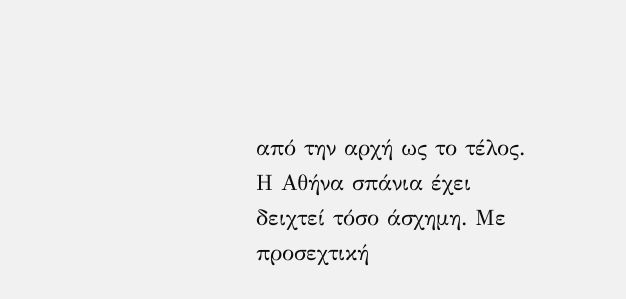από την αρχή ως το τέλος.
Η Αθήνα σπάνια έχει δειχτεί τόσο άσχημη. Με προσεχτική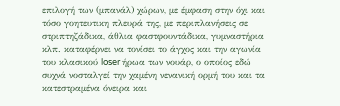επιλογή των (μπανάλ) χώρων, με έμφαση στην όχι και τόσο γοητευτικη πλευρά της, με περιπλανήσεις σε στριπτηζάδικα, άθλια φαστφουντάδικα, γυμναστήρια κλπ. καταφέρνει να τονίσει το άγχος και την αγωνία του κλασικού loser ήρωα των νουάρ, ο οποίος εδώ συχνά νοσταλγεί την χαμένη νενανική ορμή του και τα κατεστραμένα όνειρα και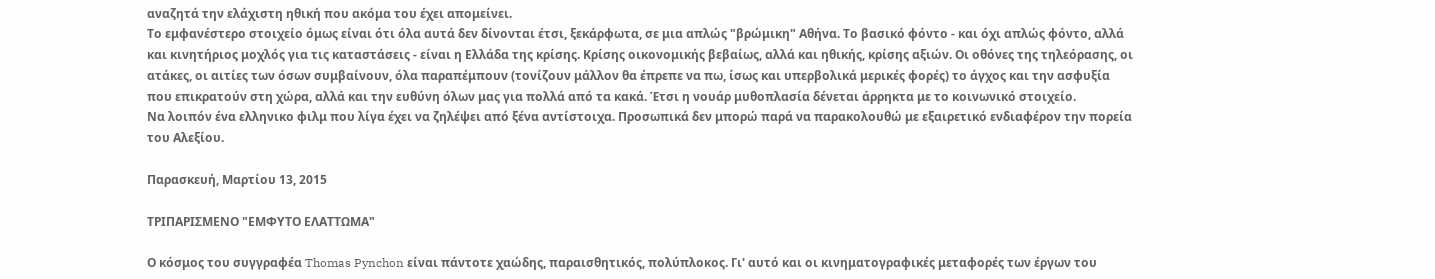αναζητά την ελάχιστη ηθική που ακόμα του έχει απομείνει.
Το εμφανέστερο στοιχείο όμως είναι ότι όλα αυτά δεν δίνονται έτσι, ξεκάρφωτα, σε μια απλώς "βρώμικη" Αθήνα. Το βασικό φόντο - και όχι απλώς φόντο, αλλά και κινητήριος μοχλός για τις καταστάσεις - είναι η Ελλάδα της κρίσης. Κρίσης οικονομικής βεβαίως, αλλά και ηθικής, κρίσης αξιών. Οι οθόνες της τηλεόρασης, οι ατάκες, οι αιτίες των όσων συμβαίνουν, όλα παραπέμπουν (τονίζουν μάλλον θα έπρεπε να πω, ίσως και υπερβολικά μερικές φορές) το άγχος και την ασφυξία που επικρατούν στη χώρα, αλλά και την ευθύνη όλων μας για πολλά από τα κακά. Έτσι η νουάρ μυθοπλασία δένεται άρρηκτα με το κοινωνικό στοιχείο.
Να λοιπόν ένα ελληνικο φιλμ που λίγα έχει να ζηλέψει από ξένα αντίστοιχα. Προσωπικά δεν μπορώ παρά να παρακολουθώ με εξαιρετικό ενδιαφέρον την πορεία του Αλεξίου.

Παρασκευή, Μαρτίου 13, 2015

ΤΡΙΠΑΡΙΣΜΕΝΟ "ΕΜΦΥΤΟ ΕΛΑΤΤΩΜΑ"

Ο κόσμος του συγγραφέα Thomas Pynchon είναι πάντοτε χαώδης, παραισθητικός, πολύπλοκος. Γι' αυτό και οι κινηματογραφικές μεταφορές των έργων του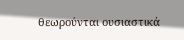θεωρούνται ουσιαστικά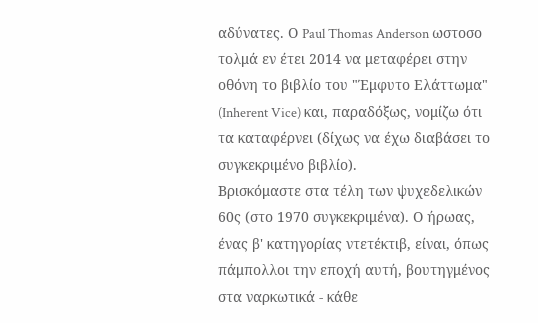αδύνατες. Ο Paul Thomas Anderson ωστοσο τολμά εν έτει 2014 να μεταφέρει στην οθόνη το βιβλίο του "Έμφυτο Ελάττωμα" (Inherent Vice) και, παραδόξως, νομίζω ότι τα καταφέρνει (δίχως να έχω διαβάσει το συγκεκριμένο βιβλίο).
Βρισκόμαστε στα τέλη των ψυχεδελικών 60ς (στο 1970 συγκεκριμένα). Ο ήρωας, ένας β' κατηγορίας ντετέκτιβ, είναι, όπως πάμπολλοι την εποχή αυτή, βουτηγμένος στα ναρκωτικά - κάθε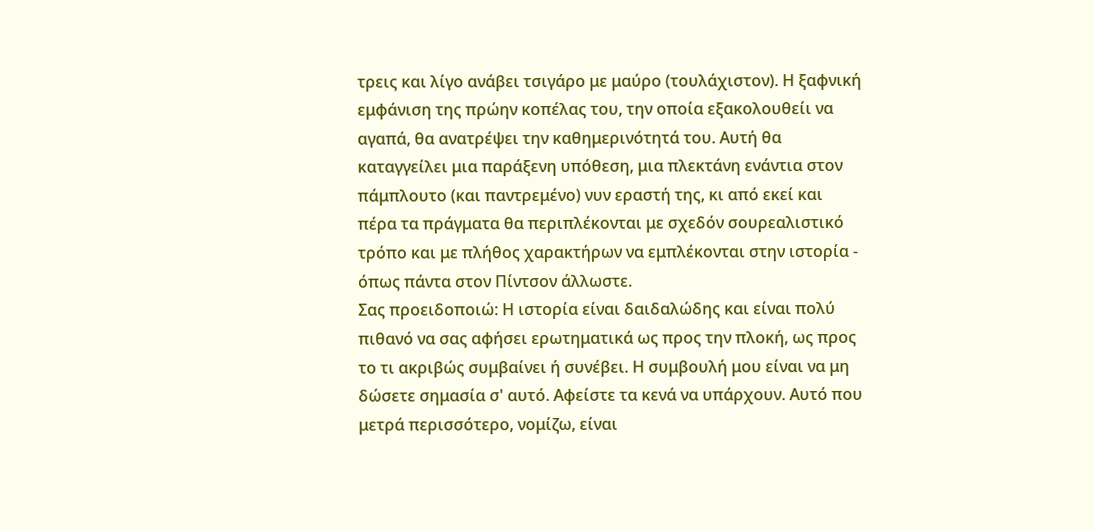τρεις και λίγο ανάβει τσιγάρο με μαύρο (τουλάχιστον). Η ξαφνική εμφάνιση της πρώην κοπέλας του, την οποία εξακολουθείι να αγαπά, θα ανατρέψει την καθημερινότητά του. Αυτή θα καταγγείλει μια παράξενη υπόθεση, μια πλεκτάνη ενάντια στον πάμπλουτο (και παντρεμένο) νυν εραστή της, κι από εκεί και πέρα τα πράγματα θα περιπλέκονται με σχεδόν σουρεαλιστικό τρόπο και με πλήθος χαρακτήρων να εμπλέκονται στην ιστορία - όπως πάντα στον Πίντσον άλλωστε.
Σας προειδοποιώ: Η ιστορία είναι δαιδαλώδης και είναι πολύ πιθανό να σας αφήσει ερωτηματικά ως προς την πλοκή, ως προς το τι ακριβώς συμβαίνει ή συνέβει. Η συμβουλή μου είναι να μη δώσετε σημασία σ' αυτό. Αφείστε τα κενά να υπάρχουν. Αυτό που μετρά περισσότερο, νομίζω, είναι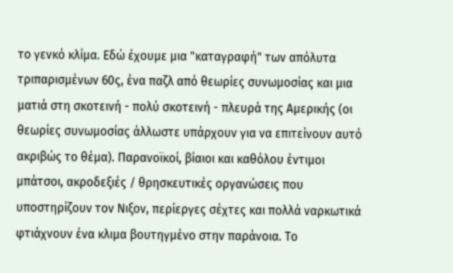το γενκό κλίμα. Εδώ έχουμε μια "καταγραφή" των απόλυτα τριπαρισμένων 60ς, ένα παζλ από θεωρίες συνωμοσίας και μια ματιά στη σκοτεινή - πολύ σκοτεινή - πλευρά της Αμερικής (οι θεωρίες συνωμοσίας άλλωστε υπάρχουν για να επιτείνουν αυτό ακριβώς το θέμα). Παρανοϊκοί, βίαιοι και καθόλου έντιμοι μπάτσοι, ακροδεξιές / θρησκευτικές οργανώσεις που υποστηρίζουν τον Νιξον, περίεργες σέχτες και πολλά ναρκωτικά φτιάχνουν ένα κλιμα βουτηγμένο στην παράνοια. Το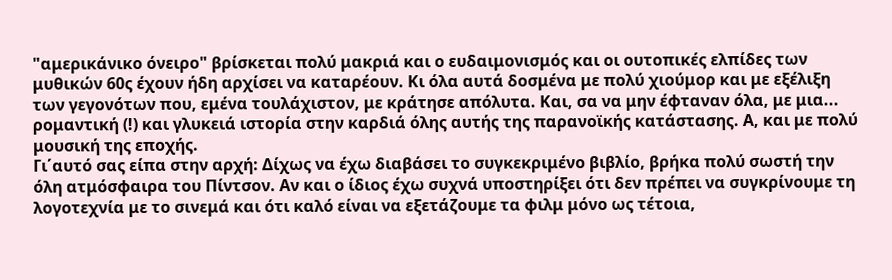"αμερικάνικο όνειρο" βρίσκεται πολύ μακριά και ο ευδαιμονισμός και οι ουτοπικές ελπίδες των μυθικών 60ς έχουν ήδη αρχίσει να καταρέουν. Κι όλα αυτά δοσμένα με πολύ χιούμορ και με εξέλιξη των γεγονότων που, εμένα τουλάχιστον, με κράτησε απόλυτα. Και, σα να μην έφταναν όλα, με μια... ρομαντική (!) και γλυκειά ιστορία στην καρδιά όλης αυτής της παρανοϊκής κατάστασης. Α, και με πολύ μουσική της εποχής.
Γι΄αυτό σας είπα στην αρχή: Δίχως να έχω διαβάσει το συγκεκριμένο βιβλίο, βρήκα πολύ σωστή την όλη ατμόσφαιρα του Πίντσον. Αν και ο ίδιος έχω συχνά υποστηρίξει ότι δεν πρέπει να συγκρίνουμε τη λογοτεχνία με το σινεμά και ότι καλό είναι να εξετάζουμε τα φιλμ μόνο ως τέτοια,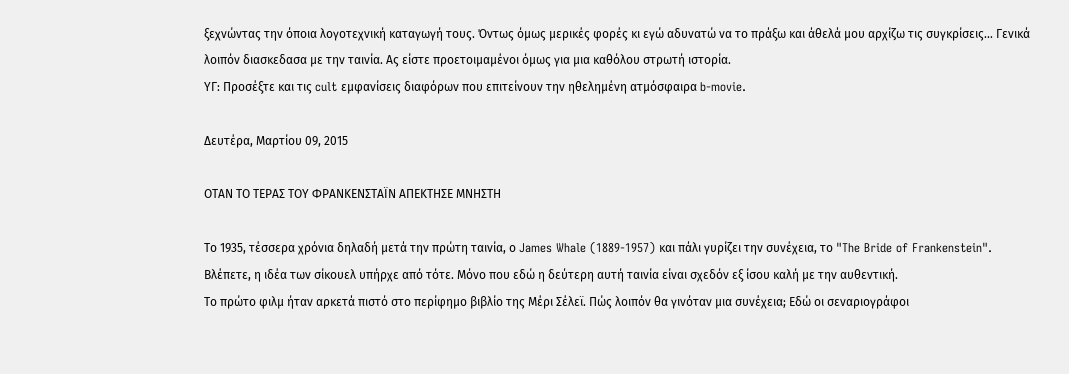ξεχνώντας την όποια λογοτεχνική καταγωγή τους. Όντως όμως μερικές φορές κι εγώ αδυνατώ να το πράξω και άθελά μου αρχίζω τις συγκρίσεις... Γενικά λοιπόν διασκεδασα με την ταινία. Ας είστε προετοιμαμένοι όμως για μια καθόλου στρωτή ιστορία.
ΥΓ: Προσέξτε και τις cult εμφανίσεις διαφόρων που επιτείνουν την ηθελημένη ατμόσφαιρα b-movie.

Δευτέρα, Μαρτίου 09, 2015

ΟΤΑΝ ΤΟ ΤΕΡΑΣ ΤΟΥ ΦΡΑΝΚΕΝΣΤΑΪΝ ΑΠΕΚΤΗΣΕ ΜΝΗΣΤΗ

Το 1935, τέσσερα χρόνια δηλαδή μετά την πρώτη ταινία, ο James Whale (1889-1957) και πάλι γυρίζει την συνέχεια, το "The Bride of Frankenstein". Βλέπετε, η ιδέα των σίκουελ υπήρχε από τότε. Μόνο που εδώ η δεύτερη αυτή ταινία είναι σχεδόν εξ ίσου καλή με την αυθεντική.
Το πρώτο φιλμ ήταν αρκετά πιστό στο περίφημο βιβλίο της Μέρι Σέλεϊ. Πώς λοιπόν θα γινόταν μια συνέχεια; Εδώ οι σεναριογράφοι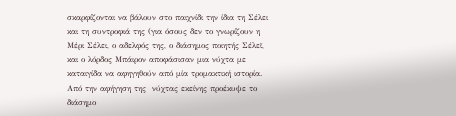σκαρφίζονται να βάλουν στο παιχνίδι την ίδια τη Σέλει και τη συντροφιά της (για όσους δεν το γνωρίζουν η Μέρι Σέλει, ο αδελφός της, ο διάσημος ποιητής Σέλεϊ, και ο λόρδος Μπάιρον αποφάσισαν μια νύχτα με καταιγίδα να αφηγηθούν από μία τρομακτική ιστορία. Από την αφήγηση της  νύχτας εκείνης προέκυψε το διάσημο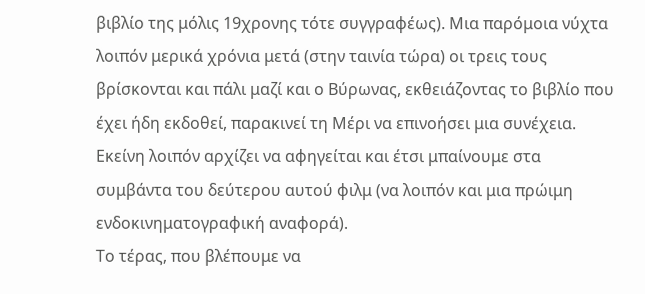βιβλίο της μόλις 19χρονης τότε συγγραφέως). Μια παρόμοια νύχτα  λοιπόν μερικά χρόνια μετά (στην ταινία τώρα) οι τρεις τους βρίσκονται και πάλι μαζί και ο Βύρωνας, εκθειάζοντας το βιβλίο που έχει ήδη εκδοθεί, παρακινεί τη Μέρι να επινοήσει μια συνέχεια. Εκείνη λοιπόν αρχίζει να αφηγείται και έτσι μπαίνουμε στα συμβάντα του δεύτερου αυτού φιλμ (να λοιπόν και μια πρώιμη ενδοκινηματογραφική αναφορά).
Το τέρας, που βλέπουμε να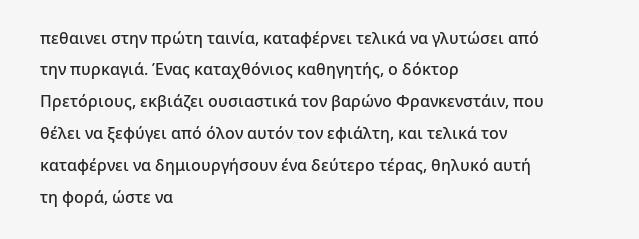πεθαινει στην πρώτη ταινία, καταφέρνει τελικά να γλυτώσει από την πυρκαγιά. Ένας καταχθόνιος καθηγητής, ο δόκτορ Πρετόριους, εκβιάζει ουσιαστικά τον βαρώνο Φρανκενστάιν, που θέλει να ξεφύγει από όλον αυτόν τον εφιάλτη, και τελικά τον καταφέρνει να δημιουργήσουν ένα δεύτερο τέρας, θηλυκό αυτή τη φορά, ώστε να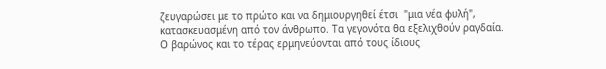ζευγαρώσει με το πρώτο και να δημιουργηθεί έτσι  "μια νέα φυλή", κατασκευασμένη από τον άνθρωπο. Τα γεγονότα θα εξελιχθούν ραγδαία.
Ο βαρώνος και το τέρας ερμηνεύονται από τους ίδιους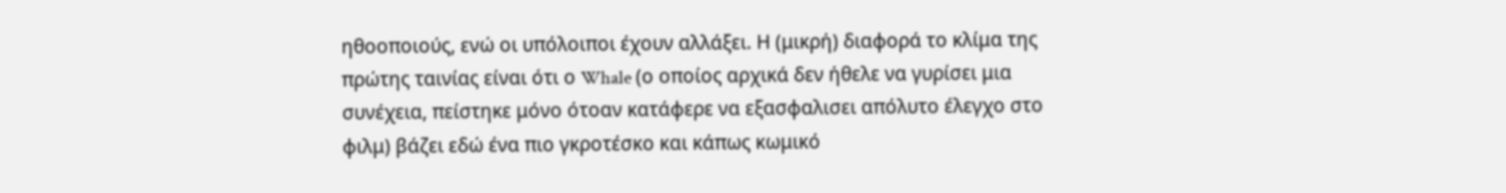ηθοοποιούς, ενώ οι υπόλοιποι έχουν αλλάξει. Η (μικρή) διαφορά το κλίμα της πρώτης ταινίας είναι ότι ο Whale (ο οποίος αρχικά δεν ήθελε να γυρίσει μια συνέχεια, πείστηκε μόνο ότοαν κατάφερε να εξασφαλισει απόλυτο έλεγχο στο φιλμ) βάζει εδώ ένα πιο γκροτέσκο και κάπως κωμικό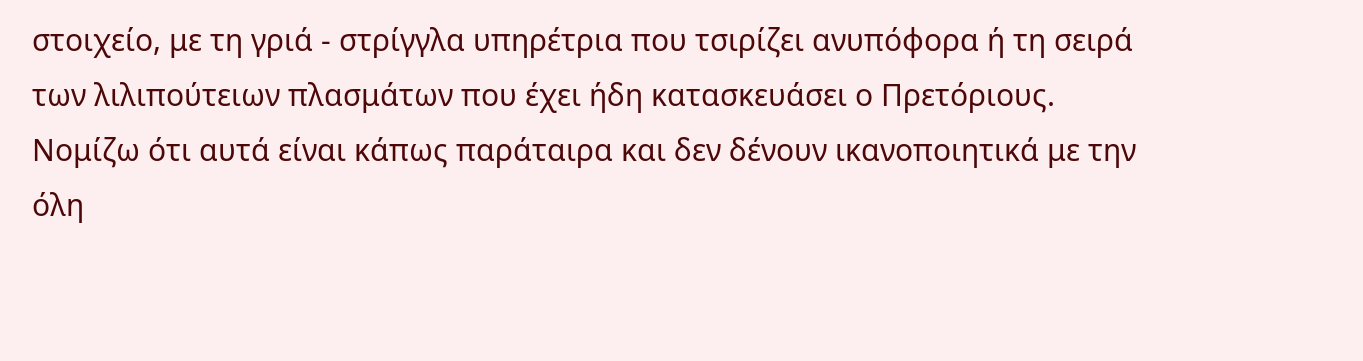στοιχείο, με τη γριά - στρίγγλα υπηρέτρια που τσιρίζει ανυπόφορα ή τη σειρά των λιλιπούτειων πλασμάτων που έχει ήδη κατασκευάσει ο Πρετόριους. Νομίζω ότι αυτά είναι κάπως παράταιρα και δεν δένουν ικανοποιητικά με την όλη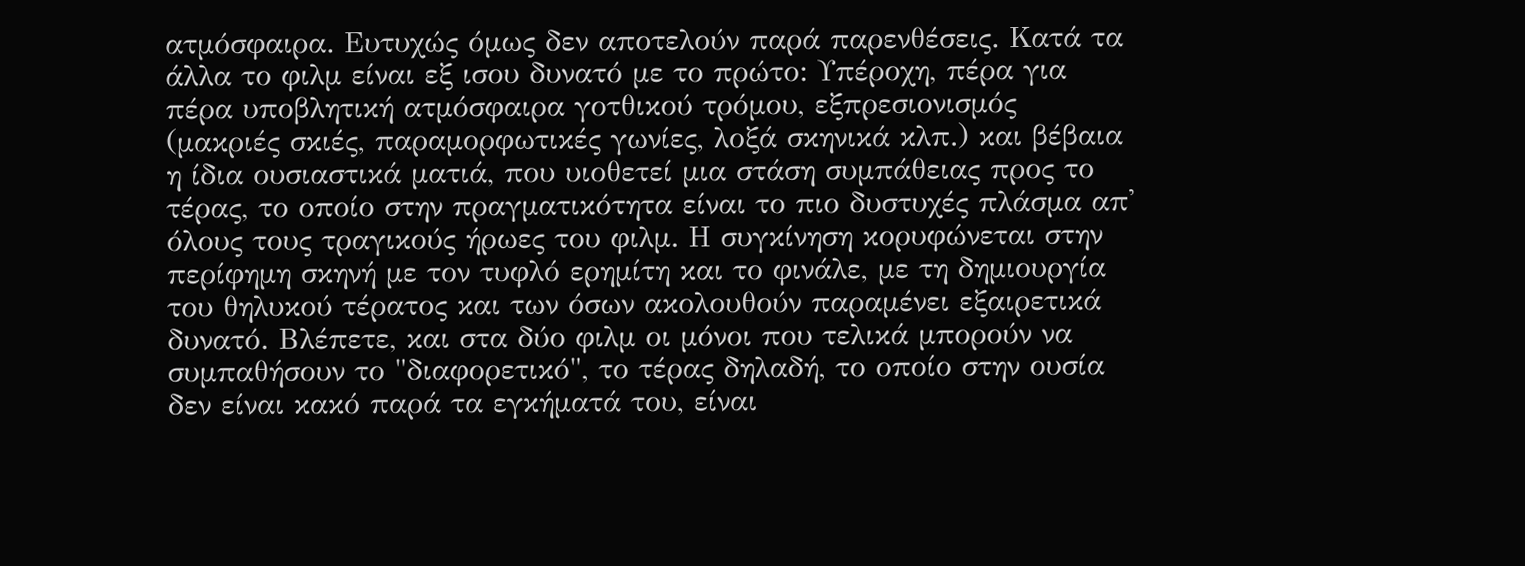ατμόσφαιρα. Ευτυχώς όμως δεν αποτελούν παρά παρενθέσεις. Κατά τα άλλα το φιλμ είναι εξ ισου δυνατό με το πρώτο: Υπέροχη, πέρα για πέρα υποβλητική ατμόσφαιρα γοτθικού τρόμου, εξπρεσιονισμός (μακριές σκιές, παραμορφωτικές γωνίες, λοξά σκηνικά κλπ.) και βέβαια η ίδια ουσιαστικά ματιά, που υιοθετεί μια στάση συμπάθειας προς το τέρας, το οποίο στην πραγματικότητα είναι το πιο δυστυχές πλάσμα απ' όλους τους τραγικούς ήρωες του φιλμ. Η συγκίνηση κορυφώνεται στην περίφημη σκηνή με τον τυφλό ερημίτη και το φινάλε, με τη δημιουργία του θηλυκού τέρατος και των όσων ακολουθούν παραμένει εξαιρετικά δυνατό. Βλέπετε, και στα δύο φιλμ οι μόνοι που τελικά μπορούν να συμπαθήσουν το "διαφορετικό", το τέρας δηλαδή, το οποίο στην ουσία δεν είναι κακό παρά τα εγκήματά του, είναι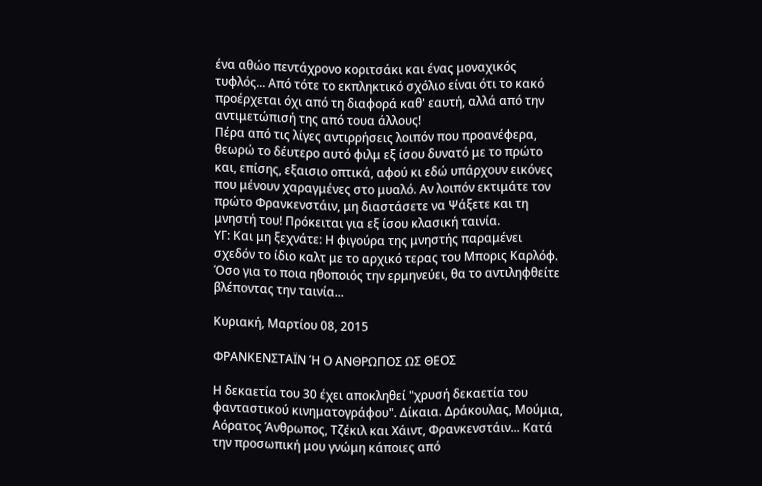ένα αθώο πεντάχρονο κοριτσάκι και ένας μοναχικός τυφλός... Από τότε το εκπληκτικό σχόλιο είναι ότι το κακό προέρχεται όχι από τη διαφορά καθ' εαυτή, αλλά από την αντιμετώπισή της από τουα άλλους!
Πέρα από τις λίγες αντιρρήσεις λοιπόν που προανέφερα, θεωρώ το δέυτερο αυτό φιλμ εξ ίσου δυνατό με το πρώτο και, επίσης, εξαισιο οπτικά, αφού κι εδώ υπάρχουν εικόνες που μένουν χαραγμένες στο μυαλό. Αν λοιπόν εκτιμάτε τον πρώτο Φρανκενστάιν, μη διαστάσετε να Ψάξετε και τη μνηστή του! Πρόκειται για εξ ίσου κλασική ταινία.
ΥΓ: Και μη ξεχνάτε: Η φιγούρα της μνηστής παραμένει σχεδόν το ίδιο καλτ με το αρχικό τερας του Μπορις Καρλόφ. Όσο για το ποια ηθοποιός την ερμηνεύει, θα το αντιληφθείτε βλέποντας την ταινία...

Κυριακή, Μαρτίου 08, 2015

ΦΡΑΝΚΕΝΣΤΑΪΝ Ή Ο ΑΝΘΡΩΠΟΣ ΩΣ ΘΕΟΣ

Η δεκαετία του 30 έχει αποκληθεί "χρυσή δεκαετία του φανταστικού κινηματογράφου". Δίκαια. Δράκουλας, Μούμια, Αόρατος Άνθρωπος, Τζέκιλ και Χάιντ, Φρανκενστάιν... Κατά την προσωπική μου γνώμη κάποιες από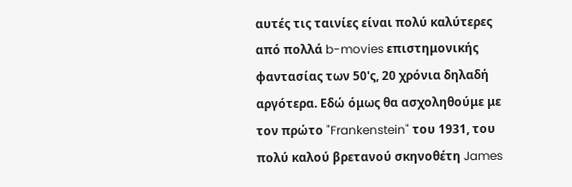αυτές τις ταινίες είναι πολύ καλύτερες από πολλά b-movies επιστημονικής φαντασίας των 50'ς, 20 χρόνια δηλαδή αργότερα. Εδώ όμως θα ασχοληθούμε με τον πρώτο "Frankenstein" του 1931, του πολύ καλού βρετανού σκηνοθέτη James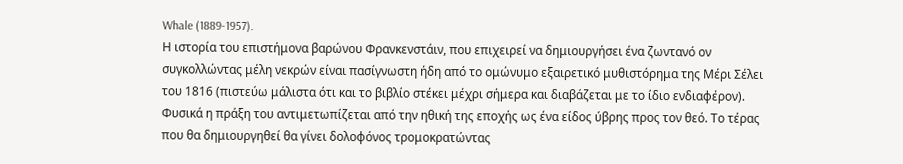Whale (1889-1957).
Η ιστορία του επιστήμονα βαρώνου Φρανκενστάιν, που επιχειρεί να δημιουργήσει ένα ζωντανό ον συγκολλώντας μέλη νεκρών είναι πασίγνωστη ήδη από το ομώνυμο εξαιρετικό μυθιστόρημα της Μέρι Σέλει του 1816 (πιστεύω μάλιστα ότι και το βιβλίο στέκει μέχρι σήμερα και διαβάζεται με το ίδιο ενδιαφέρον). Φυσικά η πράξη του αντιμετωπίζεται από την ηθική της εποχής ως ένα είδος ύβρης προς τον θεό. Το τέρας που θα δημιουργηθεί θα γίνει δολοφόνος τρομοκρατώντας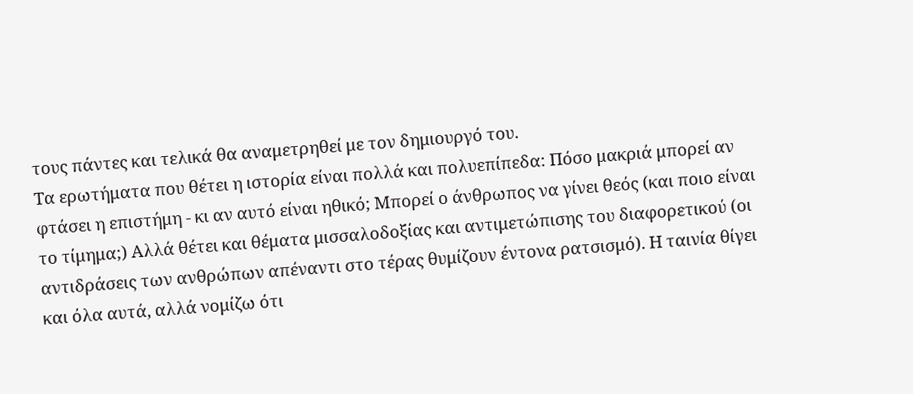τους πάντες και τελικά θα αναμετρηθεί με τον δημιουργό του.
Τα ερωτήματα που θέτει η ιστορία είναι πολλά και πολυεπίπεδα: Πόσο μακριά μπορεί αν φτάσει η επιστήμη - κι αν αυτό είναι ηθικό; Μπορεί ο άνθρωπος να γίνει θεός (και ποιο είναι το τίμημα;) Αλλά θέτει και θέματα μισσαλοδοξίας και αντιμετώπισης του διαφορετικού (οι αντιδράσεις των ανθρώπων απέναντι στο τέρας θυμίζουν έντονα ρατσισμό). Η ταινία θίγει και όλα αυτά, αλλά νομίζω ότι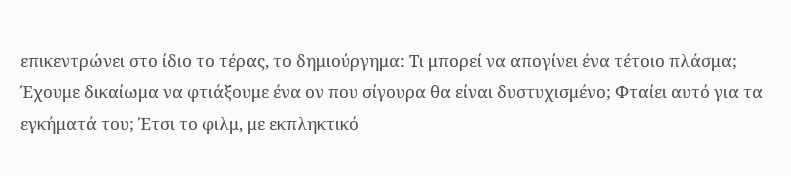επικεντρώνει στο ίδιο το τέρας, το δημιούργημα: Τι μπορεί να απογίνει ένα τέτοιο πλάσμα; Έχουμε δικαίωμα να φτιάξουμε ένα ον που σίγουρα θα είναι δυστυχισμένο; Φταίει αυτό για τα εγκήματά του; Έτσι το φιλμ, με εκπληκτικό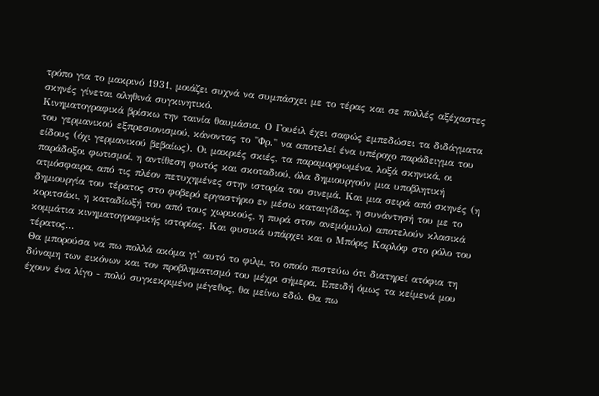τρόπο για το μακρινό 1931, μοιάζει συχνά να συμπάσχει με το τέρας και σε πολλές αξέχαστες σκηνές γίνεται αληθινά συγκινητικό.
Κινηματογραφικά βρίσκω την ταινία θαυμάσια. Ο Γουέιλ έχει σαφώς εμπεδώσει τα διδάγματα του γερμανικού εξπρεσιονισμού, κάνοντας το "Φρ." να αποτελεί ένα υπέροχο παράδειγμα του είδους (όχι γερμανικού βεβαίως). Οι μακριές σκιές, τα παραμορφωμένα, λοξά σκηνικά, οι παράδοξοι φωτισμοί, η αντίθεση φωτός και σκοταδιού, όλα δημιουργούν μια υποβλητική ατμόσφαιρα, από τις πλέον πετυχημένες στην ιστορία του σινεμά. Και μια σειρά από σκηνές (η δημιουργία του τέρατος στο φοβερό εργαστήριο εν μέσω καταιγίδας, η συνάντησή του με το κοριτσάκι, η καταδίωξή του από τους χωρικούς, η πυρά στον ανεμόμυλο) αποτελούν κλασικά κομμάτια κινηματογραφικής ιστορίας. Και φυσικά υπάρχει και ο Μπόρις Καρλόφ στο ρόλο του τέρατος...
Θα μπορούσα να πω πολλά ακόμα γι' αυτό το φιλμ, το οποίο πιστεύω ότι διατηρεί ατόφια τη δύναμη των εικόνων και τον προβληματισμό του μέχρι σήμερα. Επειδή όμως τα κείμενά μου έχουν ένα λίγο - πολύ συγκεκριμένο μέγεθος, θα μείνω εδώ. Θα πω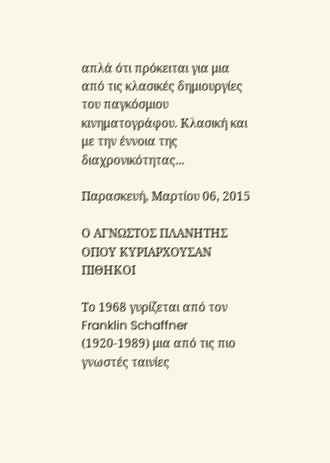απλά ότι πρόκειται για μια από τις κλασικές δημιουργίες του παγκόσμιου κινηματογράφου. Κλασική και με την έννοια της διαχρονικότητας...

Παρασκευή, Μαρτίου 06, 2015

Ο ΑΓΝΩΣΤΟΣ ΠΛΑΝΗΤΗΣ ΟΠΟΥ ΚΥΡΙΑΡΧΟΥΣΑΝ ΠΙΘΗΚΟΙ

Το 1968 γυρίζεται από τον Franklin Schaffner (1920-1989) μια από τις πιο γνωστές ταινίες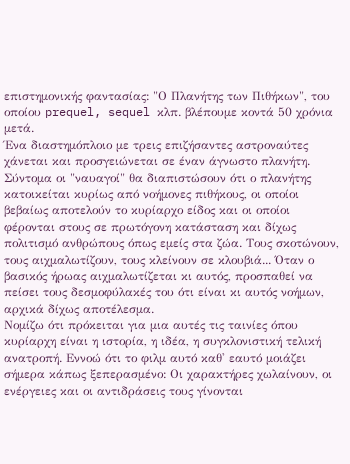επιστημονικής φαντασίας: "Ο Πλανήτης των Πιθήκων", του οποίου prequel, sequel κλπ. βλέπουμε κοντά 50 χρόνια μετά.
Ένα διαστημόπλοιο με τρεις επιζήσαντες αστροναύτες χάνεται και προσγειώνεται σε έναν άγνωστο πλανήτη. Σύντομα οι "ναυαγοί" θα διαπιστώσουν ότι ο πλανήτης κατοικείται κυρίως από νοήμονες πιθήκους, οι οποίοι βεβαίως αποτελούν το κυρίαρχο είδος και οι οποίοι φέρονται στους σε πρωτόγονη κατάσταση και δίχως πολιτισμό ανθρώπους όπως εμείς στα ζώα. Τους σκοτώνουν, τους αιχμαλωτίζουν, τους κλείνουν σε κλουβιά... Όταν ο βασικός ήρωας αιχμαλωτίζεται κι αυτός, προσπαθεί να πείσει τους δεσμοφύλακές του ότι είναι κι αυτός νοήμων, αρχικά δίχως αποτέλεσμα.
Νομίζω ότι πρόκειται για μια αυτές τις ταινίες όπου κυρίαρχη είναι η ιστορία, η ιδέα, η συγκλονιστική τελική ανατροπή. Εννοώ ότι το φιλμ αυτό καθ' εαυτό μοιάζει σήμερα κάπως ξεπερασμένο: Οι χαρακτήρες χωλαίνουν, οι ενέργειες και οι αντιδράσεις τους γίνονται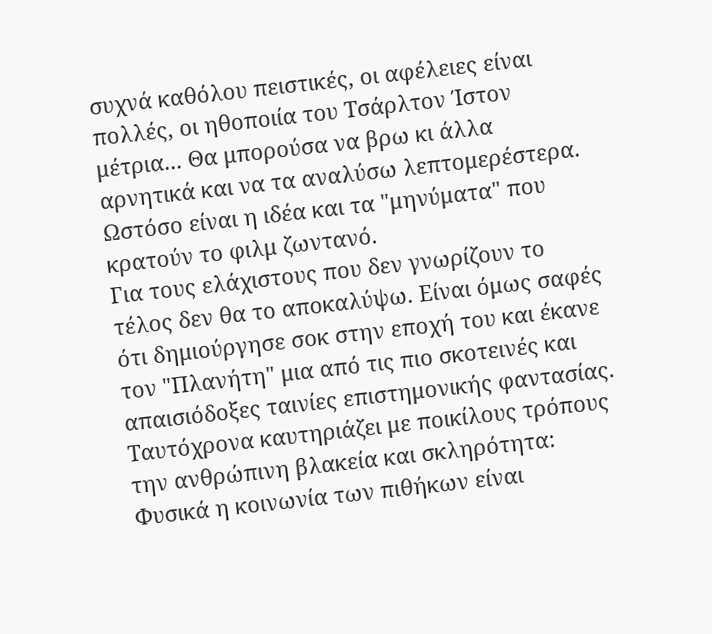συχνά καθόλου πειστικές, οι αφέλειες είναι πολλές, οι ηθοποιία του Τσάρλτον Ίστον μέτρια... Θα μπορούσα να βρω κι άλλα αρνητικά και να τα αναλύσω λεπτομερέστερα. Ωστόσο είναι η ιδέα και τα "μηνύματα" που κρατούν το φιλμ ζωντανό.
Για τους ελάχιστους που δεν γνωρίζουν το τέλος δεν θα το αποκαλύψω. Είναι όμως σαφές ότι δημιούργησε σοκ στην εποχή του και έκανε τον "Πλανήτη" μια από τις πιο σκοτεινές και απαισιόδοξες ταινίες επιστημονικής φαντασίας. Ταυτόχρονα καυτηριάζει με ποικίλους τρόπους την ανθρώπινη βλακεία και σκληρότητα: Φυσικά η κοινωνία των πιθήκων είναι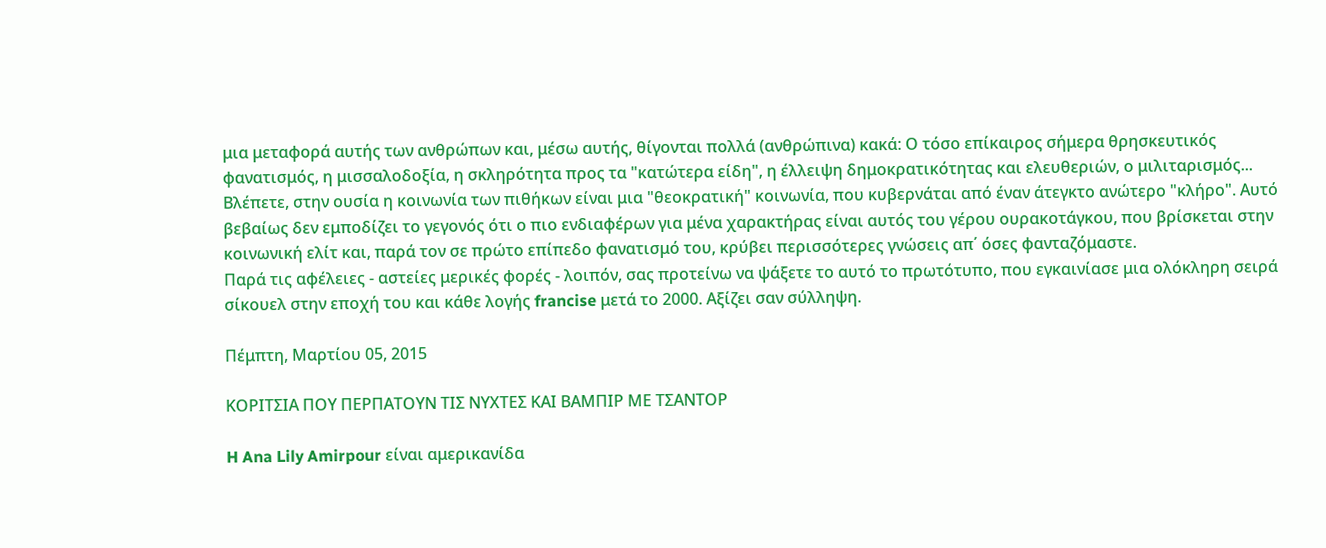μια μεταφορά αυτής των ανθρώπων και, μέσω αυτής, θίγονται πολλά (ανθρώπινα) κακά: Ο τόσο επίκαιρος σήμερα θρησκευτικός φανατισμός, η μισσαλοδοξία, η σκληρότητα προς τα "κατώτερα είδη", η έλλειψη δημοκρατικότητας και ελευθεριών, ο μιλιταρισμός... Βλέπετε, στην ουσία η κοινωνία των πιθήκων είναι μια "θεοκρατική" κοινωνία, που κυβερνάται από έναν άτεγκτο ανώτερο "κλήρο". Αυτό βεβαίως δεν εμποδίζει το γεγονός ότι ο πιο ενδιαφέρων για μένα χαρακτήρας είναι αυτός του γέρου ουρακοτάγκου, που βρίσκεται στην κοινωνική ελίτ και, παρά τον σε πρώτο επίπεδο φανατισμό του, κρύβει περισσότερες γνώσεις απ΄ όσες φανταζόμαστε.
Παρά τις αφέλειες - αστείες μερικές φορές - λοιπόν, σας προτείνω να ψάξετε το αυτό το πρωτότυπο, που εγκαινίασε μια ολόκληρη σειρά σίκουελ στην εποχή του και κάθε λογής francise μετά το 2000. Αξίζει σαν σύλληψη.

Πέμπτη, Μαρτίου 05, 2015

ΚΟΡΙΤΣΙΑ ΠΟΥ ΠΕΡΠΑΤΟΥΝ ΤΙΣ ΝΥΧΤΕΣ ΚΑΙ ΒΑΜΠΙΡ ΜΕ ΤΣΑΝΤΟΡ

H Ana Lily Amirpour είναι αμερικανίδα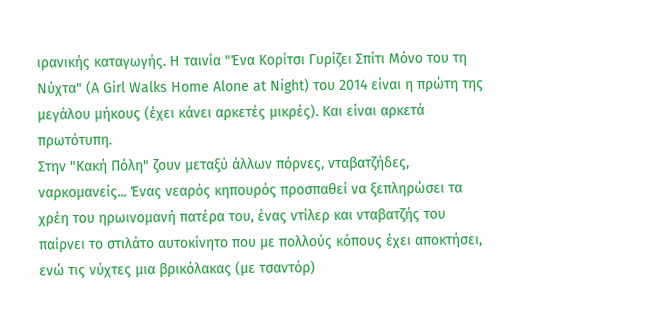ιρανικής καταγωγής. Η ταινία "Ένα Κορίτσι Γυρίζει Σπίτι Μόνο του τη Νύχτα" (A Girl Walks Home Alone at Night) του 2014 είναι η πρώτη της μεγάλου μήκους (έχει κάνει αρκετές μικρές). Και είναι αρκετά πρωτότυπη.
Στην "Κακή Πόλη" ζουν μεταξύ άλλων πόρνες, νταβατζήδες, ναρκομανείς... Ένας νεαρός κηπουρός προσπαθεί να ξεπληρώσει τα χρέη του ηρωινομανή πατέρα του, ένας ντίλερ και νταβατζής του παίρνει το στιλάτο αυτοκίνητο που με πολλούς κόπους έχει αποκτήσει, ενώ τις νύχτες μια βρικόλακας (με τσαντόρ)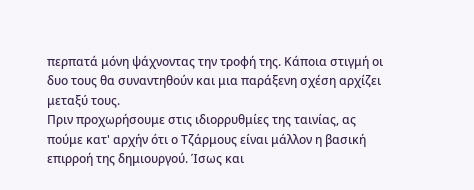περπατά μόνη ψάχνοντας την τροφή της. Κάποια στιγμή οι δυο τους θα συναντηθούν και μια παράξενη σχέση αρχίζει μεταξύ τους.
Πριν προχωρήσουμε στις ιδιορρυθμίες της ταινίας, ας πούμε κατ' αρχήν ότι ο Τζάρμους είναι μάλλον η βασική επιρροή της δημιουργού. Ίσως και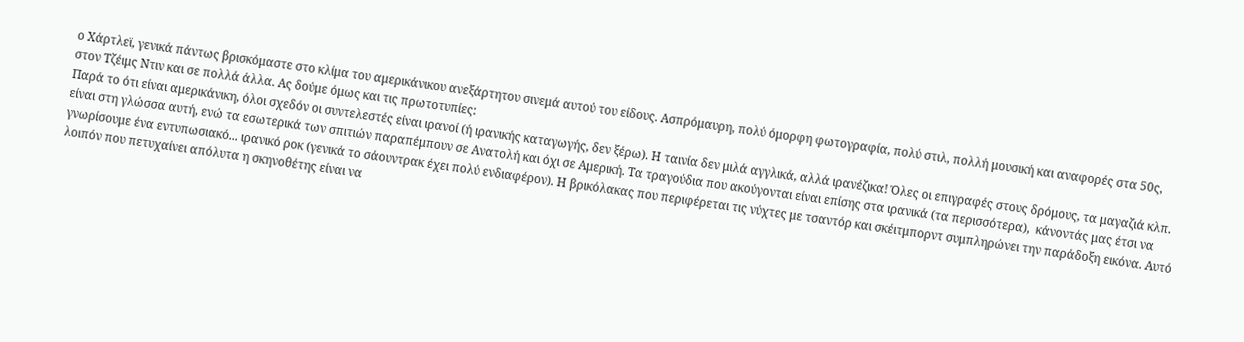ο Χάρτλεϊ, γενικά πάντως βρισκόμαστε στο κλίμα του αμερικάνικου ανεξάρτητου σινεμά αυτού του είδους. Ασπρόμαυρη, πολύ όμορφη φωτογραφία, πολύ στιλ, πολλή μουσική και αναφορές στα 50ς, στον Τζέιμς Ντιν και σε πολλά άλλα. Ας δούμε όμως και τις πρωτοτυπίες:
Παρά το ότι είναι αμερικάνικη, όλοι σχεδόν οι συντελεστές είναι ιρανοί (ή ιρανικής καταγωγής, δεν ξέρω). Η ταινία δεν μιλά αγγλικά, αλλά ιρανέζικα! Όλες οι επιγραφές στους δρόμους, τα μαγαζιά κλπ. είναι στη γλώσσα αυτή, ενώ τα εσωτερικά των σπιτιών παραπέμπουν σε Ανατολή και όχι σε Αμερική. Τα τραγούδια που ακούγονται είναι επίσης στα ιρανικά (τα περισσότερα),  κάνοντάς μας έτσι να γνωρίσουμε ένα εντυπωσιακό... ιρανικό ροκ (γενικά το σάουντρακ έχει πολύ ενδιαφέρον). Η βρικόλακας που περιφέρεται τις νύχτες με τσαντόρ και σκέιτμπορντ συμπληρώνει την παράδοξη εικόνα. Αυτό λοιπόν που πετυχαίνει απόλυτα η σκηνοθέτης είναι να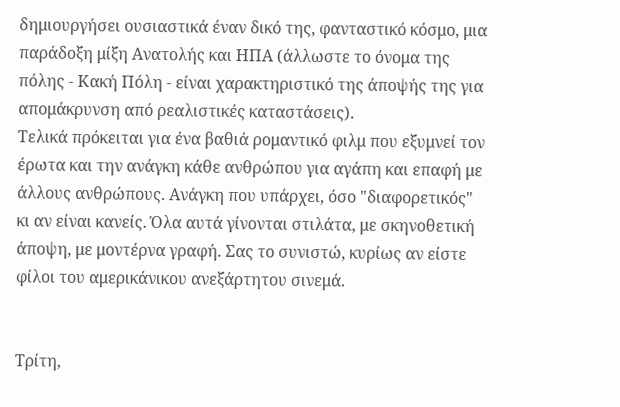δημιουργήσει ουσιαστικά έναν δικό της, φανταστικό κόσμο, μια παράδοξη μίξη Ανατολής και ΗΠΑ (άλλωστε το όνομα της πόλης - Κακή Πόλη - είναι χαρακτηριστικό της άποψής της για απομάκρυνση από ρεαλιστικές καταστάσεις).
Τελικά πρόκειται για ένα βαθιά ρομαντικό φιλμ που εξυμνεί τον έρωτα και την ανάγκη κάθε ανθρώπου για αγάπη και επαφή με άλλους ανθρώπους. Ανάγκη που υπάρχει, όσο "διαφορετικός" κι αν είναι κανείς. Όλα αυτά γίνονται στιλάτα, με σκηνοθετική άποψη, με μοντέρνα γραφή. Σας το συνιστώ, κυρίως αν είστε φίλοι του αμερικάνικου ανεξάρτητου σινεμά.


Τρίτη,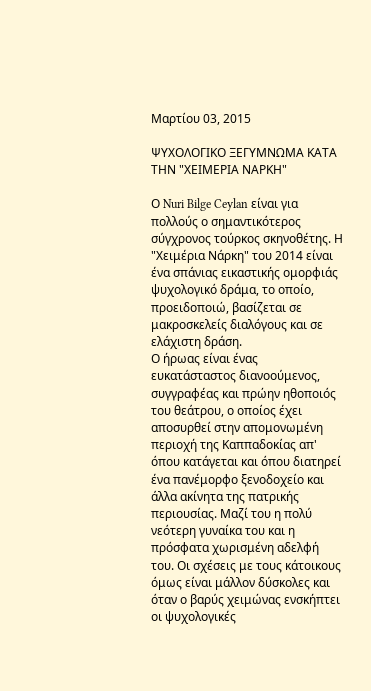Μαρτίου 03, 2015

ΨΥΧΟΛΟΓΙΚΟ ΞΕΓΥΜΝΩΜΑ ΚΑΤΑ ΤΗΝ "ΧΕΙΜΕΡΙΑ ΝΑΡΚΗ"

Ο Nuri Bilge Ceylan είναι για πολλούς ο σημαντικότερος σύγχρονος τούρκος σκηνοθέτης. Η "Χειμέρια Νάρκη" του 2014 είναι ένα σπάνιας εικαστικής ομορφιάς ψυχολογικό δράμα, το οποίο, προειδοποιώ, βασίζεται σε μακροσκελείς διαλόγους και σε ελάχιστη δράση.
Ο ήρωας είναι ένας ευκατάσταστος διανοούμενος, συγγραφέας και πρώην ηθοποιός του θεάτρου, ο οποίος έχει αποσυρθεί στην απομονωμένη περιοχή της Καππαδοκίας απ' όπου κατάγεται και όπου διατηρεί ένα πανέμορφο ξενοδοχείο και άλλα ακίνητα της πατρικής περιουσίας. Μαζί του η πολύ νεότερη γυναίκα του και η πρόσφατα χωρισμένη αδελφή του. Οι σχέσεις με τους κάτοικους όμως είναι μάλλον δύσκολες και όταν ο βαρύς χειμώνας ενσκήπτει οι ψυχολογικές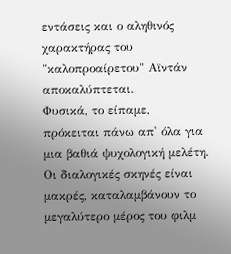εντάσεις και ο αληθινός χαρακτήρας του "καλοπροαίρετου" Αϊντάν αποκαλύπτεται.
Φυσικά, το είπαμε, πρόκειται πάνω απ' όλα για μια βαθιά ψυχολογική μελέτη. Οι διαλογικές σκηνές είναι μακρές, καταλαμβάνουν το μεγαλύτερο μέρος του φιλμ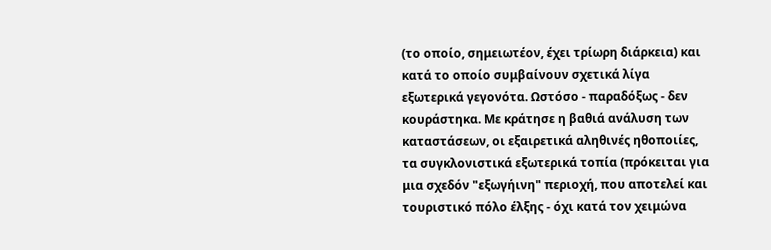(το οποίο, σημειωτέον, έχει τρίωρη διάρκεια) και κατά το οποίο συμβαίνουν σχετικά λίγα εξωτερικά γεγονότα. Ωστόσο - παραδόξως - δεν κουράστηκα. Με κράτησε η βαθιά ανάλυση των καταστάσεων, οι εξαιρετικά αληθινές ηθοποιίες, τα συγκλονιστικά εξωτερικά τοπία (πρόκειται για μια σχεδόν "εξωγήινη" περιοχή, που αποτελεί και τουριστικό πόλο έλξης - όχι κατά τον χειμώνα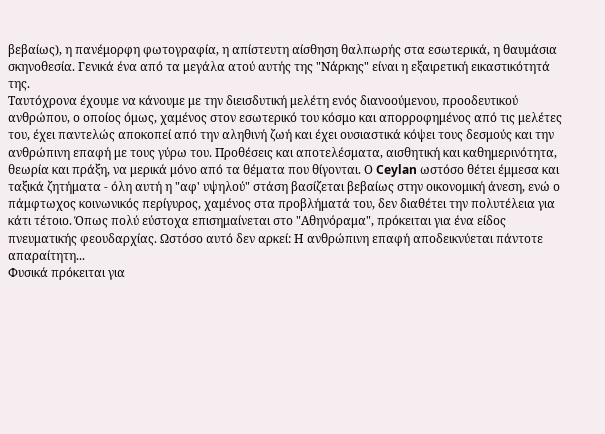βεβαίως), η πανέμορφη φωτογραφία, η απίστευτη αίσθηση θαλπωρής στα εσωτερικά, η θαυμάσια σκηνοθεσία. Γενικά ένα από τα μεγάλα ατού αυτής της "Νάρκης" είναι η εξαιρετική εικαστικότητά της.
Ταυτόχρονα έχουμε να κάνουμε με την διεισδυτική μελέτη ενός διανοούμενου, προοδευτικού ανθρώπου, ο οποίος όμως, χαμένος στον εσωτερικό του κόσμο και απορροφημένος από τις μελέτες του, έχει παντελώς αποκοπεί από την αληθινή ζωή και έχει ουσιαστικά κόψει τους δεσμούς και την ανθρώπινη επαφή με τους γύρω του. Προθέσεις και αποτελέσματα, αισθητική και καθημερινότητα, θεωρία και πράξη, να μερικά μόνο από τα θέματα που θίγονται. Ο Ceylan ωστόσο θέτει έμμεσα και ταξικά ζητήματα - όλη αυτή η "αφ' υψηλού" στάση βασίζεται βεβαίως στην οικονομική άνεση, ενώ ο πάμφτωχος κοινωνικός περίγυρος, χαμένος στα προβλήματά του, δεν διαθέτει την πολυτέλεια για κάτι τέτοιο. Όπως πολύ εύστοχα επισημαίνεται στο "Αθηνόραμα", πρόκειται για ένα είδος πνευματικής φεουδαρχίας. Ωστόσο αυτό δεν αρκεί: Η ανθρώπινη επαφή αποδεικνύεται πάντοτε απαραίτητη...
Φυσικά πρόκειται για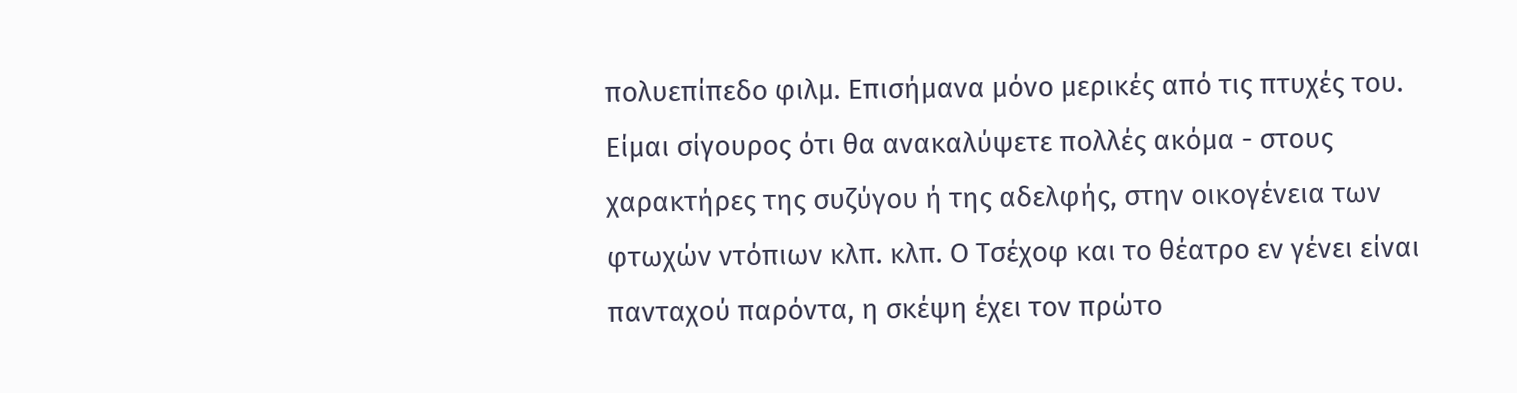πολυεπίπεδο φιλμ. Επισήμανα μόνο μερικές από τις πτυχές του. Είμαι σίγουρος ότι θα ανακαλύψετε πολλές ακόμα - στους χαρακτήρες της συζύγου ή της αδελφής, στην οικογένεια των φτωχών ντόπιων κλπ. κλπ. Ο Τσέχοφ και το θέατρο εν γένει είναι πανταχού παρόντα, η σκέψη έχει τον πρώτο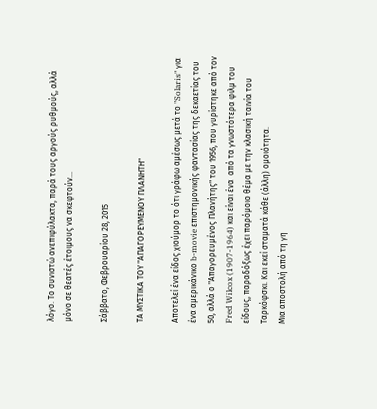λόγο. Το συνιστώ ανεπιφύλακτα, παρά τους αργούς ρυθμούς, αλλά μόνο σε θεατές έτοιμους να σκεφτούν...

Σάββατο, Φεβρουαρίου 28, 2015

ΤΑ ΜΥΣΤΙΚΑ ΤΟΥ "ΑΠΑΓΟΡΕΥΜΕΝΟΥ ΠΛΑΝΗΤΗ"

Αποτελεί ένα είδος χιούμορ το ότι γράφω αμέσως μετά το "Solaris" για ένα αμερικάνικο b-movie επιστημονικής φαντασίας της δεκαετίας του 50, αλλά ο "Απαγορευμένος Πλανήτης" του 1956, που γυρίστηκε από τον Fred Wilcox (1907-1964) και είναι ένα  από τα γνωστότερα φιλμ του είδους, παραδόξως έχει παρόμοιο θέμα με την κλασική ταινία του Ταρκόφσκι. Και εκεί σταματά κάθε (άλλη) ομοιότητα.
Μια αποστολή από τη γη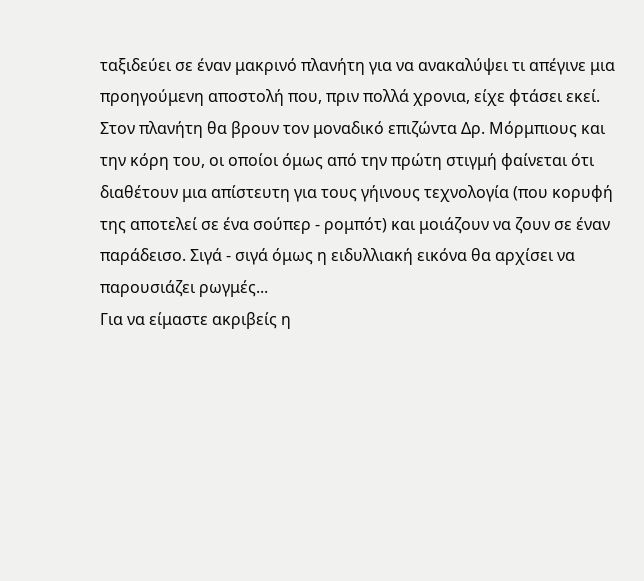ταξιδεύει σε έναν μακρινό πλανήτη για να ανακαλύψει τι απέγινε μια προηγούμενη αποστολή που, πριν πολλά χρονια, είχε φτάσει εκεί. Στον πλανήτη θα βρουν τον μοναδικό επιζώντα Δρ. Μόρμπιους και την κόρη του, οι οποίοι όμως από την πρώτη στιγμή φαίνεται ότι διαθέτουν μια απίστευτη για τους γήινους τεχνολογία (που κορυφή της αποτελεί σε ένα σούπερ - ρομπότ) και μοιάζουν να ζουν σε έναν παράδεισο. Σιγά - σιγά όμως η ειδυλλιακή εικόνα θα αρχίσει να παρουσιάζει ρωγμές...
Για να είμαστε ακριβείς η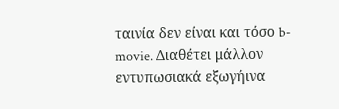ταινία δεν είναι και τόσο b-movie. Διαθέτει μάλλον εντυπωσιακά εξωγήινα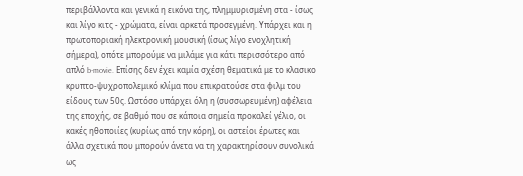περιβάλλοντα και γενικά η εικόνα της, πλημμυρισμένη στα - ίσως και λίγο κιτς - χρώματα, είναι αρκετά προσεγμένη. Υπάρχει και η πρωτοποριακή ηλεκτρονική μουσική (ίσως λίγο ενοχλητική σήμερα), οπότε μπορούμε να μιλάμε για κάτι περισσότερο από απλό b-movie. Επίσης δεν έχει καμία σχέση θεματικά με το κλασικο κρυπτο-ψυχροπολεμικό κλίμα που επικρατούσε στα φιλμ του είδους των 50ς. Ωστόσο υπάρχει όλη η (συσσωρευμένη) αφέλεια της εποχής, σε βαθμό που σε κάποια σημεία προκαλεί γέλιο, οι κακές ηθοποιίες (κυρίως από την κόρη), οι αστείοι έρωτες και άλλα σχετικά που μπορούν άνετα να τη χαρακτηρίσουν συνολικά ως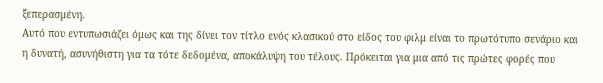ξεπερασμένη.
Αυτό που εντυπωσιάζει όμως και της δίνει τον τίτλο ενός κλασικού στο είδος του φιλμ είναι το πρωτότυπο σενάριο και η δυνατή, ασυνήθιστη για τα τότε δεδομένα, αποκάλυψη του τέλους. Πρόκειται για μια από τις πρώτες φορές που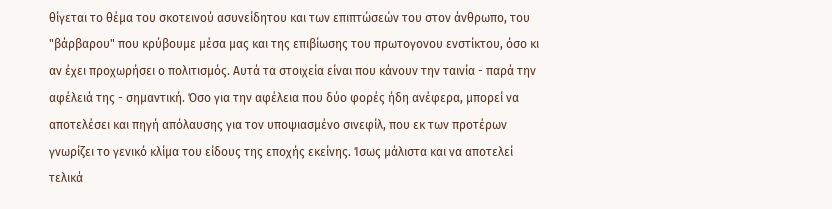θίγεται το θέμα του σκοτεινού ασυνείδητου και των επιπτώσεών του στον άνθρωπο, του "βάρβαρου" που κρύβουμε μέσα μας και της επιβίωσης του πρωτογονου ενστίκτου, όσο κι αν έχει προχωρήσει ο πολιτισμός. Αυτά τα στοιχεία είναι που κάνουν την ταινία - παρά την αφέλειά της - σημαντική. Όσο για την αφέλεια που δύο φορές ήδη ανέφερα, μπορεί να αποτελέσει και πηγή απόλαυσης για τον υποψιασμένο σινεφίλ, που εκ των προτέρων γνωρίζει το γενικό κλίμα του είδους της εποχής εκείνης. Ίσως μάλιστα και να αποτελεί τελικά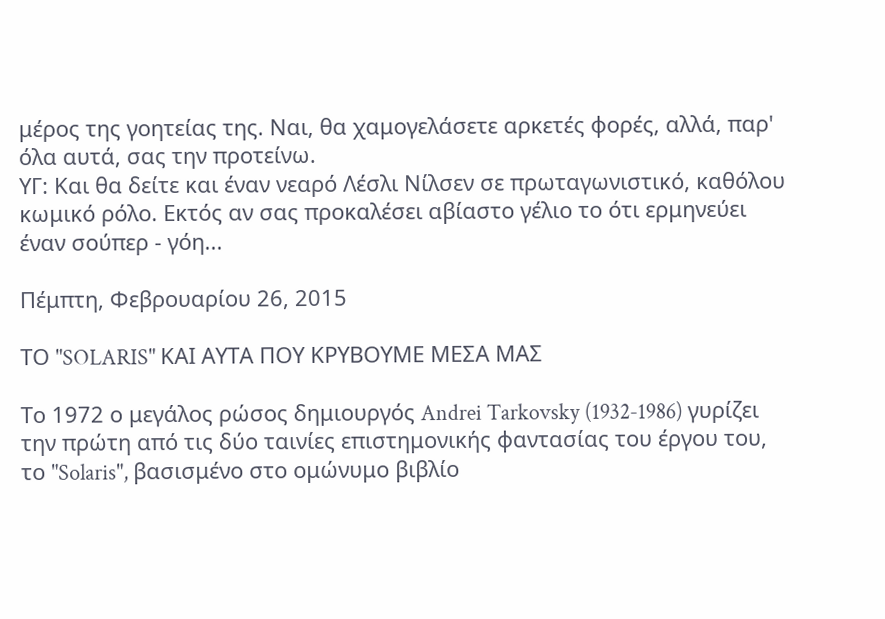μέρος της γοητείας της. Ναι, θα χαμογελάσετε αρκετές φορές, αλλά, παρ' όλα αυτά, σας την προτείνω.
ΥΓ: Και θα δείτε και έναν νεαρό Λέσλι Νίλσεν σε πρωταγωνιστικό, καθόλου κωμικό ρόλο. Εκτός αν σας προκαλέσει αβίαστο γέλιο το ότι ερμηνεύει έναν σούπερ - γόη...

Πέμπτη, Φεβρουαρίου 26, 2015

ΤΟ "SOLARIS" ΚΑΙ ΑΥΤΑ ΠΟΥ ΚΡΥΒΟΥΜΕ ΜΕΣΑ ΜΑΣ

Το 1972 ο μεγάλος ρώσος δημιουργός Andrei Tarkovsky (1932-1986) γυρίζει την πρώτη από τις δύο ταινίες επιστημονικής φαντασίας του έργου του, το "Solaris", βασισμένο στο ομώνυμο βιβλίο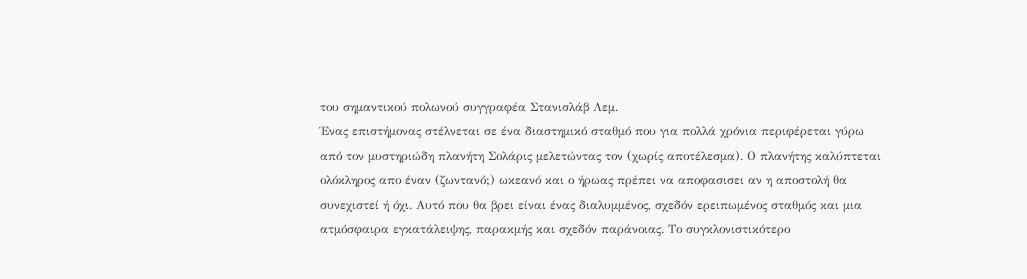του σημαντικού πολωνού συγγραφέα Στανισλάβ Λεμ.
Ένας επιστήμονας στέλνεται σε ένα διαστημικό σταθμό που για πολλά χρόνια περιφέρεται γύρω από τον μυστηριώδη πλανήτη Σολάρις μελετώντας τον (χωρίς αποτέλεσμα). Ο πλανήτης καλύπτεται ολόκληρος απο έναν (ζωντανό;) ωκεανό και ο ήρωας πρέπει να αποφασισει αν η αποστολή θα συνεχιστεί ή όχι. Αυτό που θα βρει είναι ένας διαλυμμένος, σχεδόν ερειπωμένος σταθμός και μια ατμόσφαιρα εγκατάλειψης, παρακμής και σχεδόν παράνοιας. Το συγκλονιστικότερο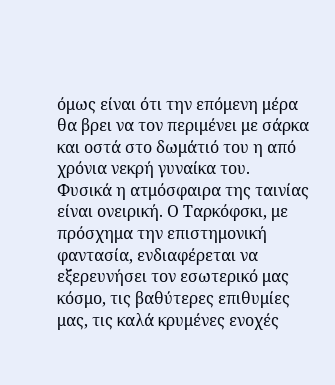όμως είναι ότι την επόμενη μέρα θα βρει να τον περιμένει με σάρκα και οστά στο δωμάτιό του η από χρόνια νεκρή γυναίκα του.
Φυσικά η ατμόσφαιρα της ταινίας είναι ονειρική. Ο Ταρκόφσκι, με πρόσχημα την επιστημονική φαντασία, ενδιαφέρεται να εξερευνήσει τον εσωτερικό μας κόσμο, τις βαθύτερες επιθυμίες μας, τις καλά κρυμένες ενοχές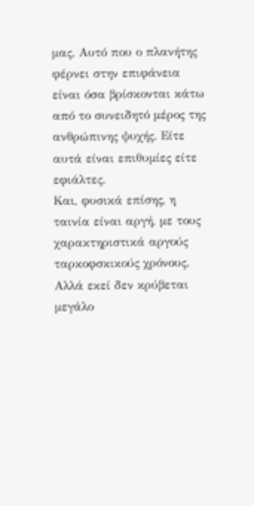μας. Αυτό που ο πλανήτης φέρνει στην επιφάνεια είναι όσα βρίσκονται κάτω από το συνειδητό μέρος της ανθρώπινης ψυχής. Είτε αυτά είναι επιθυμίες είτε εφιάλτες.
Και, φυσικά επίσης, η ταινία είναι αργή, με τους χαρακτηριστικά αργούς ταρκοφσκικούς χρόνους. Αλλά εκεί δεν κρύβεται μεγάλο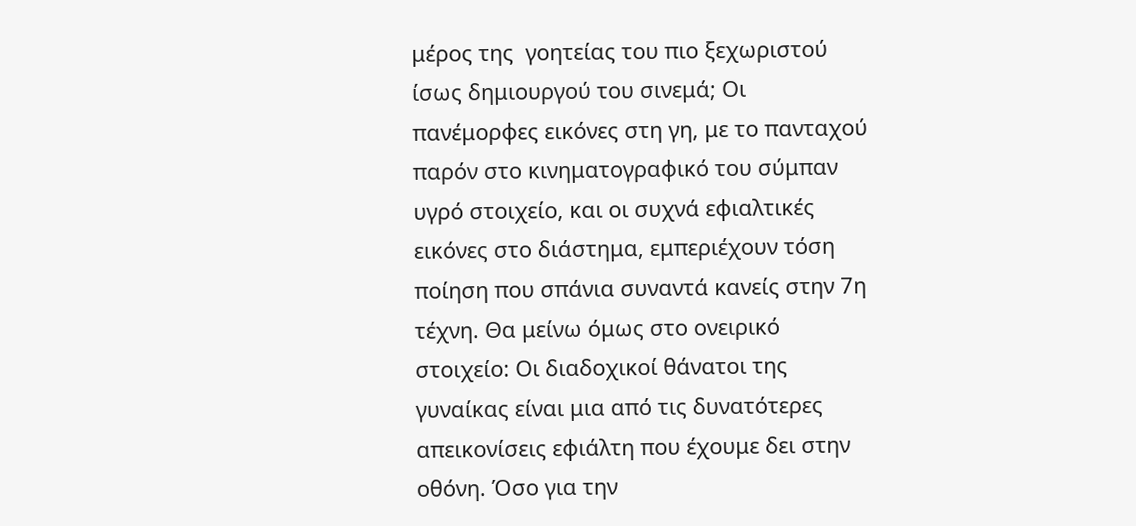μέρος της  γοητείας του πιο ξεχωριστού ίσως δημιουργού του σινεμά; Οι πανέμορφες εικόνες στη γη, με το πανταχού παρόν στο κινηματογραφικό του σύμπαν υγρό στοιχείο, και οι συχνά εφιαλτικές εικόνες στο διάστημα, εμπεριέχουν τόση ποίηση που σπάνια συναντά κανείς στην 7η τέχνη. Θα μείνω όμως στο ονειρικό στοιχείο: Οι διαδοχικοί θάνατοι της γυναίκας είναι μια από τις δυνατότερες απεικονίσεις εφιάλτη που έχουμε δει στην οθόνη. Όσο για την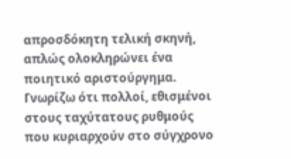απροσδόκητη τελική σκηνή, απλώς ολοκληρώνει ένα ποιητικό αριστούργημα.
Γνωρίζω ότι πολλοί, εθισμένοι στους ταχύτατους ρυθμούς που κυριαρχούν στο σύγχρονο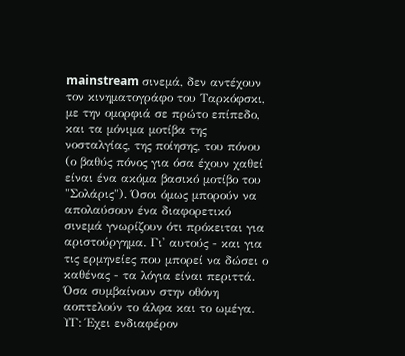mainstream σινεμά, δεν αντέχουν τον κινηματογράφο του Ταρκόφσκι, με την ομορφιά σε πρώτο επίπεδο, και τα μόνιμα μοτίβα της νοσταλγίας, της ποίησης, του πόνου (ο βαθύς πόνος για όσα έχουν χαθεί είναι ένα ακόμα βασικό μοτίβο του "Σολάρις"). Όσοι όμως μπορούν να απολαύσουν ένα διαφορετικό σινεμά γνωρίζουν ότι πρόκειται για αριστούργημα. Γι' αυτούς - και για τις ερμηνείες που μπορεί να δώσει ο καθένας - τα λόγια είναι περιττά. Όσα συμβαίνουν στην οθόνη αοπτελούν το άλφα και το ωμέγα.
ΥΓ: Έχει ενδιαφέρον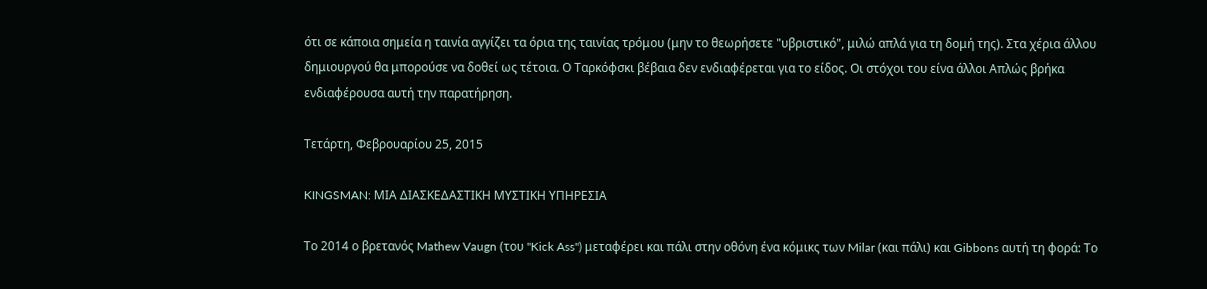ότι σε κάποια σημεία η ταινία αγγίζει τα όρια της ταινίας τρόμου (μην το θεωρήσετε "υβριστικό", μιλώ απλά για τη δομή της). Στα χέρια άλλου δημιουργού θα μπορούσε να δοθεί ως τέτοια. Ο Ταρκόφσκι βέβαια δεν ενδιαφέρεται για το είδος. Οι στόχοι του είνα άλλοι Απλώς βρήκα ενδιαφέρουσα αυτή την παρατήρηση.

Τετάρτη, Φεβρουαρίου 25, 2015

KINGSMAN: ΜΙΑ ΔΙΑΣΚΕΔΑΣΤΙΚΗ ΜΥΣΤΙΚΗ ΥΠΗΡΕΣΙΑ

Το 2014 ο βρετανός Mathew Vaugn (του "Kick Ass") μεταφέρει και πάλι στην οθόνη ένα κόμικς των Milar (και πάλι) και Gibbons αυτή τη φορά: Το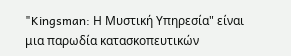"Kingsman: Η Μυστική Υπηρεσία" είναι μια παρωδία κατασκοπευτικών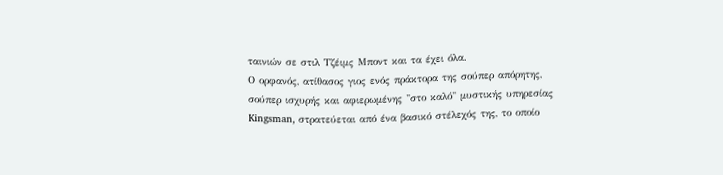ταινιών σε στιλ Τζέιμς Μποντ και τα έχει όλα.
Ο ορφανός, ατίθασος γιος ενός πράκτορα της σούπερ απόρητης, σούπερ ισχυρής και αφιερωμένης "στο καλό" μυστικής υπηρεσίας Kingsman, στρατεύεται από ένα βασικό στέλεχός της, το οποίο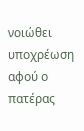νοιώθει υποχρέωση αφού ο πατέρας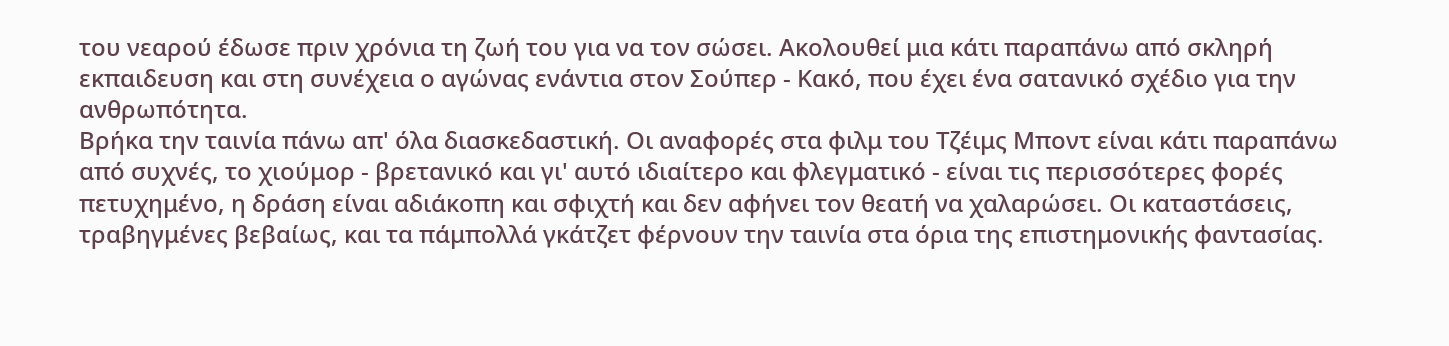του νεαρού έδωσε πριν χρόνια τη ζωή του για να τον σώσει. Ακολουθεί μια κάτι παραπάνω από σκληρή εκπαιδευση και στη συνέχεια ο αγώνας ενάντια στον Σούπερ - Κακό, που έχει ένα σατανικό σχέδιο για την ανθρωπότητα.
Βρήκα την ταινία πάνω απ' όλα διασκεδαστική. Οι αναφορές στα φιλμ του Τζέιμς Μποντ είναι κάτι παραπάνω από συχνές, το χιούμορ - βρετανικό και γι' αυτό ιδιαίτερο και φλεγματικό - είναι τις περισσότερες φορές πετυχημένο, η δράση είναι αδιάκοπη και σφιχτή και δεν αφήνει τον θεατή να χαλαρώσει. Οι καταστάσεις, τραβηγμένες βεβαίως, και τα πάμπολλά γκάτζετ φέρνουν την ταινία στα όρια της επιστημονικής φαντασίας.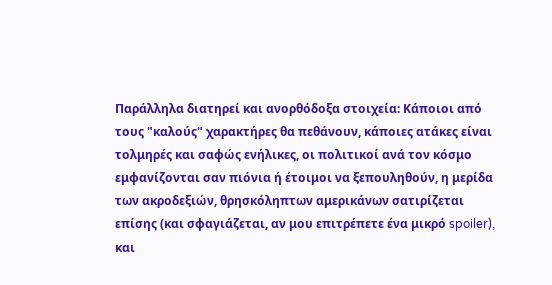Παράλληλα διατηρεί και ανορθόδοξα στοιχεία: Κάποιοι από τους "καλούς" χαρακτήρες θα πεθάνουν, κάποιες ατάκες είναι τολμηρές και σαφώς ενήλικες, οι πολιτικοί ανά τον κόσμο εμφανίζονται σαν πιόνια ή έτοιμοι να ξεπουληθούν, η μερίδα των ακροδεξιών, θρησκόληπτων αμερικάνων σατιρίζεται επίσης (και σφαγιάζεται, αν μου επιτρέπετε ένα μικρό spoiler), και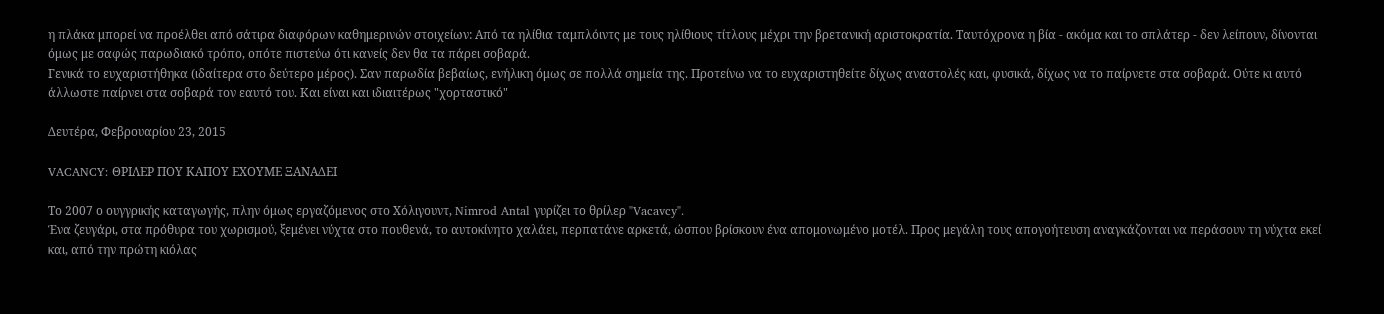η πλάκα μπορεί να προέλθει από σάτιρα διαφόρων καθημερινών στοιχείων: Από τα ηλίθια ταμπλόιντς με τους ηλίθιους τίτλους μέχρι την βρετανική αριστοκρατία. Ταυτόχρονα η βία - ακόμα και το σπλάτερ - δεν λείπουν, δίνονται όμως με σαφώς παρωδιακό τρόπο, οπότε πιστεύω ότι κανείς δεν θα τα πάρει σοβαρά.
Γενικά το ευχαριστήθηκα (ιδαίτερα στο δεύτερο μέρος). Σαν παρωδία βεβαίως, ενήλικη όμως σε πολλά σημεία της. Προτείνω να το ευχαριστηθείτε δίχως αναστολές και, φυσικά, δίχως να το παίρνετε στα σοβαρά. Ούτε κι αυτό άλλωστε παίρνει στα σοβαρά τον εαυτό του. Και είναι και ιδιαιτέρως "χορταστικό"

Δευτέρα, Φεβρουαρίου 23, 2015

VACANCY: ΘΡΙΛΕΡ ΠΟΥ ΚΑΠΟΥ ΕΧΟΥΜΕ ΞΑΝΑΔΕΙ

Το 2007 ο ουγγρικής καταγωγής, πλην όμως εργαζόμενος στο Χόλιγουντ, Nimrod Antal γυρίζει το θρίλερ "Vacavcy".
Ένα ζευγάρι, στα πρόθυρα του χωρισμού, ξεμένει νύχτα στο πουθενά, το αυτοκίνητο χαλάει, περπατάνε αρκετά, ώσπου βρίσκουν ένα απομονωμένο μοτέλ. Προς μεγάλη τους απογοήτευση αναγκάζονται να περάσουν τη νύχτα εκεί και, από την πρώτη κιόλας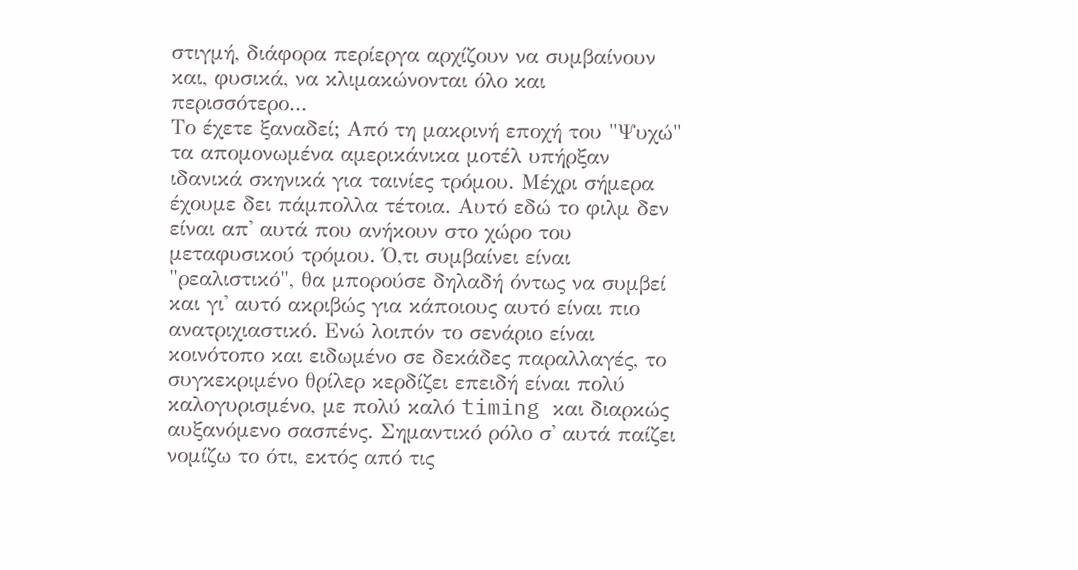στιγμή, διάφορα περίεργα αρχίζουν να συμβαίνουν και, φυσικά, να κλιμακώνονται όλο και περισσότερο...
Το έχετε ξαναδεί; Από τη μακρινή εποχή του "Ψυχώ" τα απομονωμένα αμερικάνικα μοτέλ υπήρξαν ιδανικά σκηνικά για ταινίες τρόμου. Μέχρι σήμερα έχουμε δει πάμπολλα τέτοια. Αυτό εδώ το φιλμ δεν είναι απ' αυτά που ανήκουν στο χώρο του μεταφυσικού τρόμου. Ό,τι συμβαίνει είναι "ρεαλιστικό", θα μπορούσε δηλαδή όντως να συμβεί και γι' αυτό ακριβώς για κάποιους αυτό είναι πιο ανατριχιαστικό. Ενώ λοιπόν το σενάριο είναι κοινότοπο και ειδωμένο σε δεκάδες παραλλαγές, το συγκεκριμένο θρίλερ κερδίζει επειδή είναι πολύ καλογυρισμένο, με πολύ καλό timing και διαρκώς αυξανόμενο σασπένς. Σημαντικό ρόλο σ' αυτά παίζει νομίζω το ότι, εκτός από τις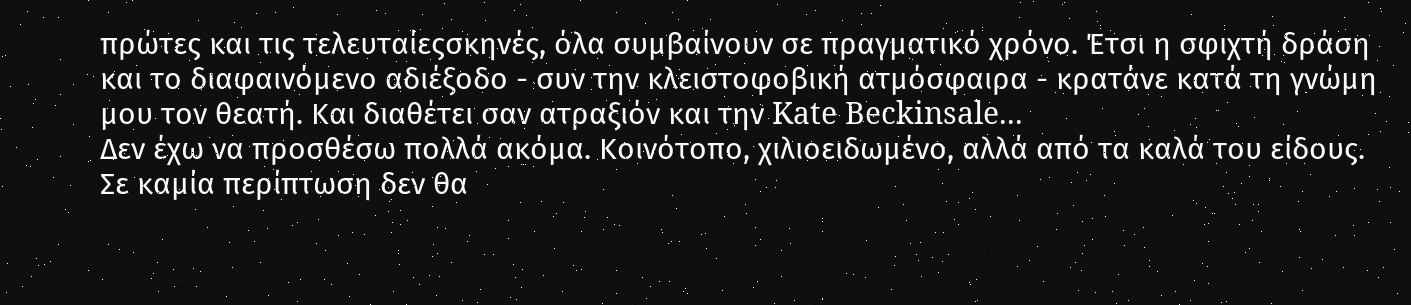πρώτες και τις τελευταίεςσκηνές, όλα συμβαίνουν σε πραγματικό χρόνο. Έτσι η σφιχτή δράση και το διαφαινόμενο αδιέξοδο - συν την κλειστοφοβική ατμόσφαιρα - κρατάνε κατά τη γνώμη μου τον θεατή. Και διαθέτει σαν ατραξιόν και την Kate Beckinsale...
Δεν έχω να προσθέσω πολλά ακόμα. Κοινότοπο, χιλιοειδωμένο, αλλά από τα καλά του είδους. Σε καμία περίπτωση δεν θα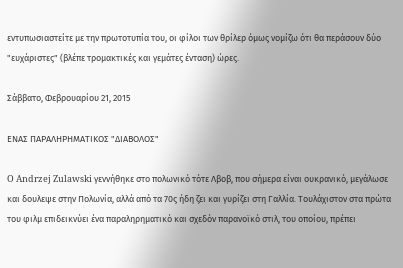εντυπωσιαστείτε με την πρωτοτυπία του, οι φίλοι των θρίλερ όμως νομίζω ότι θα περάσουν δύο "ευχάριστες" (βλέπε τρομακτικές και γεμάτες ένταση) ώρες.

Σάββατο, Φεβρουαρίου 21, 2015

ΕΝΑΣ ΠΑΡΑΛΗΡΗΜΑΤΙΚΟΣ "ΔΙΑΒΟΛΟΣ"

O Andrzej Zulawski γεννήθηκε στο πολωνικό τότε Λβοβ, που σήμερα είναι ουκρανικό, μεγάλωσε και δουλεψε στην Πολωνία, αλλά από τα 70ς ήδη ζει και γυρίζει στη Γαλλία. Τουλάχιστον στα πρώτα του φιλμ επιδεικνύει ένα παραληρηματικό και σχεδόν παρανοϊκό στιλ, του οποίου, πρέπει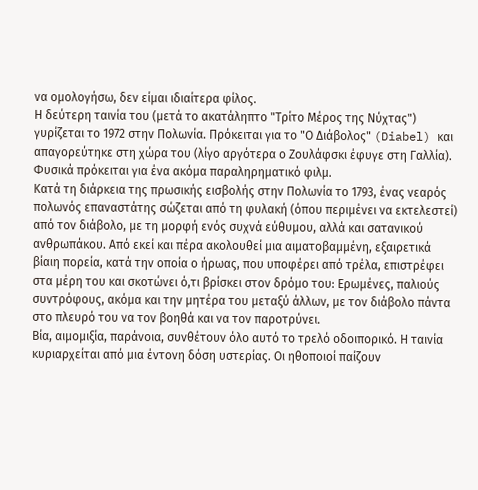να ομολογήσω, δεν είμαι ιδιαίτερα φίλος.
Η δεύτερη ταινία του (μετά το ακατάληπτο "Τρίτο Μέρος της Νύχτας") γυρίζεται το 1972 στην Πολωνία. Πρόκειται για το "Ο Διάβολος" (Diabel) και απαγορεύτηκε στη χώρα του (λίγο αργότερα ο Ζουλάφσκι έφυγε στη Γαλλία). Φυσικά πρόκειται για ένα ακόμα παραληρηματικό φιλμ.
Κατά τη διάρκεια της πρωσικής εισβολής στην Πολωνία το 1793, ένας νεαρός πολωνός επαναστάτης σώζεται από τη φυλακή (όπου περιμένει να εκτελεστεί) από τον διάβολο, με τη μορφή ενός συχνά εύθυμου, αλλά και σατανικού ανθρωπάκου. Από εκεί και πέρα ακολουθεί μια αιματοβαμμένη, εξαιρετικά βίαιη πορεία, κατά την οποία ο ήρωας, που υποφέρει από τρέλα, επιστρέφει στα μέρη του και σκοτώνει ό,τι βρίσκει στον δρόμο του: Ερωμένες, παλιούς συντρόφους, ακόμα και την μητέρα του μεταξύ άλλων, με τον διάβολο πάντα στο πλευρό του να τον βοηθά και να τον παροτρύνει.
Βία, αιμομιξία, παράνοια, συνθέτουν όλο αυτό το τρελό οδοιπορικό. Η ταινία κυριαρχείται από μια έντονη δόση υστερίας. Οι ηθοποιοί παίζουν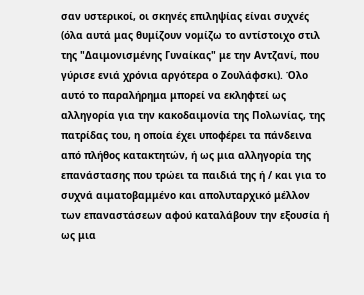σαν υστερικοί, οι σκηνές επιληψίας είναι συχνές (όλα αυτά μας θυμίζουν νομίζω το αντίστοιχο στιλ της "Δαιμονισμένης Γυναίκας" με την Αντζανί, που γύρισε ενιά χρόνια αργότερα ο Ζουλάφσκι). Όλο αυτό το παραλήρημα μπορεί να εκληφτεί ως αλληγορία για την κακοδαιμονία της Πολωνίας, της πατρίδας του, η οποία έχει υποφέρει τα πάνδεινα από πλήθος κατακτητών, ή ως μια αλληγορία της επανάστασης που τρώει τα παιδιά της ή / και για το συχνά αιματοβαμμένο και απολυταρχικό μέλλον των επαναστάσεων αφού καταλάβουν την εξουσία ή ως μια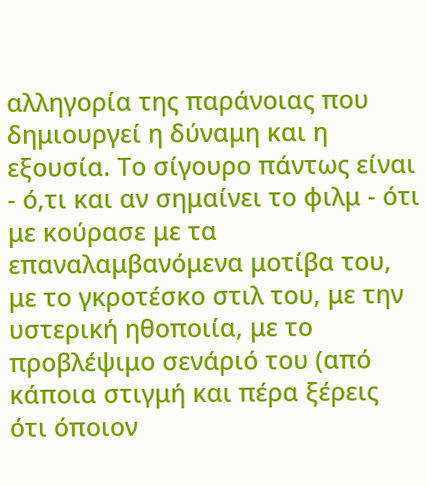αλληγορία της παράνοιας που δημιουργεί η δύναμη και η εξουσία. Το σίγουρο πάντως είναι - ό,τι και αν σημαίνει το φιλμ - ότι με κούρασε με τα επαναλαμβανόμενα μοτίβα του, με το γκροτέσκο στιλ του, με την υστερική ηθοποιία, με το προβλέψιμο σενάριό του (από κάποια στιγμή και πέρα ξέρεις ότι όποιον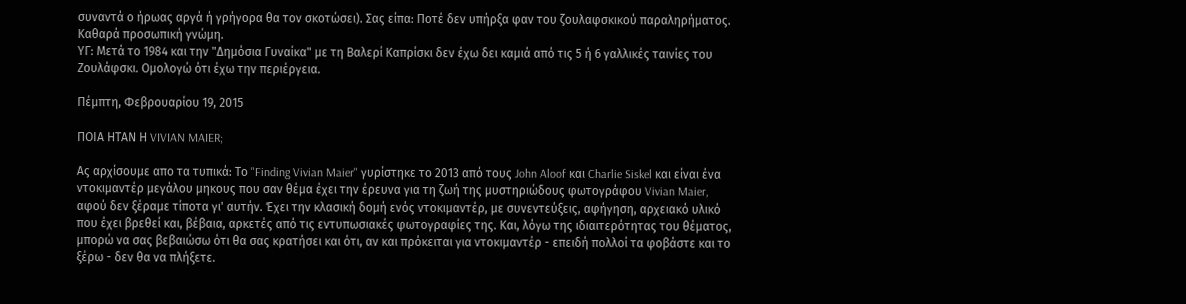συναντά ο ήρωας αργά ή γρήγορα θα τον σκοτώσει). Σας είπα: Ποτέ δεν υπήρξα φαν του ζουλαφσκικού παραληρήματος. Καθαρά προσωπική γνώμη.
ΥΓ: Μετά το 1984 και την "Δημόσια Γυναίκα" με τη Βαλερί Καπρίσκι δεν έχω δει καμιά από τις 5 ή 6 γαλλικές ταινίες του Ζουλάφσκι. Ομολογώ ότι έχω την περιέργεια.

Πέμπτη, Φεβρουαρίου 19, 2015

ΠΟΙΑ ΗΤΑΝ Η VIVIAN MAIER;

Ας αρχίσουμε απο τα τυπικά: Το "Finding Vivian Maier" γυρίστηκε το 2013 από τους John Aloof και Charlie Siskel και είναι ένα ντοκιμαντέρ μεγάλου μηκους που σαν θέμα έχει την έρευνα για τη ζωή της μυστηριώδους φωτογράφου Vivian Maier, αφού δεν ξέραμε τίποτα γι' αυτήν. Έχει την κλασική δομή ενός ντοκιμαντέρ, με συνεντεύξεις, αφήγηση, αρχειακό υλικό που έχει βρεθεί και, βέβαια, αρκετές από τις εντυπωσιακές φωτογραφίες της. Και, λόγω της ιδιαιτερότητας του θέματος, μπορώ να σας βεβαιώσω ότι θα σας κρατήσει και ότι, αν και πρόκειται για ντοκιμαντέρ - επειδή πολλοί τα φοβάστε και το ξέρω - δεν θα να πλήξετε.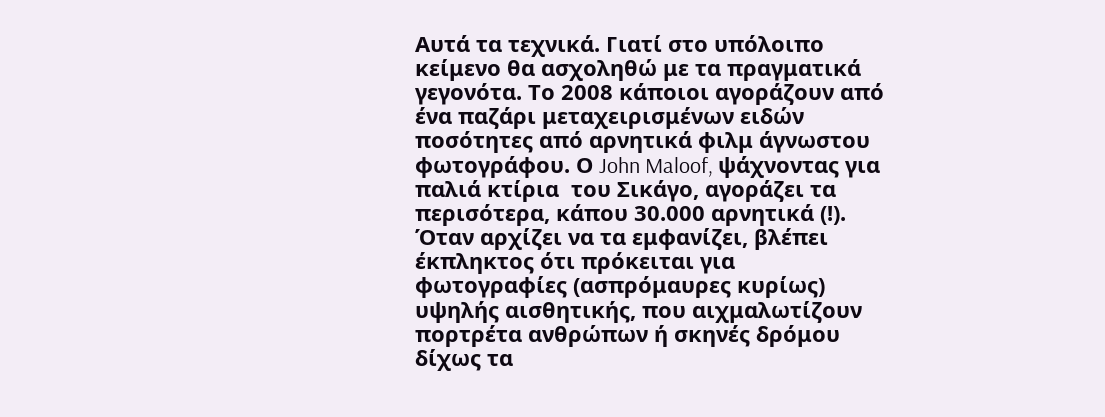Αυτά τα τεχνικά. Γιατί στο υπόλοιπο κείμενο θα ασχοληθώ με τα πραγματικά γεγονότα. Το 2008 κάποιοι αγοράζουν από ένα παζάρι μεταχειρισμένων ειδών ποσότητες από αρνητικά φιλμ άγνωστου φωτογράφου. Ο John Maloof, ψάχνοντας για παλιά κτίρια  του Σικάγο, αγοράζει τα περισότερα, κάπου 30.000 αρνητικά (!). Όταν αρχίζει να τα εμφανίζει, βλέπει έκπληκτος ότι πρόκειται για φωτογραφίες (ασπρόμαυρες κυρίως) υψηλής αισθητικής, που αιχμαλωτίζουν πορτρέτα ανθρώπων ή σκηνές δρόμου δίχως τα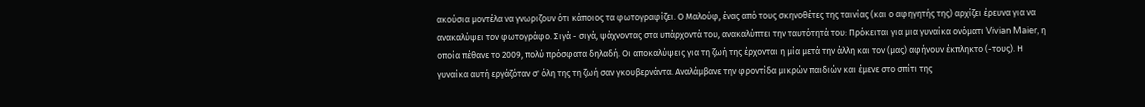ακούσια μοντέλα να γνωριζουν ότι κάποιος τα φωτογραφίζει. Ο Μαλούφ, ένας από τους σκηνοθέτες της ταινίας (και ο αφηγητής της) αρχίζει έρευνα για να ανακαλύψει τον φωτογράφο. Σιγά - σιγά, ψάχνοντας στα υπάρχοντά του, ανακαλύπτει την ταυτότητά του: Πρόκειται για μια γυναίκα ονόματι Vivian Maier, η οποία πέθανε το 2009, πολύ πρόσφατα δηλαδή. Οι αποκαλύψεις για τη ζωή της έρχονται η μία μετά την άλλη και τον (μας) αφήνουν έκπληκτο (-τους). Η γυναίκα αυτή εργάζόταν σ' όλη της τη ζωή σαν γκουβερνάντα. Αναλάμβανε την φροντίδα μικρών παιδιών και έμενε στο σπίτι της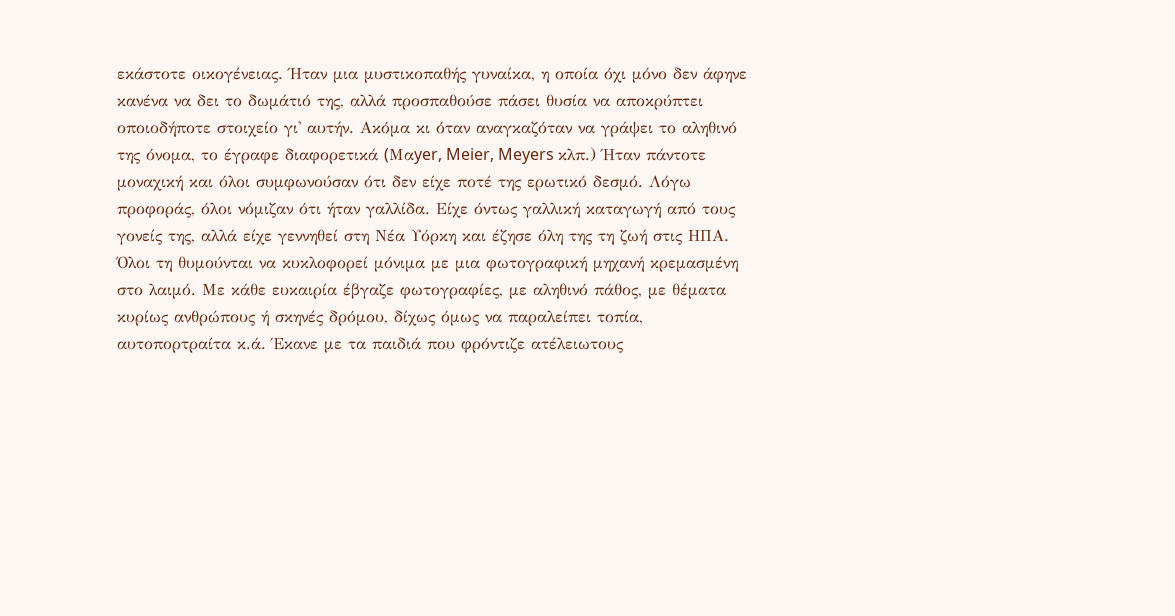εκάστοτε οικογένειας. Ήταν μια μυστικοπαθής γυναίκα, η οποία όχι μόνο δεν άφηνε κανένα να δει το δωμάτιό της, αλλά προσπαθούσε πάσει θυσία να αποκρύπτει οποιοδήποτε στοιχείο γι' αυτήν. Ακόμα κι όταν αναγκαζόταν να γράψει το αληθινό της όνομα, το έγραφε διαφορετικά (Mαyer, Meier, Meyers κλπ.) Ήταν πάντοτε μοναχική και όλοι συμφωνούσαν ότι δεν είχε ποτέ της ερωτικό δεσμό. Λόγω προφοράς, όλοι νόμιζαν ότι ήταν γαλλίδα. Είχε όντως γαλλική καταγωγή από τους γονείς της, αλλά είχε γεννηθεί στη Νέα Υόρκη και έζησε όλη της τη ζωή στις ΗΠΑ.
Όλοι τη θυμούνται να κυκλοφορεί μόνιμα με μια φωτογραφική μηχανή κρεμασμένη στο λαιμό. Με κάθε ευκαιρία έβγαζε φωτογραφίες, με αληθινό πάθος, με θέματα κυρίως ανθρώπους ή σκηνές δρόμου, δίχως όμως να παραλείπει τοπία, αυτοπορτραίτα κ.ά. Έκανε με τα παιδιά που φρόντιζε ατέλειωτους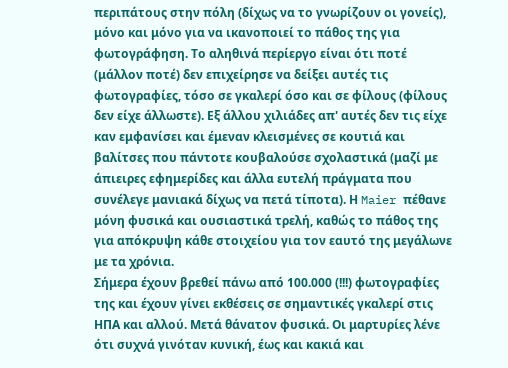περιπάτους στην πόλη (δίχως να το γνωρίζουν οι γονείς), μόνο και μόνο για να ικανοποιεί το πάθος της για φωτογράφηση. Το αληθινά περίεργο είναι ότι ποτέ (μάλλον ποτέ) δεν επιχείρησε να δείξει αυτές τις φωτογραφίες, τόσο σε γκαλερί όσο και σε φίλους (φίλους δεν είχε άλλωστε). Εξ άλλου χιλιάδες απ' αυτές δεν τις είχε καν εμφανίσει και έμεναν κλεισμένες σε κουτιά και βαλίτσες που πάντοτε κουβαλούσε σχολαστικά (μαζί με άπιειρες εφημερίδες και άλλα ευτελή πράγματα που συνέλεγε μανιακά δίχως να πετά τίποτα). Η Maier πέθανε μόνη φυσικά και ουσιαστικά τρελή, καθώς το πάθος της για απόκρυψη κάθε στοιχείου για τον εαυτό της μεγάλωνε με τα χρόνια.
Σήμερα έχουν βρεθεί πάνω από 100.000 (!!!) φωτογραφίες της και έχουν γίνει εκθέσεις σε σημαντικές γκαλερί στις ΗΠΑ και αλλού. Μετά θάνατον φυσικά. Οι μαρτυρίες λένε ότι συχνά γινόταν κυνική, έως και κακιά και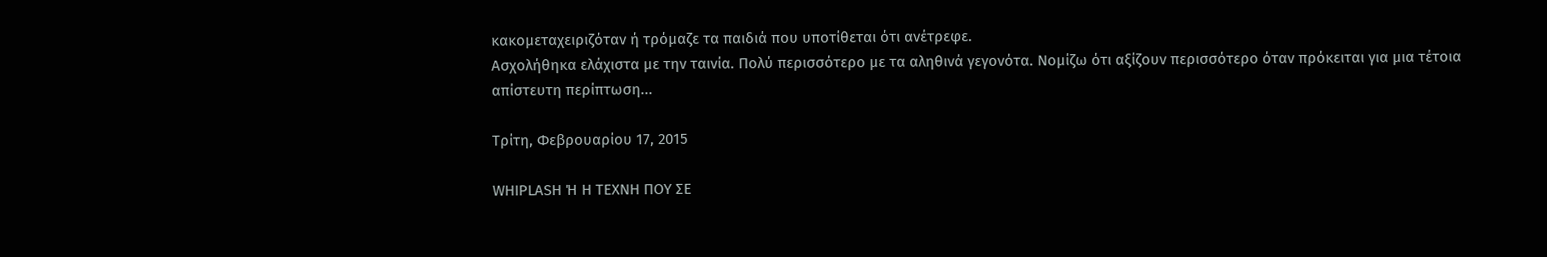κακομεταχειριζόταν ή τρόμαζε τα παιδιά που υποτίθεται ότι ανέτρεφε.
Ασχολήθηκα ελάχιστα με την ταινία. Πολύ περισσότερο με τα αληθινά γεγονότα. Νομίζω ότι αξίζουν περισσότερο όταν πρόκειται για μια τέτοια απίστευτη περίπτωση...

Τρίτη, Φεβρουαρίου 17, 2015

WHIPLASH Ή Η ΤΕΧΝΗ ΠΟΥ ΣΕ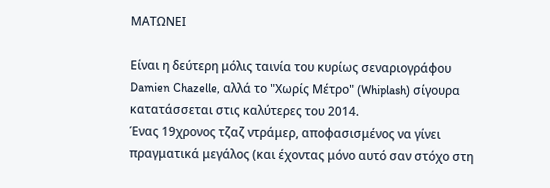ΜΑΤΩΝΕΙ

Είναι η δεύτερη μόλις ταινία του κυρίως σεναριογράφου Damien Chazelle, αλλά το "Χωρίς Μέτρο" (Whiplash) σίγουρα κατατάσσεται στις καλύτερες του 2014.
Ένας 19χρονος τζαζ ντράμερ, αποφασισμένος να γίνει πραγματικά μεγάλος (και έχοντας μόνο αυτό σαν στόχο στη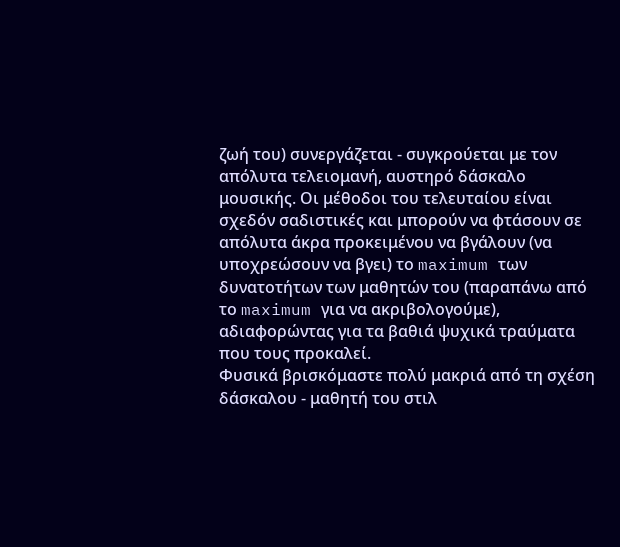ζωή του) συνεργάζεται - συγκρούεται με τον απόλυτα τελειομανή, αυστηρό δάσκαλο μουσικής. Οι μέθοδοι του τελευταίου είναι σχεδόν σαδιστικές και μπορούν να φτάσουν σε απόλυτα άκρα προκειμένου να βγάλουν (να υποχρεώσουν να βγει) το maximum των δυνατοτήτων των μαθητών του (παραπάνω από το maximum για να ακριβολογούμε), αδιαφορώντας για τα βαθιά ψυχικά τραύματα που τους προκαλεί.
Φυσικά βρισκόμαστε πολύ μακριά από τη σχέση δάσκαλου - μαθητή του στιλ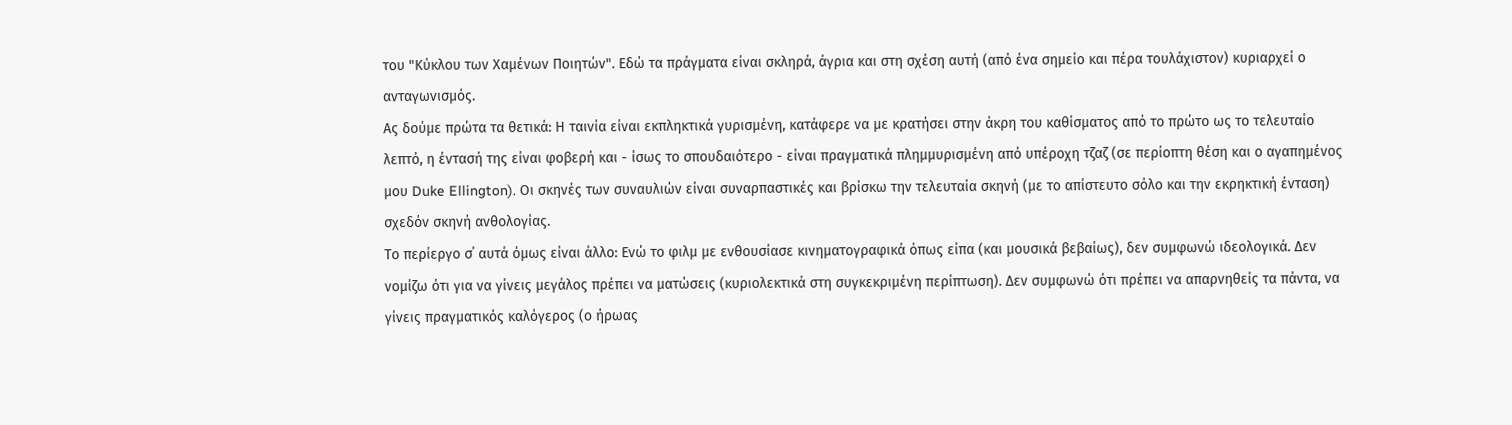του "Κύκλου των Χαμένων Ποιητών". Εδώ τα πράγματα είναι σκληρά, άγρια και στη σχέση αυτή (από ένα σημείο και πέρα τουλάχιστον) κυριαρχεί ο ανταγωνισμός.
Ας δούμε πρώτα τα θετικά: Η ταινία είναι εκπληκτικά γυρισμένη, κατάφερε να με κρατήσει στην άκρη του καθίσματος από το πρώτο ως το τελευταίο λεπτό, η έντασή της είναι φοβερή και - ίσως το σπουδαιότερο - είναι πραγματικά πλημμυρισμένη από υπέροχη τζαζ (σε περίοπτη θέση και ο αγαπημένος μου Duke Ellington). Οι σκηνές των συναυλιών είναι συναρπαστικές και βρίσκω την τελευταία σκηνή (με το απίστευτο σόλο και την εκρηκτική ένταση) σχεδόν σκηνή ανθολογίας.
Το περίεργο σ΄ αυτά όμως είναι άλλο: Ενώ το φιλμ με ενθουσίασε κινηματογραφικά όπως είπα (και μουσικά βεβαίως), δεν συμφωνώ ιδεολογικά. Δεν νομίζω ότι για να γίνεις μεγάλος πρέπει να ματώσεις (κυριολεκτικά στη συγκεκριμένη περίπτωση). Δεν συμφωνώ ότι πρέπει να απαρνηθείς τα πάντα, να γίνεις πραγματικός καλόγερος (ο ήρωας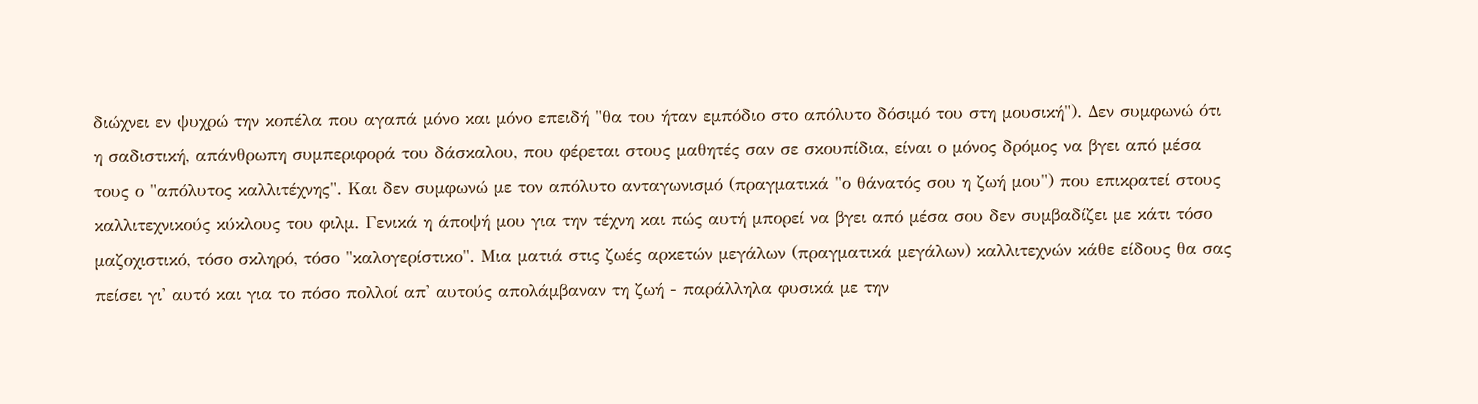διώχνει εν ψυχρώ την κοπέλα που αγαπά μόνο και μόνο επειδή "θα του ήταν εμπόδιο στο απόλυτο δόσιμό του στη μουσική"). Δεν συμφωνώ ότι η σαδιστική, απάνθρωπη συμπεριφορά του δάσκαλου, που φέρεται στους μαθητές σαν σε σκουπίδια, είναι ο μόνος δρόμος να βγει από μέσα τους ο "απόλυτος καλλιτέχνης". Και δεν συμφωνώ με τον απόλυτο ανταγωνισμό (πραγματικά "ο θάνατός σου η ζωή μου") που επικρατεί στους καλλιτεχνικούς κύκλους του φιλμ. Γενικά η άποψή μου για την τέχνη και πώς αυτή μπορεί να βγει από μέσα σου δεν συμβαδίζει με κάτι τόσο μαζοχιστικό, τόσο σκληρό, τόσο "καλογερίστικο". Μια ματιά στις ζωές αρκετών μεγάλων (πραγματικά μεγάλων) καλλιτεχνών κάθε είδους θα σας πείσει γι' αυτό και για το πόσο πολλοί απ' αυτούς απολάμβαναν τη ζωή - παράλληλα φυσικά με την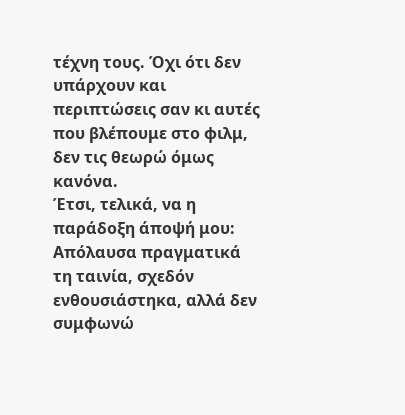τέχνη τους. Όχι ότι δεν υπάρχουν και περιπτώσεις σαν κι αυτές που βλέπουμε στο φιλμ, δεν τις θεωρώ όμως κανόνα.
Έτσι, τελικά, να η παράδοξη άποψή μου: Απόλαυσα πραγματικά τη ταινία, σχεδόν ενθουσιάστηκα, αλλά δεν συμφωνώ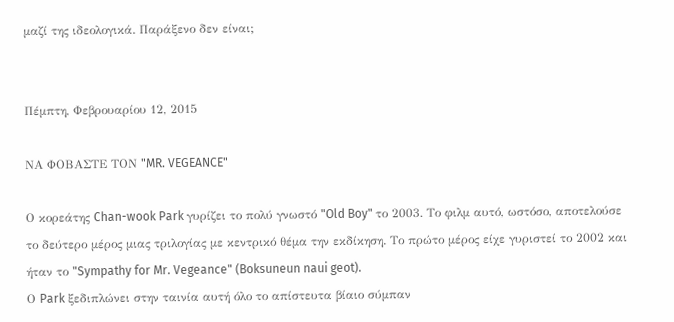μαζί της ιδεολογικά. Παράξενο δεν είναι;


Πέμπτη, Φεβρουαρίου 12, 2015

ΝΑ ΦΟΒΑΣΤΕ ΤΟΝ "MR. VEGEANCE"

Ο κορεάτης Chan-wook Park γυρίζει το πολύ γνωστό "Old Boy" το 2003. Το φιλμ αυτό, ωστόσο, αποτελούσε το δεύτερο μέρος μιας τριλογίας με κεντρικό θέμα την εκδίκηση. Το πρώτο μέρος είχε γυριστεί το 2002 και ήταν το "Sympathy for Mr. Vegeance" (Boksuneun naui geot).
Ο Park ξεδιπλώνει στην ταινία αυτή όλο το απίστευτα βίαιο σύμπαν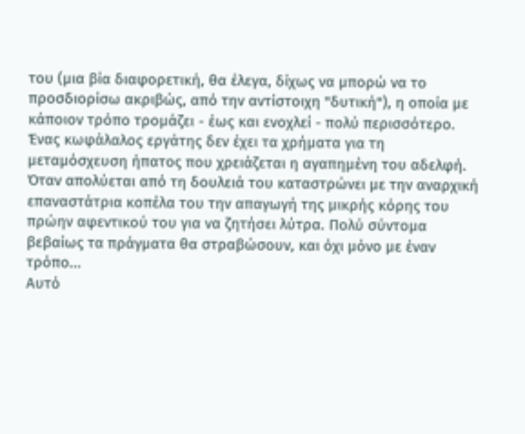του (μια βία διαφορετική, θα έλεγα, δίχως να μπορώ να το προσδιορίσω ακριβώς, από την αντίστοιχη "δυτική"), η οποία με κάποιον τρόπο τρομάζει - έως και ενοχλεί - πολύ περισσότερο.
Ένας κωφάλαλος εργάτης δεν έχει τα χρήματα για τη μεταμόσχευση ήπατος που χρειάζεται η αγαπημένη του αδελφή. Όταν απολύεται από τη δουλειά του καταστρώνει με την αναρχική επαναστάτρια κοπέλα του την απαγωγή της μικρής κόρης του πρώην αφεντικού του για να ζητήσει λύτρα. Πολύ σύντομα βεβαίως τα πράγματα θα στραβώσουν, και όχι μόνο με έναν τρόπο...
Αυτό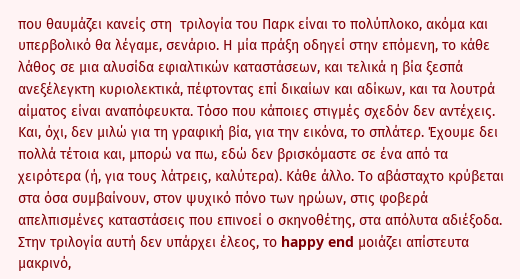που θαυμάζει κανείς στη  τριλογία του Παρκ είναι το πολύπλοκο, ακόμα και υπερβολικό θα λέγαμε, σενάριο. Η μία πράξη οδηγεί στην επόμενη, το κάθε λάθος σε μια αλυσίδα εφιαλτικών καταστάσεων, και τελικά η βία ξεσπά ανεξέλεγκτη κυριολεκτικά, πέφτοντας επί δικαίων και αδίκων, και τα λουτρά αίματος είναι αναπόφευκτα. Τόσο που κάποιες στιγμές σχεδόν δεν αντέχεις. Και, όχι, δεν μιλώ για τη γραφική βία, για την εικόνα, το σπλάτερ. Έχουμε δει πολλά τέτοια και, μπορώ να πω, εδώ δεν βρισκόμαστε σε ένα από τα χειρότερα (ή, για τους λάτρεις, καλύτερα). Κάθε άλλο. Το αβάσταχτο κρύβεται στα όσα συμβαίνουν, στον ψυχικό πόνο των ηρώων, στις φοβερά απελπισμένες καταστάσεις που επινοεί ο σκηνοθέτης, στα απόλυτα αδιέξοδα. Στην τριλογία αυτή δεν υπάρχει έλεος, το happy end μοιάζει απίστευτα μακρινό,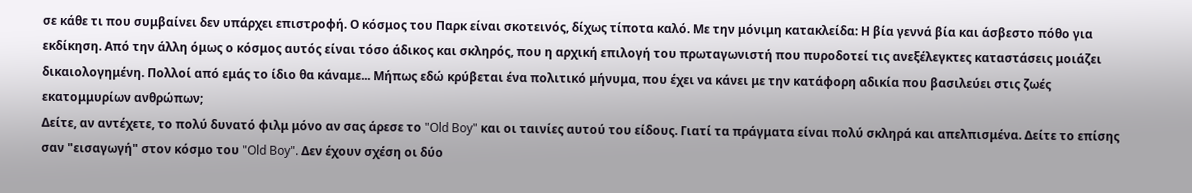σε κάθε τι που συμβαίνει δεν υπάρχει επιστροφή. Ο κόσμος του Παρκ είναι σκοτεινός, δίχως τίποτα καλό. Με την μόνιμη κατακλείδα: Η βία γεννά βία και άσβεστο πόθο για εκδίκηση. Από την άλλη όμως ο κόσμος αυτός είναι τόσο άδικος και σκληρός, που η αρχική επιλογή του πρωταγωνιστή που πυροδοτεί τις ανεξέλεγκτες καταστάσεις μοιάζει δικαιολογημένη. Πολλοί από εμάς το ίδιο θα κάναμε... Μήπως εδώ κρύβεται ένα πολιτικό μήνυμα, που έχει να κάνει με την κατάφορη αδικία που βασιλεύει στις ζωές εκατομμυρίων ανθρώπων;
Δείτε, αν αντέχετε, το πολύ δυνατό φιλμ μόνο αν σας άρεσε το "Old Boy" και οι ταινίες αυτού του είδους. Γιατί τα πράγματα είναι πολύ σκληρά και απελπισμένα. Δείτε το επίσης σαν "εισαγωγή" στον κόσμο του "Old Boy". Δεν έχουν σχέση οι δύο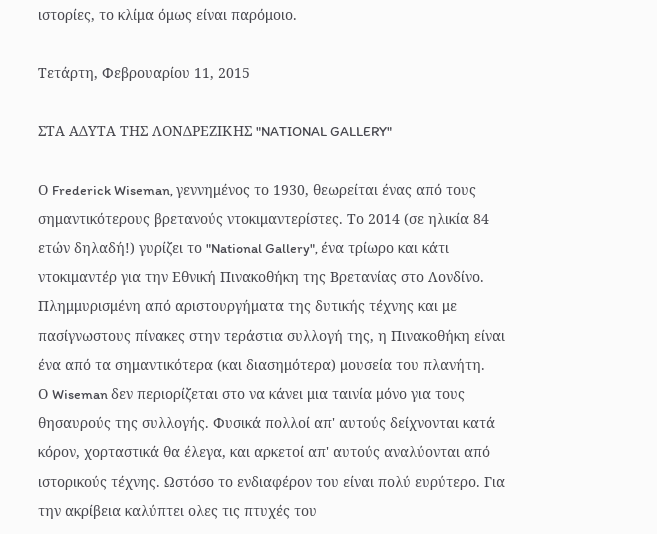ιστορίες, το κλίμα όμως είναι παρόμοιο.

Τετάρτη, Φεβρουαρίου 11, 2015

ΣΤΑ ΑΔΥΤΑ ΤΗΣ ΛΟΝΔΡΕΖΙΚΗΣ "NATIONAL GALLERY"

Ο Frederick Wiseman, γεννημένος το 1930, θεωρείται ένας από τους σημαντικότερους βρετανούς ντοκιμαντερίστες. Το 2014 (σε ηλικία 84 ετών δηλαδή!) γυρίζει το "National Gallery", ένα τρίωρο και κάτι ντοκιμαντέρ για την Εθνική Πινακοθήκη της Βρετανίας στο Λονδίνο. Πλημμυρισμένη από αριστουργήματα της δυτικής τέχνης και με πασίγνωστους πίνακες στην τεράστια συλλογή της, η Πινακοθήκη είναι ένα από τα σημαντικότερα (και διασημότερα) μουσεία του πλανήτη.
Ο Wiseman δεν περιορίζεται στο να κάνει μια ταινία μόνο για τους θησαυρούς της συλλογής. Φυσικά πολλοί απ' αυτούς δείχνονται κατά κόρον, χορταστικά θα έλεγα, και αρκετοί απ' αυτούς αναλύονται από ιστορικούς τέχνης. Ωστόσο το ενδιαφέρον του είναι πολύ ευρύτερο. Για την ακρίβεια καλύπτει ολες τις πτυχές του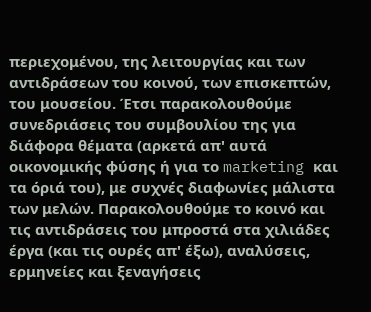περιεχομένου, της λειτουργίας και των αντιδράσεων του κοινού, των επισκεπτών, του μουσείου. Έτσι παρακολουθούμε συνεδριάσεις του συμβουλίου της για διάφορα θέματα (αρκετά απ' αυτά οικονομικής φύσης ή για το marketing και τα όριά του), με συχνές διαφωνίες μάλιστα των μελών. Παρακολουθούμε το κοινό και τις αντιδράσεις του μπροστά στα χιλιάδες έργα (και τις ουρές απ' έξω), αναλύσεις, ερμηνείες και ξεναγήσεις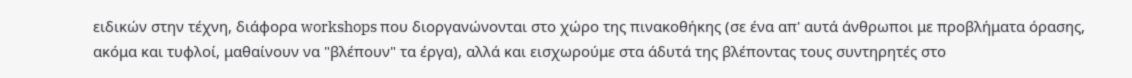ειδικών στην τέχνη, διάφορα workshops που διοργανώνονται στο χώρο της πινακοθήκης (σε ένα απ' αυτά άνθρωποι με προβλήματα όρασης, ακόμα και τυφλοί, μαθαίνουν να "βλέπουν" τα έργα), αλλά και εισχωρούμε στα άδυτά της βλέποντας τους συντηρητές στο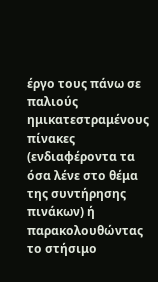έργο τους πάνω σε παλιούς ημικατεστραμένους πίνακες (ενδιαφέροντα τα όσα λένε στο θέμα της συντήρησης πινάκων) ή παρακολουθώντας το στήσιμο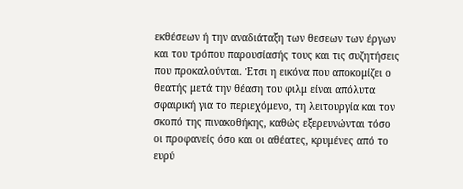εκθέσεων ή την αναδιάταξη των θεσεων των έργων και του τρόπου παρουσίασής τους και τις συζητήσεις που προκαλούνται. Έτσι η εικόνα που αποκομίζει ο θεατής μετά την θέαση του φιλμ είναι απόλυτα σφαιρική για το περιεχόμενο, τη λειτουργία και τον σκοπό της πινακοθήκης, καθώς εξερευνώνται τόσο οι προφανείς όσο και οι αθέατες, κρυμένες από το ευρύ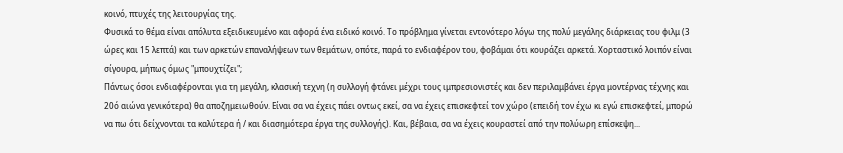κοινό, πτυχές της λειτουργίας της.
Φυσικά το θέμα είναι απόλυτα εξειδικευμένο και αφορά ένα ειδικό κοινό. Το πρόβλημα γίνεται εντονότερο λόγω της πολύ μεγάλης διάρκειας του φιλμ (3 ώρες και 15 λεπτά) και των αρκετών επαναλήψεων των θεμάτων, οπότε, παρά το ενδιαφέρον του, φοβάμαι ότι κουράζει αρκετά. Χορταστικό λοιπόν είναι σίγουρα, μήπως όμως "μπουχτίζει";
Πάντως όσοι ενδιαφέρονται για τη μεγάλη, κλασική τεχνη (η συλλογή φτάνει μέχρι τους ιμπρεσιονιστές και δεν περιλαμβάνει έργα μοντέρνας τέχνης και 20ό αιώνα γενικότερα) θα αποζημειωθούν. Είναι σα να έχεις πάει οντως εκεί, σα να έχεις επισκεφτεί τον χώρο (επειδή τον έχω κι εγώ επισκεφτεί, μπορώ να πω ότι δείχνονται τα καλύτερα ή / και διασημότερα έργα της συλλογής). Και, βέβαια, σα να έχεις κουραστεί από την πολύωρη επίσκεψη...